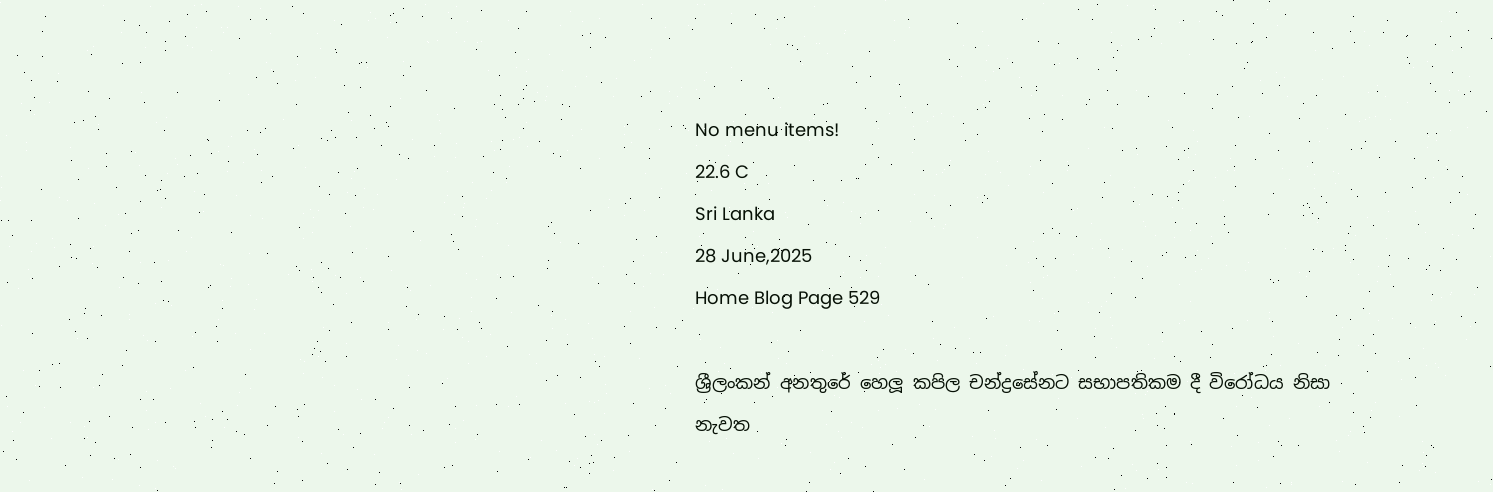No menu items!
22.6 C
Sri Lanka
28 June,2025
Home Blog Page 529

ශ්‍රීලංකන් අනතුරේ හෙලූ කපිල චන්ද්‍රසේනට සභාපතිකම දී විරෝධය නිසා නැවත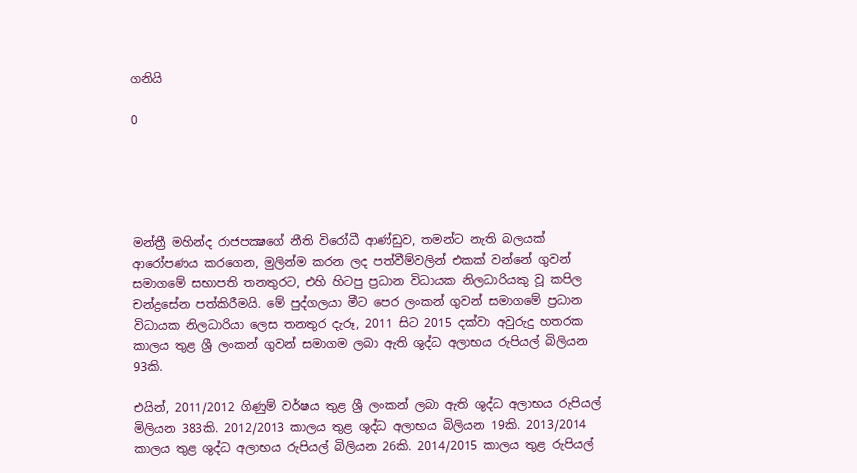ගනියි

0





මන්ත්‍රී මහින්ද රාජපක්‍ෂගේ නීති විරෝධී ආණ්ඩුව, තමන්ට නැති බලයක් ආරෝපණය කරගෙන, මුලින්ම කරන ලද පත්වීම්වලින් එකක් වන්නේ ගුවන් සමාගමේ සභාපති තනතුරට, එහි හිටපු ප්‍රධාන විධායක නිලධාරියකු වූ කපිල චන්ද්‍රසේන පත්කිරීමයි. මේ පුද්ගලයා මීට පෙර ලංකන් ගුවන් සමාගමේ ප්‍රධාන විධායක නිලධාරියා ලෙස තනතුර දැරූ, 2011 සිට 2015 දක්වා අවුරුදු හතරක කාලය තුළ ශ්‍රී ලංකන් ගුවන් සමාගම ලබා ඇති ශුද්ධ අලාභය රුපියල් බිලියන 93කි.

එයින්, 2011/2012 ගිණුම් වර්ෂය තුළ ශ්‍රී ලංකන් ලබා ඇති ශුද්ධ අලාභය රුපියල් මිලියන 383කි. 2012/2013 කාලය තුළ ශුද්ධ අලාභය බිලියන 19කි. 2013/2014 කාලය තුළ ශුද්ධ අලාභය රුපියල් බිලියන 26කි. 2014/2015 කාලය තුළ රුපියල්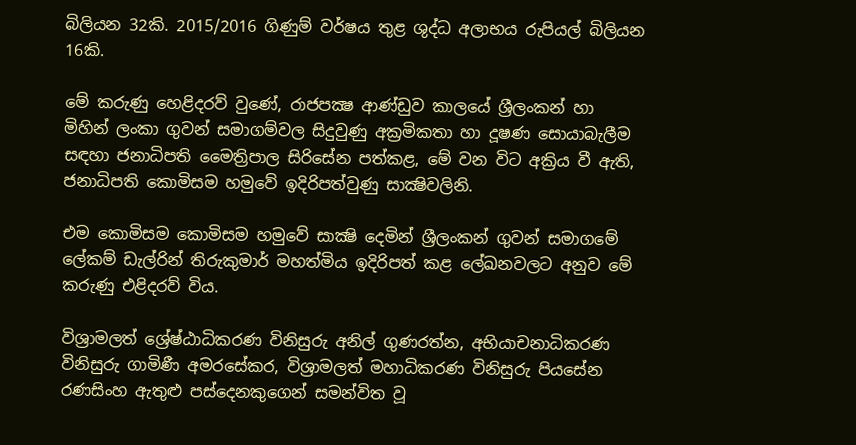බිලියන 32කි. 2015/2016 ගිණුම් වර්ෂය තුළ ශුද්ධ අලාභය රුපියල් බිලියන 16කි.

මේ කරුණු හෙළිදරව් වුණේ, රාජපක්‍ෂ ආණ්ඩුව කාලයේ ශ්‍රීලංකන් හා මිහින් ලංකා ගුවන් සමාගම්වල සිදුවුණු අක්‍රමිකතා හා දූෂණ සොයාබැලීම සඳහා ජනාධිපති මෛත්‍රිපාල සිරිසේන පත්කළ, මේ වන විට අක්‍රිය වී ඇති, ජනාධිපති කොමිසම හමුවේ ඉදිරිපත්වුණු සාක්‍ෂිවලිනි.

එම කොමිසම කොමිසම හමුවේ සාක්‍ෂි දෙමින් ශ්‍රීලංකන් ගුවන් සමාගමේ ලේකම් ඩැල්රින් තිරුකුමාර් මහත්මිය ඉදිරිපත් කළ ලේඛනවලට අනුව මේ කරුණු එළිදරව් විය.

විශ්‍රාමලත් ශ්‍රේෂ්ඨාධිකරණ විනිසුරු අනිල් ගුණරත්න, අභියාචනාධිකරණ විනිසුරු ගාමිණී අමරසේකර, විශ්‍රාමලත් මහාධිකරණ විනිසුරු පියසේන රණසිංහ ඇතුළු පස්දෙනකුගෙන් සමන්විත වූ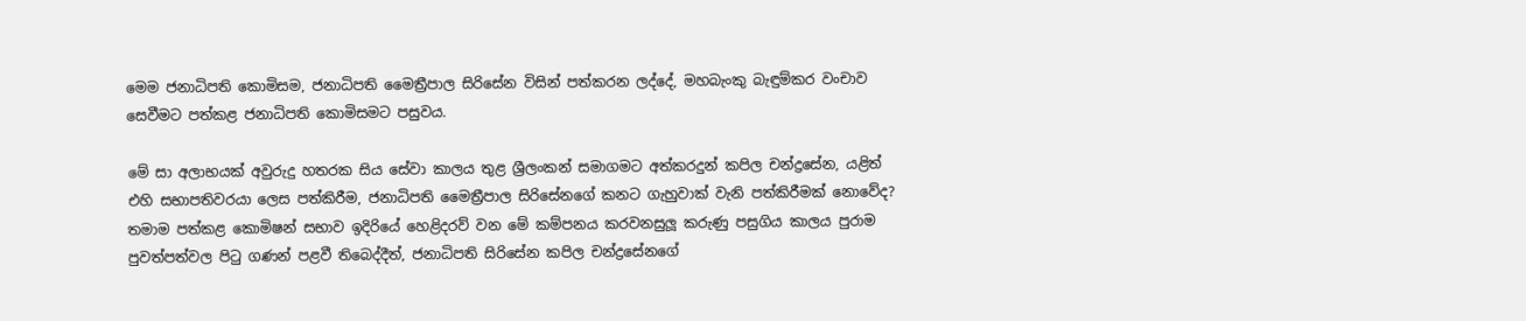මෙම ජනාධිපති කොමිසම, ජනාධිපති මෛත්‍රීපාල සිරිසේන විසින් පත්කරන ලද්දේ, මහබැංකු බැඳුම්කර වංචාව සෙවීමට පත්කළ ජනාධිපති කොමිසමට පසුවය.

මේ සා අලාභයක් අවුරුදු හතරක සිය සේවා කාලය තුළ ශ්‍රීලංකන් සමාගමට අත්කරදුන් කපිල චන්ද්‍රසේන, යළිත් එහි සභාපතිවරයා ලෙස පත්කිරීම, ජනාධිපති මෛත්‍රීපාල සිරිසේනගේ කනට ගැහුවාක් වැනි පත්කිරීමක් නොවේද? තමාම පත්කළ කොමිෂන් සභාව ඉදිරියේ හෙළිදරව් වන මේ කම්පනය කරවනසුලූ කරුණු පසුගිය කාලය පුරාම පුවත්පත්වල පිටු ගණන් පළවී තිබෙද්දීත්, ජනාධිපති සිරිසේන කපිල චන්ද්‍රසේනගේ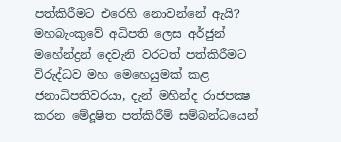පත්කිරීමට එරෙහි නොවන්නේ ඇයි? මහබැංකුවේ අධිපති ලෙස අර්ජුන් මහේන්ද්‍රන් දෙවැනි වරටත් පත්කිරීමට විරුද්ධව මහ මෙහෙයුමක් කළ ජනාධිපතිවරයා, දැන් මහින්ද රාජපක්‍ෂ කරන මේදූෂිත පත්කිරීම් සම්බන්ධයෙන්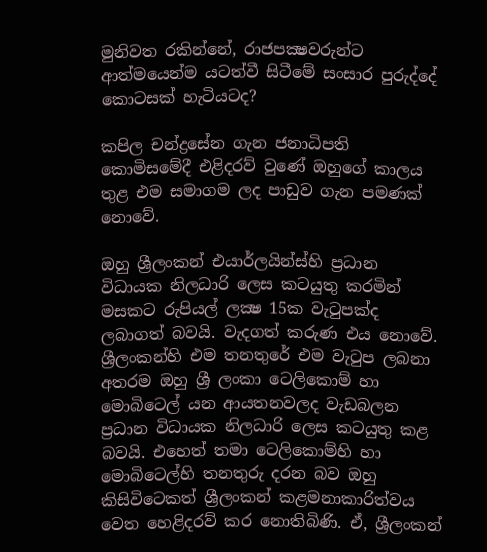මුනිවත රකින්නේ, රාජපක්‍ෂවරුන්ට ආත්මයෙන්ම යටත්වී සිටීමේ සංසාර පුරුද්දේ කොටසක් හැටියටද?

කපිල චන්ද්‍රසේන ගැන ජනාධිපති කොමිසමේදී එළිදරව් වුණේ ඔහුගේ කාලය තුළ එම සමාගම ලද පාඩුව ගැන පමණක් නොවේ.

ඔහු ශ්‍රීලංකන් එයාර්ලයින්ස්හි ප්‍රධාන විධායක නිලධාරි ලෙස කටයුතු කරමින් මසකට රුපියල් ලක්‍ෂ 15ක වැටුපක්ද ලබාගත් බවයි. වැදගත් කරුණ එය නොවේ. ශ්‍රීලංකන්හි එම තනතුරේ එම වැටුප ලබනා අතරම ඔහු ශ්‍රී ලංකා ටෙලිකොම් හා මොබිටෙල් යන ආයතනවලද වැඩබලන ප්‍රධාන විධායක නිලධාරි ලෙස කටයුතු කළ බවයි. එහෙත් තමා ටෙලිකොම්හි හා මොබිටෙල්හි තනතුරු දරන බව ඔහු කිසිවිටෙකත් ශ්‍රීලංකන් කළමනාකාරිත්වය වෙත හෙළිදරව් කර නොතිබිණි. ඒ, ශ්‍රීලංකන්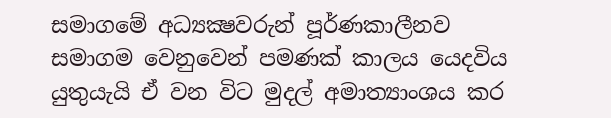සමාගමේ අධ්‍යක්‍ෂවරුන් පූර්ණකාලීනව සමාගම වෙනුවෙන් පමණක් කාලය යෙදවිය යුතුයැයි ඒ වන විට මුදල් අමාත්‍යාංශය කර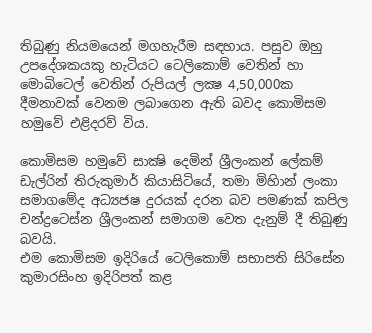තිබුණු නියමයෙන් මගහැරීම සඳහාය. පසුව ඔහු උපදේශකයකු හැටියට ටෙලිකොම් වෙතින් හා මොබිටෙල් වෙතින් රුපියල් ලක්‍ෂ 4,50,000ක දීමනාවක් වෙනම ලබාගෙන ඇති බවද කොමිසම හමුවේ එළිදරව් විය.

කොමිසම හමුවේ සාක්‍ෂි දෙමින් ශ්‍රීලංකන් ලේකම් ඩැල්රින් තිරුකුමාර් කියාසිටියේ, තමා මිහිාන් ලංකා සමාගමේද අධ්‍යජෂ දුරයක් දරන බව පමණක් කපිල චන්ද්‍රටෙස්න ශ්‍රීලංකන් සමාගම වෙත දැනුම් දී තිබුණු බවයි.
එම කොමිසම ඉදිරියේ ටෙලිකොම් සභාපති සිරිසේන කුමාරසිංහ ඉදිරිපත් කළ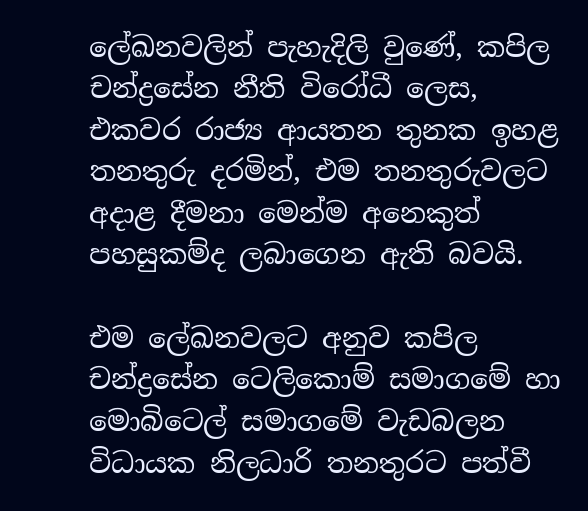ලේඛනවලින් පැහැදිලි වුණේ, කපිල චන්ද්‍රසේන නීති විරෝධී ලෙස, එකවර රාජ්‍ය ආයතන තුනක ඉහළ තනතුරු දරමින්, එම තනතුරුවලට අදාළ දීමනා මෙන්ම අනෙකුත් පහසුකම්ද ලබාගෙන ඇති බවයි.

එම ලේඛනවලට අනුව කපිල චන්ද්‍රසේන ටෙලිකොම් සමාගමේ හා මොබිටෙල් සමාගමේ වැඩබලන විධායක නිලධාරි තනතුරට පත්වී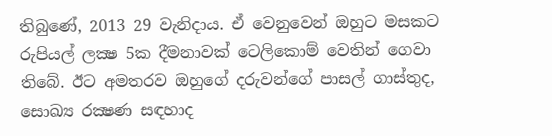තිබුණේ, 2013 29 වැනිදාය. ඒ වෙනුවෙන් ඔහුට මසකට රුපියල් ලක්‍ෂ 5ක දීමනාවක් ටෙලිකොම් වෙතින් ගෙවා තිබේ. ඊට අමතරව ඔහුගේ දරුවන්ගේ පාසල් ගාස්තුද, සොඛ්‍ය රක්‍ෂණ සඳහාද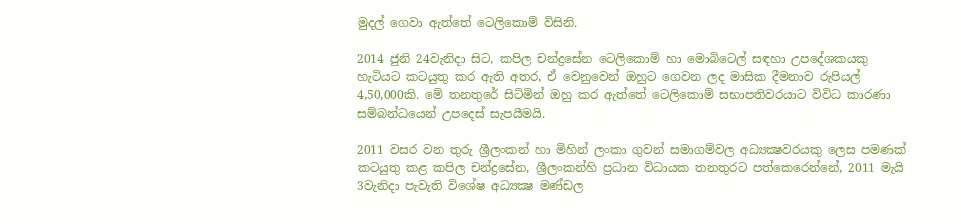මුදල් ගෙවා ඇත්තේ ටෙලිකොම් විසිනි.

2014 ජුනි 24වැනිදා සිට, කපිල චන්ද්‍රසේන ටෙලිකොම් හා මොබිටෙල් සඳහා උපදේශකයකු හැටියට කටයුතු කර ඇති අතර, ඒ වෙනුවෙන් ඔහුට ගෙවන ලද මාසික දීමනාව රුපියල් 4,50,000කි. මේ තනතුරේ සිටිමින් ඔහු කර ඇත්තේ ටෙලිකොම් සභාපතිවරයාට විවිධ කාරණා සම්බන්ධයෙන් උපදෙස් සැපයීමයි.

2011 වසර වන තුරු ශ්‍රීලංකන් හා මිහින් ලංකා ගුවන් සමාගම්වල අධ්‍යක්‍ෂවරයකු ලෙස පමණක් කටයුතු කළ කපිල චන්ද්‍රසේන, ශ්‍රීලංකන්හි ප්‍රධාන විධායක තනතුරට පත්කෙරෙන්නේ, 2011 මැයි 3වැනිදා පැවැති විශේෂ අධ්‍යක්‍ෂ මණ්ඩල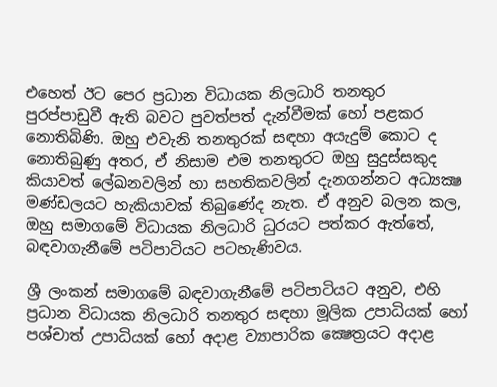එහෙත් ඊට පෙර ප්‍රධාන විධායක නිලධාරි තනතුර පුරප්පාඩුවී ඇති බවට පුවත්පත් දැන්වීමක් හෝ පළකර නොතිබිණි. ඔහු එවැනි තනතුරක් සඳහා අයැදුම් කොට ද නොතිබුණු අතර, ඒ නිසාම එම තනතුරට ඔහු සුදුස්සකුද කියාවත් ලේඛනවලින් හා සහතිකවලින් දැනගන්නට අධ්‍යක්‍ෂ මණ්ඩලයට හැකියාවක් තිබුණේද නැත. ඒ අනුව බලන කල, ඔහු සමාගමේ විධායක නිලධාරි ධුරයට පත්කර ඇත්තේ, බඳවාගැනීමේ පටිපාටියට පටහැණිවය.

ශ්‍රී ලංකන් සමාගමේ බඳවාගැනීමේ පටිපාටියට අනුව, එහි ප්‍රධාන විධායක නිලධාරි තනතුර සඳහා මූලික උපාධියක් හෝ පශ්චාත් උපාධියක් හෝ අදාළ ව්‍යාපාරික ක්‍ෂෙත්‍රයට අදාළ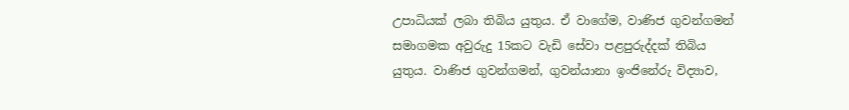උපාධියක් ලබා තිබිය යුතුය. ඒ වාගේම, වාණිජ ගුවන්ගමන් සමාගමක අවුරුදු 15කට වැඩි සේවා පළපුරුද්දක් තිබිය යුතුය. වාණිජ ගුවන්ගමන්, ගුවන්යානා ඉංජිනේරු විද්‍යාව,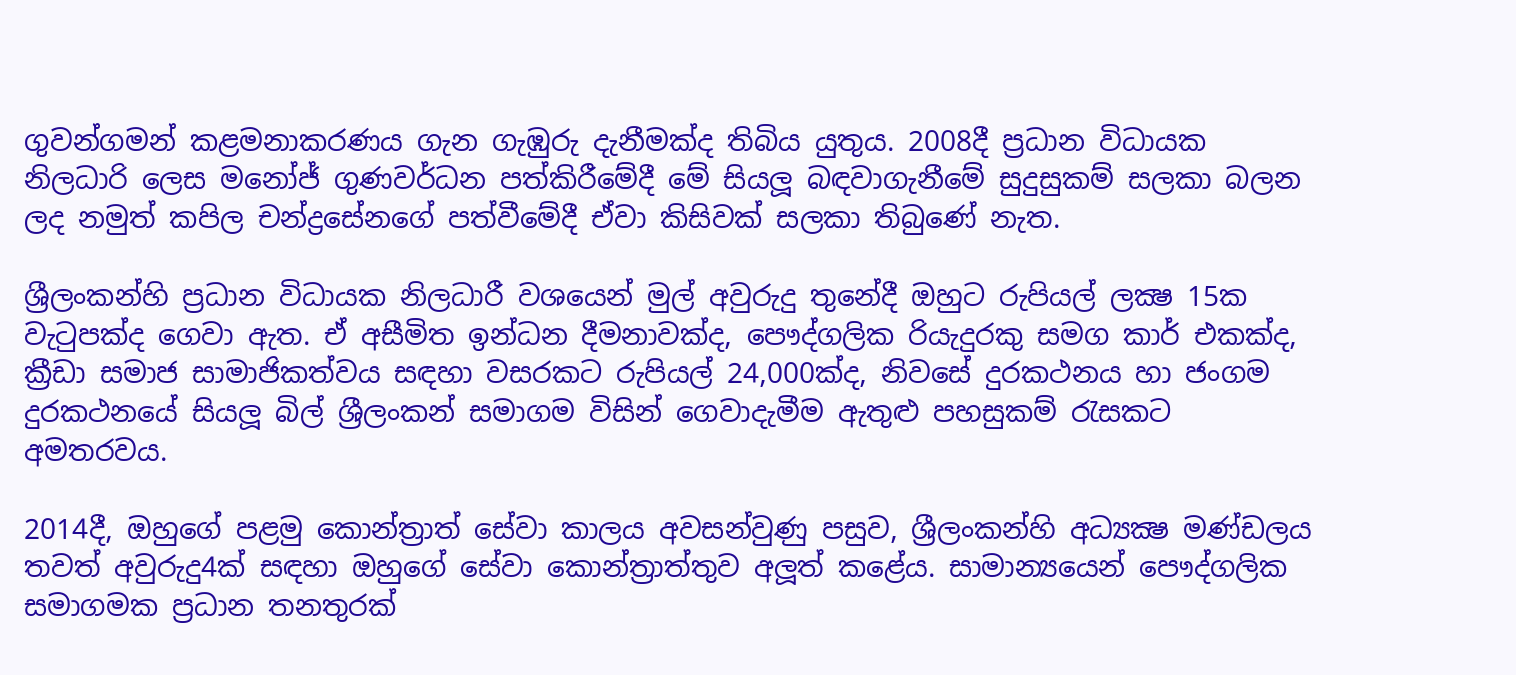ගුවන්ගමන් කළමනාකරණය ගැන ගැඹුරු දැනීමක්ද තිබිය යුතුය. 2008දී ප්‍රධාන විධායක නිලධාරි ලෙස මනෝජ් ගුණවර්ධන පත්කිරීමේදී මේ සියලූ බඳවාගැනීමේ සුදුසුකම් සලකා බලන ලද නමුත් කපිල චන්ද්‍රසේනගේ පත්වීමේදී ඒවා කිසිවක් සලකා තිබුණේ නැත.

ශ්‍රීලංකන්හි ප්‍රධාන විධායක නිලධාරී වශයෙන් මුල් අවුරුදු තුනේදී ඔහුට රුපියල් ලක්‍ෂ 15ක වැටුපක්ද ගෙවා ඇත. ඒ අසීමිත ඉන්ධන දීමනාවක්ද, පෞද්ගලික රියැදුරකු සමග කාර් එකක්ද, ක්‍රීඩා සමාජ සාමාජිකත්වය සඳහා වසරකට රුපියල් 24,000ක්ද, නිවසේ දුරකථනය හා ජංගම දුරකථනයේ සියලූ බිල් ශ්‍රීලංකන් සමාගම විසින් ගෙවාදැමීම ඇතුළු පහසුකම් රැසකට අමතරවය.

2014දී, ඔහුගේ පළමු කොන්ත්‍රාත් සේවා කාලය අවසන්වුණු පසුව, ශ්‍රීලංකන්හි අධ්‍යක්‍ෂ මණ්ඩලය තවත් අවුරුදු4ක් සඳහා ඔහුගේ සේවා කොන්ත්‍රාත්තුව අලූත් කළේය. සාමාන්‍යයෙන් පෞද්ගලික සමාගමක ප්‍රධාන තනතුරක්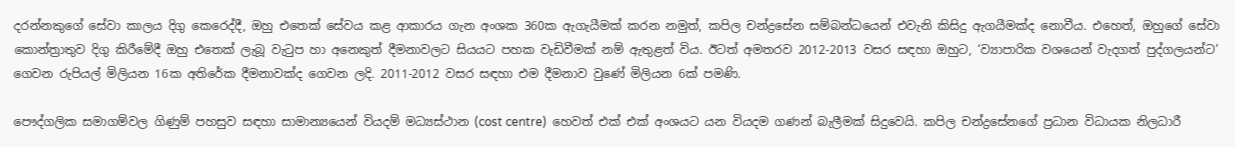දරන්නකුගේ සේවා කාලය දිගු කෙරෙද්දී, ඔහු එතෙක් සේවය කළ ආකාරය ගැන අංශක 360ක ඇගැයීමක් කරන නමුත්, කපිල චන්ද්‍රසේන සම්බන්ධයෙන් එවැනි කිසිදු ඇගයීමක්ද නොවීය. එහෙත්, ඔහුගේ සේවා කොන්ත්‍රාතුව දිගු කිරීමේදී ඔහු එතෙක් ලැබූ වැටුප හා අනෙකුත් දීමනාවලට සියයට පහක වැඩිවීමක් නම් ඇතුළත් විය. ඊටත් අමතරව 2012-2013 වසර සඳහා ඔහුට, ‘ව්‍යාපාරික වශයෙන් වැදගත් පුද්ගලයන්ට’ ගෙවන රුපියල් මිලියන 16ක අතිරේක දීමනාවක්ද ගෙවන ලදි. 2011-2012 වසර සඳහා එම දීමනාව වුණේ මිලියන 6ක් පමණි.

පෞද්ගලික සමාගම්වල ගිණුම් පහසුව සඳහා සාමාන්‍යයෙන් වියදම් මධ්‍යස්ථාන (cost centre)  හෙවත් එක් එක් අංශයට යන වියදම ගණන් බැලීමක් සිදුවෙයි. කපිල චන්ද්‍රසේනගේ ප්‍රධාන විධායක නිලධාරී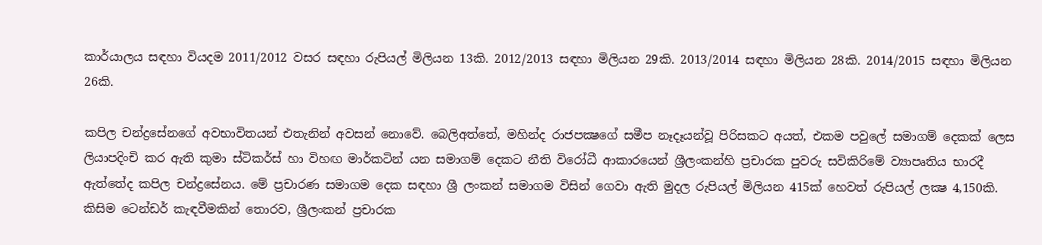කාර්යාලය සඳහා වියදම 2011/2012 වසර සඳහා රුපියල් මිලියන 13කි. 2012/2013 සඳහා මිලියන 29කි. 2013/2014 සඳහා මිලියන 28කි. 2014/2015 සඳහා මිලියන 26කි.

කපිල චන්ද්‍රසේනගේ අවභාවිතයන් එතැනින් අවසන් නොවේ. බෙලිඅත්තේ, මහින්ද රාජපක්‍ෂගේ සමීප නෑදෑයන්වූ පිරිසකට අයත්, එකම පවුලේ සමාගම් දෙකක් ලෙස ලියාපදිංචි කර ඇති කුමා ස්ටිකර්ස් හා විහඟ මාර්කටින් යන සමාගම් දෙකට නීති විරෝධී ආකාරයෙන් ශ්‍රීලංකන්හි ප්‍රචාරක පුවරු සවිකිරිමේ ව්‍යාපෘතිය භාරදී ඇත්තේද කපිල චන්ද්‍රසේනය. මේ ප්‍රචාරණ සමාගම දෙක සඳහා ශ්‍රී ලංකන් සමාගම විසින් ගෙවා ඇති මුදල රුපියල් මිලියන 415ක් හෙවත් රුපියල් ලක්‍ෂ 4,150කි. කිසිම ටෙන්ඩර් කැඳවීමකින් තොරව, ශ්‍රීලංකන් ප්‍රචාරක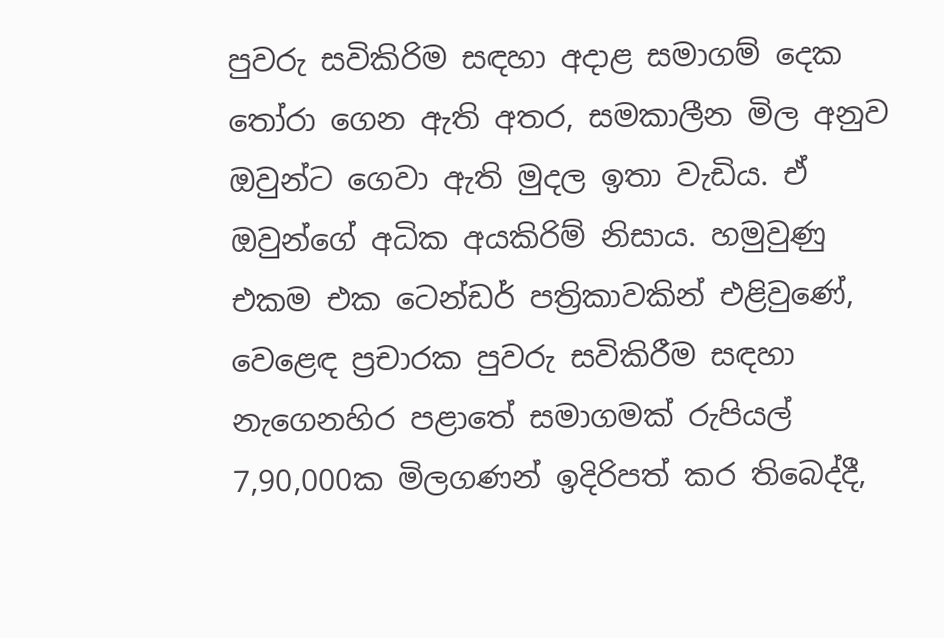පුවරු සවිකිරිම සඳහා අදාළ සමාගම් දෙක තෝරා ගෙන ඇති අතර, සමකාලීන මිල අනුව ඔවුන්ට ගෙවා ඇති මුදල ඉතා වැඩිය. ඒ ඔවුන්ගේ අධික අයකිරිම් නිසාය. හමුවුණු එකම එක ටෙන්ඩර් පත්‍රිකාවකින් එළිවුණේ, වෙළෙඳ ප්‍රචාරක පුවරු සවිකිරීම සඳහා නැගෙනහිර පළාතේ සමාගමක් රුපියල් 7,90,000ක මිලගණන් ඉදිරිපත් කර තිබෙද්දී,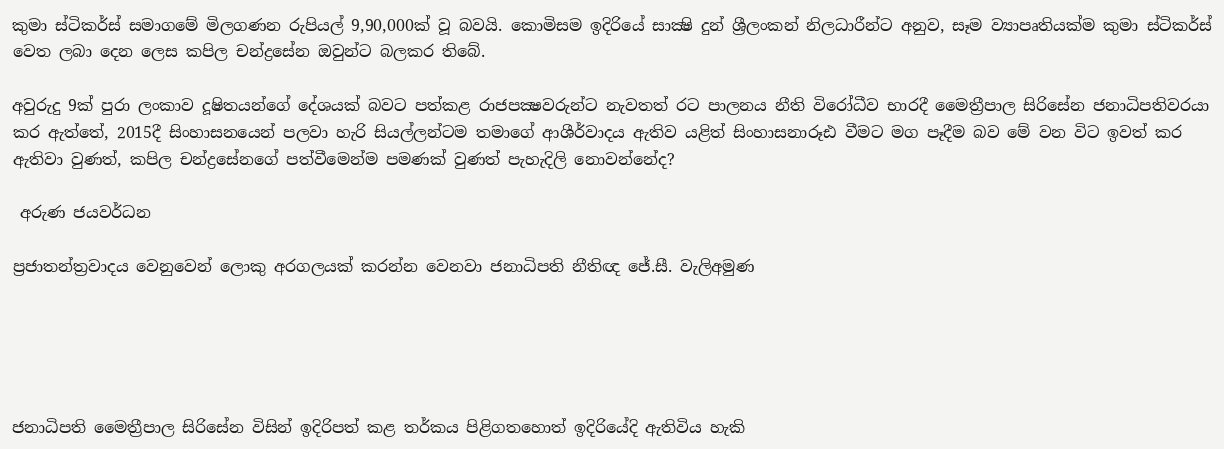කුමා ස්ටිකර්ස් සමාගමේ මිලගණන රුපියල් 9,90,000ක් වූ බවයි. කොමිසම ඉදිරියේ සාක්‍ෂි දුන් ශ්‍රීලංකන් නිලධාරීන්ට අනුව, සෑම ව්‍යාපෘතියක්ම කුමා ස්ටිකර්ස් වෙත ලබා දෙන ලෙස කපිල චන්ද්‍රසේන ඔවුන්ට බලකර තිබේ.

අවුරුදු 9ක් පුරා ලංකාව දූෂිතයන්ගේ දේශයක් බවට පත්කළ රාජපක්‍ෂවරුන්ට නැවතත් රට පාලනය නීති විරෝධීව භාරදී මෛත්‍රීපාල සිරිසේන ජනාධිපතිවරයා කර ඇත්තේ, 2015දී සිංහාසනයෙන් පලවා හැරි සියල්ලන්ටම තමාගේ ආශීර්වාදය ඇතිව යළිත් සිංහාසනාරූඪ වීමට මග පෑදීම බව මේ වන විට ඉවත් කර ඇතිවා වුණත්, කපිල චන්ද්‍රසේනගේ පත්වීමෙන්ම පමණක් වුණත් පැහැදිලි නොවන්නේද?

 අරුණ ජයවර්ධන

ප්‍රජාතන්ත්‍රවාදය වෙනුවෙන් ලොකු අරගලයක් කරන්න වෙනවා ජනාධිපති නීතිඥ ජේ.සී. වැලිඅමුණ





ජනාධිපති මෛත්‍රීපාල සිරිසේන විසින් ඉදිරිපත් කළ තර්කය පිළිගතහොත් ඉදිරියේදි ඇතිවිය හැකි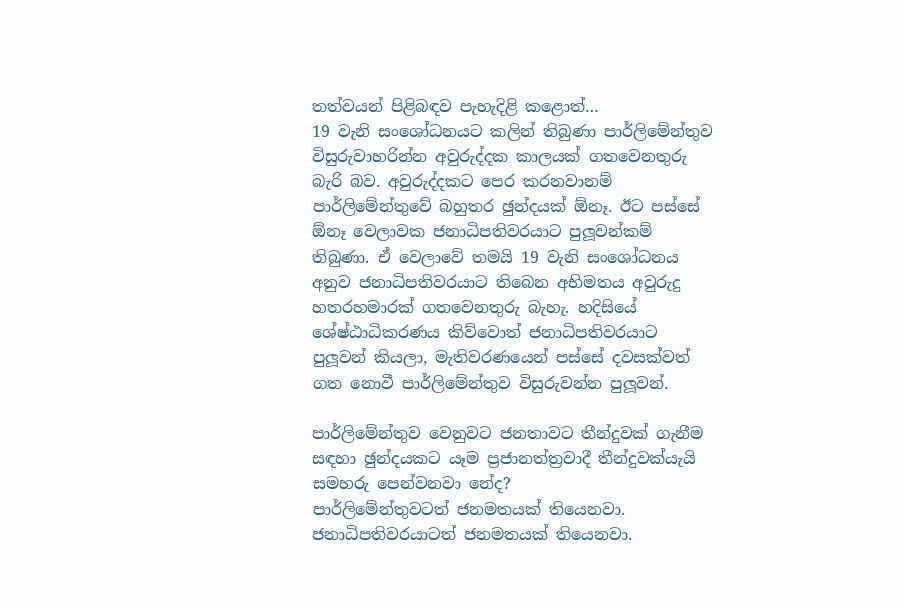තත්වයන් පිළිබඳව පැහැදිළි කළොත්…
19 වැනි සංශෝධනයට කලින් තිබුණා පාර්ලිමේන්තුව විසුරුවාහරින්න අවුරුද්දක කාලයක් ගතවෙනතුරු බැරි බව. අවුරුද්දකට පෙර කරනවානම් පාර්ලිමේන්තුවේ බහුතර ඡුන්දයක් ඕනෑ. ඊට පස්සේ ඕනෑ වෙලාවක ජනාධිපතිවරයාට පුලූ‍වන්කම් තිබුණා. ඒ වෙලාවේ තමයි 19 වැනි සංශෝධනය අනුව ජනාධිපතිවරයාට තිබෙන අභිමතය අවුරුදු හතරහමාරක් ගතවෙනතුරු බැහැ. හදිසියේ ශේෂ්ඨාධිකරණය කිව්වොත් ජනාධිපතිවරයාට පුලූ‍වන් කියලා, මැතිවරණයෙන් පස්සේ දවසක්වත් ගත නොවී පාර්ලිමේන්තුව විසුරුවන්න පුලූ‍වන්.

පාර්ලිමේන්තුව වෙනුවට ජනතාවට තීන්දුවක් ගැනීම සඳහා ඡුන්දයකට යෑම ප්‍රජානත්ත්‍රවාදී තීන්දුවක්යැයි සමහරු පෙන්වනවා නේද?
පාර්ලිමේන්තුවටත් ජනමතයක් තියෙනවා. ජනාධිපතිවරයාටත් ජනමතයක් තියෙනවා.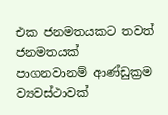එක ජනමතයකට තවත් ජනමතයක් පාගනවානම් ආණ්ඩුක්‍රම ව්‍යවස්ථාවක්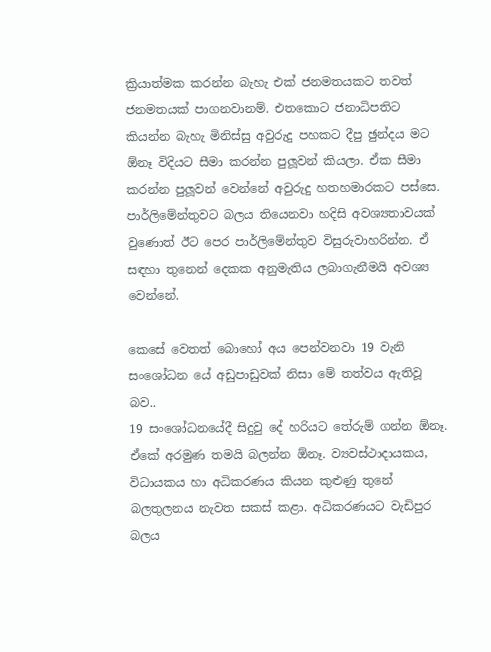ක්‍රියාත්මක කරන්න බැහැ එක් ජනමතයකට තවත් ජනමතයක් පාගනවානම්. එතකොට ජනාධිපතිට කියන්න බැහැ මිනිස්සු අවුරුදු පහකට දීපු ඡුන්දය මට ඕනෑ විදියට සීමා කරන්න පුලූ‍වන් කියලා. ඒක සීමා කරන්න පුලූ‍වන් වෙන්නේ අවුරුදු හතහමාරකට පස්සෙ. පාර්ලිමේන්තුවට බලය තියෙනවා හදිසි අවශ්‍යතාවයක් වුණොත් ඊට පෙර පාර්ලිමේන්තුව විසුරුවාහරින්න. ඒ සඳහා තුනෙන් දෙකක අනුමැතිය ලබාගැනීමයි අවශ්‍ය වෙන්නේ.

කෙසේ වෙතත් බොහෝ අය පෙන්වනවා 19 වැනි සංශෝධන යේ අඩුපාඩුවක් නිසා මේ තත්වය ඇතිවූ බව..
19 සංශෝධනයේදී සිදුවු දේ හරියට තේරුම් ගන්න ඕනෑ. ඒකේ අරමුණ තමයි බලන්න ඕනෑ. ව්‍යවස්ථාදායකය, විධායකය හා අධිකරණය කියන කුළුණු තුනේ බලතුලනය නැවත සකස් කළා. අධිකරණයට වැඩිපුර බලය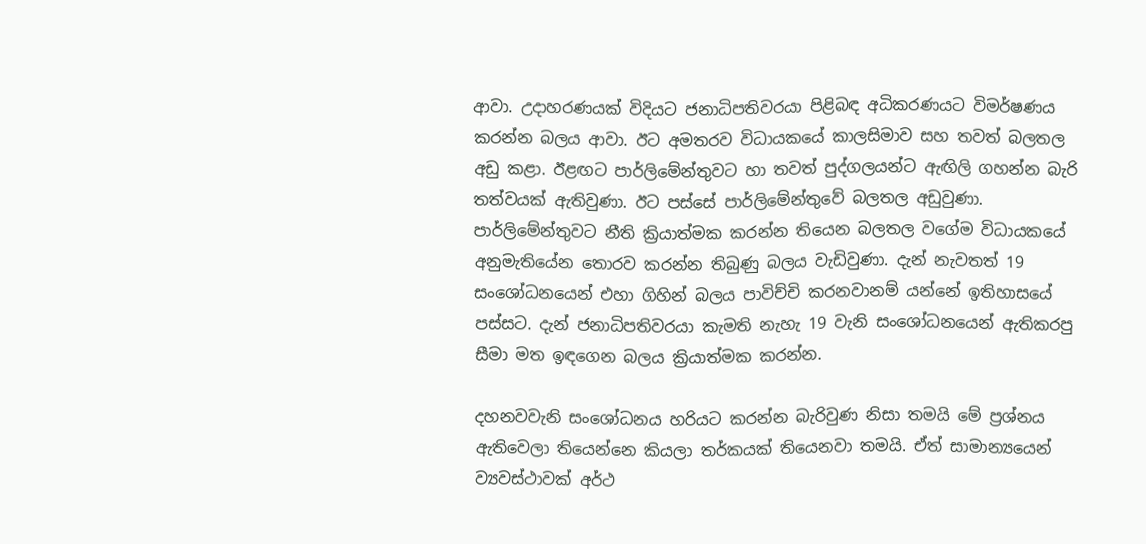ආවා. උදාහරණයක් විදියට ජනාධිපතිවරයා පිළිබඳ අධිකරණයට විමර්ෂණය කරන්න බලය ආවා. ඊට අමතරව විධායකයේ කාලසිමාව සහ තවත් බලතල අඩු කළා. ඊළඟට පාර්ලිමේන්තුවට හා තවත් පුද්ගලයන්ට ඇඟිලි ගහන්න බැරි තත්වයක් ඇතිවුණා. ඊට පස්සේ පාර්ලිමේන්තුවේ බලතල අඩුවුණා. පාර්ලිමේන්තුවට නීති ක්‍රියාත්මක කරන්න තියෙන බලතල වගේම විධායකයේ අනුමැතියේන තොරව කරන්න තිබුණු බලය වැඩිවුණා. දැන් නැවතත් 19 සංශෝධනයෙන් එහා ගිහින් බලය පාවිච්චි කරනවානම් යන්නේ ඉතිහාසයේ පස්සට. දැන් ජනාධිපතිවරයා කැමති නැහැ 19 වැනි සංශෝධනයෙන් ඇතිකරපු සීමා මත ඉඳගෙන බලය ක්‍රියාත්මක කරන්න.

දහනවවැනි සංශෝධනය හරියට කරන්න බැරිවුණ නිසා තමයි මේ ප්‍රශ්නය ඇතිවෙලා තියෙන්නෙ කියලා තර්කයක් තියෙනවා තමයි. ඒත් සාමාන්‍යයෙන් ව්‍යවස්ථාවක් අර්ථ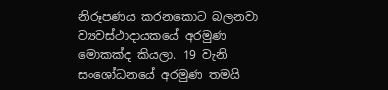නිරූපණය කරනකොට බලනවා ව්‍යවස්ථාදායකයේ අරමුණ මොකක්ද කියලා. 19 වැනි සංශෝධනයේ අරමුණ තමයි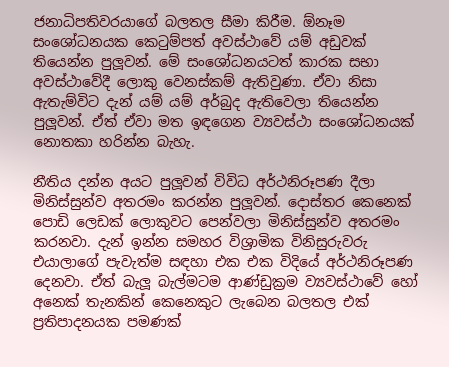ජනාධිපතිවරයාගේ බලතල සීමා කිරීම. ඕනෑම සංශෝධනයක කෙටුම්පත් අවස්ථාවේ යම් අඩුවක් තියෙන්න පුලූ‍වන්. මේ සංශෝධනයටත් කාරක සභා අවස්ථාවේදී ලොකු වෙනස්කම් ඇතිවුණා. ඒවා නිසා ඇතැම්විට දැන් යම් යම් අර්බුද ඇතිවෙලා තියෙන්න පුලූ‍වන්. ඒත් ඒවා මත ඉඳගෙන ව්‍යවස්ථා සංශෝධනයක් නොතකා හරින්න බැහැ.

නීතිය දන්න අයට පුලූ‍වන් විවිධ අර්ථනිරූපණ දීලා මිනිස්සුන්ව අතරමං කරන්න පුලූ‍වන්. දොස්තර කෙනෙක් පොඩි ලෙඩක් ලොකුවට පෙන්වලා මිනිස්සුන්ව අතරමං කරනවා. දැන් ඉන්න සමහර විශ්‍රාමික විනිසුරුවරු එයාලාගේ පැවැත්ම සඳහා එක එක විදියේ අර්ථනිරූපණ දෙනවා. ඒත් බැලූ බැල්මටම ආණ්ඩුක්‍රම ව්‍යවස්ථාවේ හෝ අනෙක් තැනකින් කෙනෙකුට ලැබෙන බලතල එක් ප්‍රතිපාදනයක පමණක්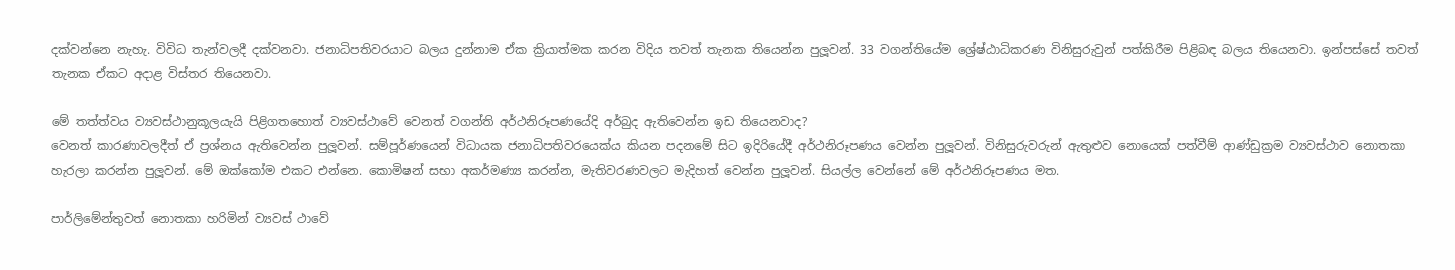දක්වන්නෙ නැහැ. විවිධ තැන්වලදී දක්වනවා. ජනාධිපතිවරයාට බලය දුන්නාම ඒක ක්‍රියාත්මක කරන විදිය තවත් තැනක තියෙන්න පුලූ‍වන්. 33 වගන්තියේම ශ්‍රේෂ්ඨාධිකරණ විනිසුරුවුන් පත්කිරීම පිළිබඳ බලය තියෙනවා. ඉන්පස්සේ තවත් තැනක ඒකට අදාළ විස්තර තියෙනවා.

මේ තත්ත්වය ව්‍යවස්ථානුකූලයැයි පිළිගතහොත් ව්‍යවස්ථාවේ වෙනත් වගන්ති අර්ථනිරූපණයේදි අර්බුද ඇතිවෙන්න ඉඩ තියෙනවාද?
වෙනත් කාරණාවලදීත් ඒ ප්‍රශ්නය ඇතිවෙන්න පුලූ‍වන්. සම්පූර්ණයෙන් විධායක ජනාධිපතිවරයෙක්ය කියන පදනමේ සිට ඉදිරියේදී අර්ථනිරූපණය වෙන්න පුලූ‍වන්. විනිසුරුවරුන් ඇතුළුව නොයෙක් පත්වීම් ආණ්ඩුක්‍රම ව්‍යවස්ථාව නොතකා හැරලා කරන්න පුලූ‍වන්. මේ ඔක්කෝම එකට එන්නෙ. කොමිෂන් සභා අකර්මණ්‍ය කරන්න, මැතිවරණවලට මැදිහත් වෙන්න පුලූ‍වන්. සියල්ල වෙන්නේ මේ අර්ථනිරූපණය මත.

පාර්ලිමේන්තුවත් නොතකා හරිමින් ව්‍යවස් ථාවේ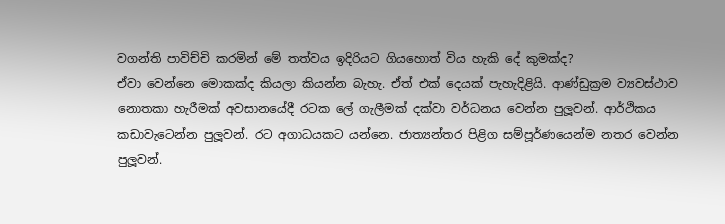වගන්ති පාවිච්චි කරමින් මේ තත්වය ඉදිරියට ගියහොත් විය හැකි දේ කුමක්ද?
ඒවා වෙන්නෙ මොකක්ද කියලා කියන්න බැහැ. ඒත් එක් දෙයක් පැහැදිළියි. ආණ්ඩුක්‍රම ව්‍යවස්ථාව නොතකා හැරීමක් අවසානයේදී රටක ලේ ගැලීමක් දක්වා වර්ධනය වෙන්න පුලූ‍වන්. ආර්ථිකය කඩාවැටෙන්න පුලූ‍වන්. රට අගාධයකට යන්නෙ. ජාත්‍යන්තර පිළිග සම්පූර්ණයෙන්ම නතර වෙන්න පුලූ‍වන්.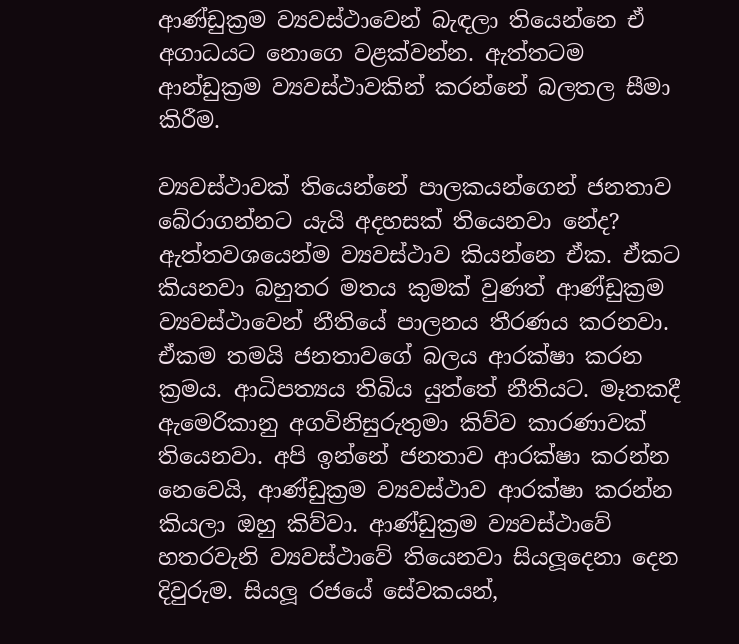ආණ්ඩුක්‍රම ව්‍යවස්ථාවෙන් බැඳලා තියෙන්නෙ ඒ අගාධයට නොගෙ වළක්වන්න. ඇත්තටම ආන්ඩුක්‍රම ව්‍යවස්ථාවකින් කරන්නේ බලතල සීමා කිරීම.

ව්‍යවස්ථාවක් තියෙන්නේ පාලකයන්ගෙන් ජනතාව බේරාගන්නට යැයි අදහසක් තියෙනවා නේද?
ඇත්තවශයෙන්ම ව්‍යවස්ථාව කියන්නෙ ඒක. ඒකට කියනවා බහුතර මතය කුමක් වුණත් ආණ්ඩුක්‍රම ව්‍යවස්ථාවෙන් නීතියේ පාලනය තීරණය කරනවා. ඒකම තමයි ජනතාවගේ බලය ආරක්ෂා කරන ක්‍රමය. ආධිපත්‍යය තිබිය යුත්තේ නීතියට. මෑතකදී ඇමෙරිකානු අගවිනිසුරුතුමා කිව්ව කාරණාවක් තියෙනවා. අපි ඉන්නේ ජනතාව ආරක්ෂා කරන්න නෙවෙයි, ආණ්ඩුක්‍රම ව්‍යවස්ථාව ආරක්ෂා කරන්න කියලා ඔහු කිව්වා. ආණ්ඩුක්‍රම ව්‍යවස්ථාවේ හතරවැනි ව්‍යවස්ථාවේ තියෙනවා සියලූ‍දෙනා දෙන දිවුරුම. සියලූ‍ රජයේ සේවකයන්,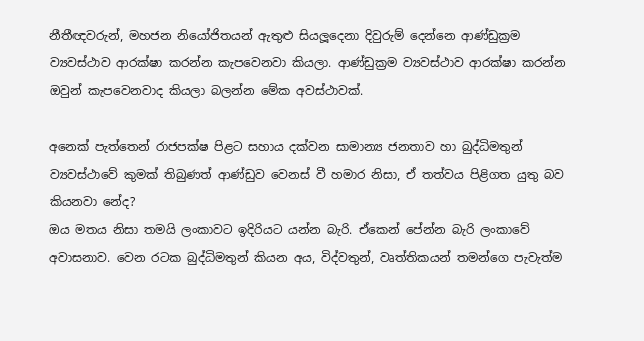නීතීඥවරුන්, මහජන නියෝජිතයන් ඇතුළු සියලූ‍දෙනා දිවුරුම් දෙන්නෙ ආණ්ඩුක්‍රම ව්‍යවස්ථාව ආරක්ෂා කරන්න කැපවෙනවා කියලා. ආණ්ඩුක්‍රම ව්‍යවස්ථාව ආරක්ෂා කරන්න ඔවුන් කැපවෙනවාද කියලා බලන්න මේක අවස්ථාවක්.

අනෙක් පැත්තෙන් රාජපක්ෂ පිළට සහාය දක්වන සාමාන්‍ය ජනතාව හා බුද්ධිමතුන් ව්‍යවස්ථාවේ කුමක් තිබුණත් ආණ්ඩුව වෙනස් වී හමාර නිසා, ඒ තත්වය පිළිගත යුතු බව කියනවා නේද?
ඔය මතය නිසා තමයි ලංකාවට ඉදිරියට යන්න බැරි. ඒකෙන් පේන්න බැරි ලංකාවේ අවාසනාව. වෙන රටක බුද්ධිමතුන් කියන අය, විද්වතුන්, වෘත්තිකයන් තමන්ගෙ පැවැත්ම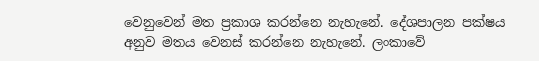වෙනුවෙන් මත ප්‍රකාශ කරන්නෙ නැහැනේ. දේශපාලන පක්ෂය අනුව මතය වෙනස් කරන්නෙ නැහැනේ. ලංකාවේ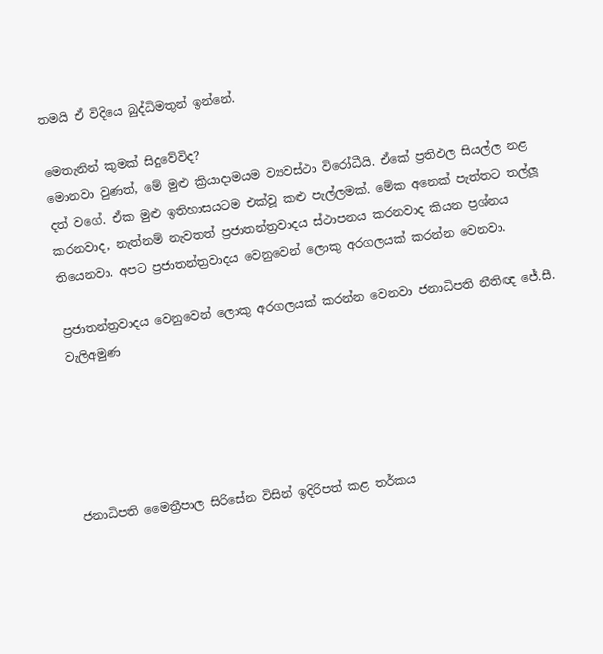තමයි ඒ විදියෙ බුද්ධිමතුන් ඉන්නේ.

මෙතැනින් කුමක් සිදුවේවිද?
මොනවා වුණත්, මේ මුළු ක්‍රියාදාමයම ව්‍යවස්ථා විරෝධීයි. ඒකේ ප්‍රතිඵල සියල්ල නළ දත් වගේ. ඒක මුළු ඉතිහාසයටම එක්වූ කළු පැල්ලමක්. මේක අනෙක් පැත්තට තල්ලූ‍ කරනවාද, නැත්නම් නැවතත් ප්‍රජාතන්ත්‍රවාදය ස්ථාපනය කරනවාද කියන ප්‍රශ්නය තියෙනවා. අපට ප්‍රජාතන්ත්‍රවාදය වෙනුවෙන් ලොකු අරගලයක් කරන්න වෙනවා.

ප්‍රජාතන්ත්‍රවාදය වෙනුවෙන් ලොකු අරගලයක් කරන්න වෙනවා ජනාධිපති නීතිඥ ජේ.සී. වැලිඅමුණ





ජනාධිපති මෛත්‍රීපාල සිරිසේන විසින් ඉදිරිපත් කළ තර්කය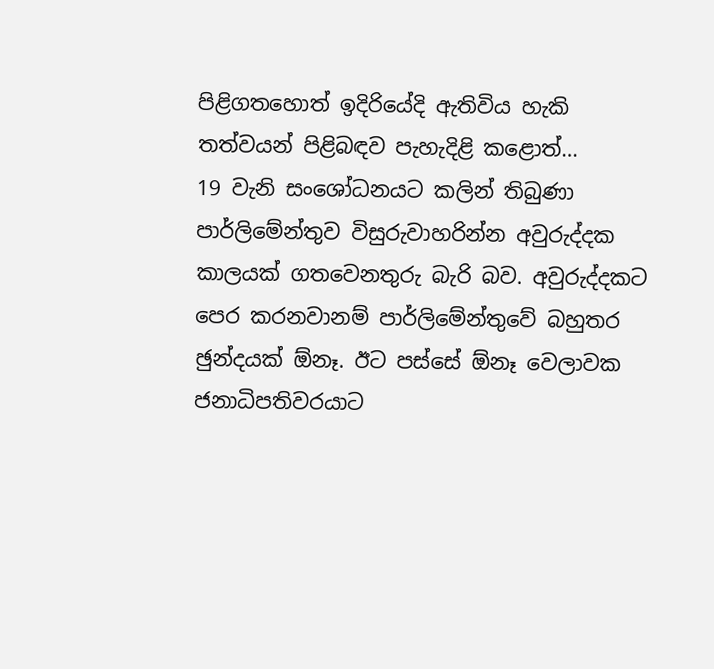පිළිගතහොත් ඉදිරියේදි ඇතිවිය හැකි තත්වයන් පිළිබඳව පැහැදිළි කළොත්…
19 වැනි සංශෝධනයට කලින් තිබුණා පාර්ලිමේන්තුව විසුරුවාහරින්න අවුරුද්දක කාලයක් ගතවෙනතුරු බැරි බව. අවුරුද්දකට පෙර කරනවානම් පාර්ලිමේන්තුවේ බහුතර ඡුන්දයක් ඕනෑ. ඊට පස්සේ ඕනෑ වෙලාවක ජනාධිපතිවරයාට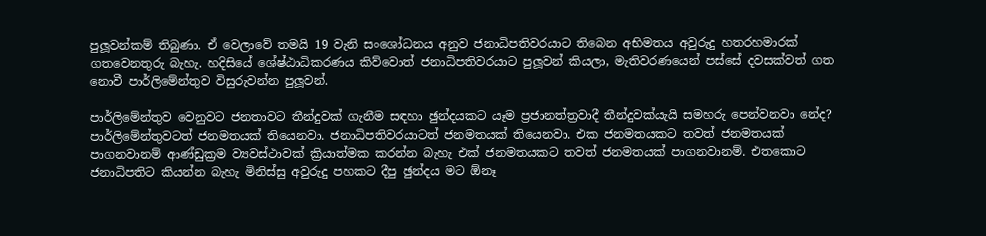පුලූ‍වන්කම් තිබුණා. ඒ වෙලාවේ තමයි 19 වැනි සංශෝධනය අනුව ජනාධිපතිවරයාට තිබෙන අභිමතය අවුරුදු හතරහමාරක් ගතවෙනතුරු බැහැ. හදිසියේ ශේෂ්ඨාධිකරණය කිව්වොත් ජනාධිපතිවරයාට පුලූ‍වන් කියලා, මැතිවරණයෙන් පස්සේ දවසක්වත් ගත නොවී පාර්ලිමේන්තුව විසුරුවන්න පුලූ‍වන්.

පාර්ලිමේන්තුව වෙනුවට ජනතාවට තීන්දුවක් ගැනීම සඳහා ඡුන්දයකට යෑම ප්‍රජානත්ත්‍රවාදී තීන්දුවක්යැයි සමහරු පෙන්වනවා නේද?
පාර්ලිමේන්තුවටත් ජනමතයක් තියෙනවා. ජනාධිපතිවරයාටත් ජනමතයක් තියෙනවා. එක ජනමතයකට තවත් ජනමතයක් පාගනවානම් ආණ්ඩුක්‍රම ව්‍යවස්ථාවක් ක්‍රියාත්මක කරන්න බැහැ එක් ජනමතයකට තවත් ජනමතයක් පාගනවානම්. එතකොට ජනාධිපතිට කියන්න බැහැ මිනිස්සු අවුරුදු පහකට දීපු ඡුන්දය මට ඕනෑ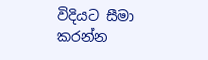විදියට සීමා කරන්න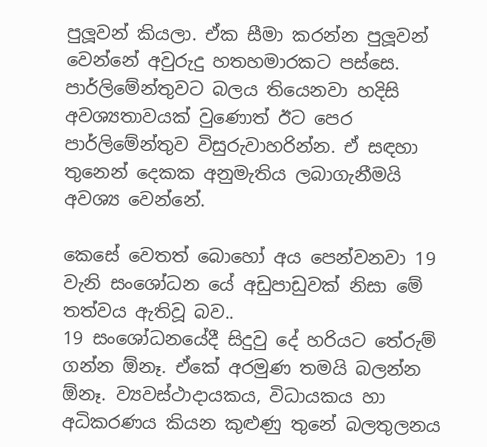පුලූ‍වන් කියලා. ඒක සීමා කරන්න පුලූ‍වන් වෙන්නේ අවුරුදු හතහමාරකට පස්සෙ. පාර්ලිමේන්තුවට බලය තියෙනවා හදිසි අවශ්‍යතාවයක් වුණොත් ඊට පෙර පාර්ලිමේන්තුව විසුරුවාහරින්න. ඒ සඳහා තුනෙන් දෙකක අනුමැතිය ලබාගැනීමයි අවශ්‍ය වෙන්නේ.

කෙසේ වෙතත් බොහෝ අය පෙන්වනවා 19 වැනි සංශෝධන යේ අඩුපාඩුවක් නිසා මේ තත්වය ඇතිවූ බව..
19 සංශෝධනයේදී සිදුවු දේ හරියට තේරුම් ගන්න ඕනෑ. ඒකේ අරමුණ තමයි බලන්න ඕනෑ. ව්‍යවස්ථාදායකය, විධායකය හා අධිකරණය කියන කුළුණු තුනේ බලතුලනය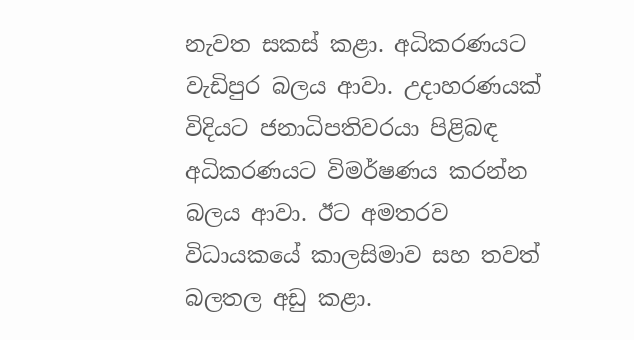නැවත සකස් කළා. අධිකරණයට වැඩිපුර බලය ආවා. උදාහරණයක් විදියට ජනාධිපතිවරයා පිළිබඳ අධිකරණයට විමර්ෂණය කරන්න බලය ආවා. ඊට අමතරව විධායකයේ කාලසිමාව සහ තවත් බලතල අඩු කළා.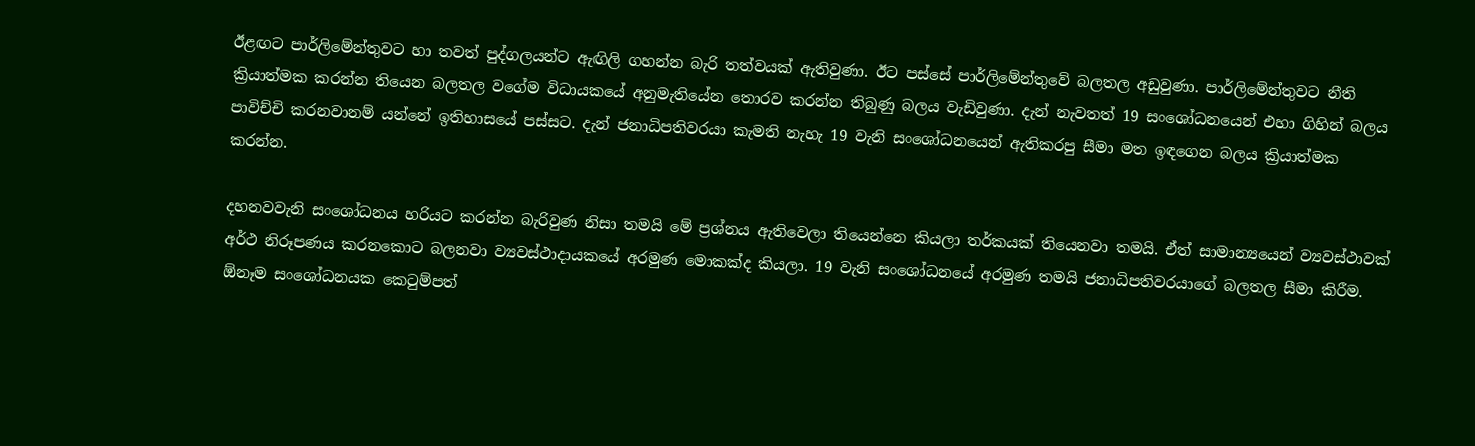ඊළඟට පාර්ලිමේන්තුවට හා තවත් පුද්ගලයන්ට ඇඟිලි ගහන්න බැරි තත්වයක් ඇතිවුණා. ඊට පස්සේ පාර්ලිමේන්තුවේ බලතල අඩුවුණා. පාර්ලිමේන්තුවට නීති ක්‍රියාත්මක කරන්න තියෙන බලතල වගේම විධායකයේ අනුමැතියේන තොරව කරන්න තිබුණු බලය වැඩිවුණා. දැන් නැවතත් 19 සංශෝධනයෙන් එහා ගිහින් බලය පාවිච්චි කරනවානම් යන්නේ ඉතිහාසයේ පස්සට. දැන් ජනාධිපතිවරයා කැමති නැහැ 19 වැනි සංශෝධනයෙන් ඇතිකරපු සීමා මත ඉඳගෙන බලය ක්‍රියාත්මක කරන්න.

දහනවවැනි සංශෝධනය හරියට කරන්න බැරිවුණ නිසා තමයි මේ ප්‍රශ්නය ඇතිවෙලා තියෙන්නෙ කියලා තර්කයක් තියෙනවා තමයි. ඒත් සාමාන්‍යයෙන් ව්‍යවස්ථාවක් අර්ථ නිරූපණය කරනකොට බලනවා ව්‍යවස්ථාදායකයේ අරමුණ මොකක්ද කියලා. 19 වැනි සංශෝධනයේ අරමුණ තමයි ජනාධිපතිවරයාගේ බලතල සීමා කිරීම. ඕනෑම සංශෝධනයක කෙටුම්පත්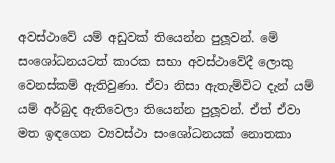අවස්ථාවේ යම් අඩුවක් තියෙන්න පුලූ‍වන්. මේ සංශෝධනයටත් කාරක සභා අවස්ථාවේදී ලොකු වෙනස්කම් ඇතිවුණා. ඒවා නිසා ඇතැම්විට දැන් යම් යම් අර්බුද ඇතිවෙලා තියෙන්න පුලූ‍වන්. ඒත් ඒවා මත ඉඳගෙන ව්‍යවස්ථා සංශෝධනයක් නොතකා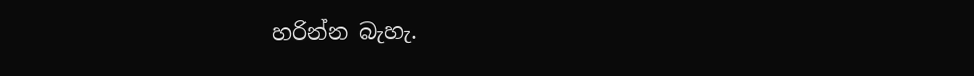හරින්න බැහැ.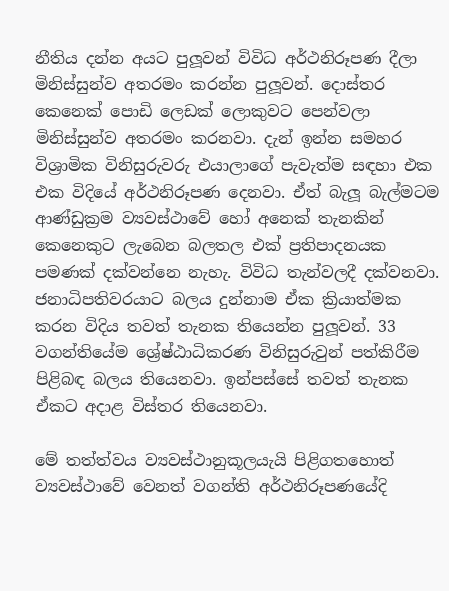නීතිය දන්න අයට පුලූ‍වන් විවිධ අර්ථනිරූපණ දීලා මිනිස්සුන්ව අතරමං කරන්න පුලූ‍වන්. දොස්තර කෙනෙක් පොඩි ලෙඩක් ලොකුවට පෙන්වලා මිනිස්සුන්ව අතරමං කරනවා. දැන් ඉන්න සමහර විශ්‍රාමික විනිසුරුවරු එයාලාගේ පැවැත්ම සඳහා එක එක විදියේ අර්ථනිරූපණ දෙනවා. ඒත් බැලූ බැල්මටම ආණ්ඩුක්‍රම ව්‍යවස්ථාවේ හෝ අනෙක් තැනකින් කෙනෙකුට ලැබෙන බලතල එක් ප්‍රතිපාදනයක පමණක් දක්වන්නෙ නැහැ. විවිධ තැන්වලදී දක්වනවා. ජනාධිපතිවරයාට බලය දුන්නාම ඒක ක්‍රියාත්මක කරන විදිය තවත් තැනක තියෙන්න පුලූ‍වන්. 33 වගන්තියේම ශ්‍රේෂ්ඨාධිකරණ විනිසුරුවුන් පත්කිරීම පිළිබඳ බලය තියෙනවා. ඉන්පස්සේ තවත් තැනක ඒකට අදාළ විස්තර තියෙනවා.

මේ තත්ත්වය ව්‍යවස්ථානුකූලයැයි පිළිගතහොත් ව්‍යවස්ථාවේ වෙනත් වගන්ති අර්ථනිරූපණයේදි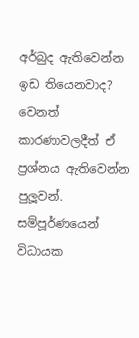අර්බුද ඇතිවෙන්න ඉඩ තියෙනවාද?
වෙනත් කාරණාවලදීත් ඒ ප්‍රශ්නය ඇතිවෙන්න පුලූ‍වන්. සම්පූර්ණයෙන් විධායක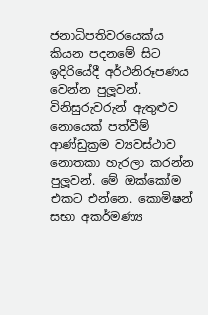ජනාධිපතිවරයෙක්ය කියන පදනමේ සිට ඉදිරියේදී අර්ථනිරූපණය වෙන්න පුලූ‍වන්. විනිසුරුවරුන් ඇතුළුව නොයෙක් පත්වීම් ආණ්ඩුක්‍රම ව්‍යවස්ථාව නොතකා හැරලා කරන්න පුලූ‍වන්. මේ ඔක්කෝම එකට එන්නෙ. කොමිෂන් සභා අකර්මණ්‍ය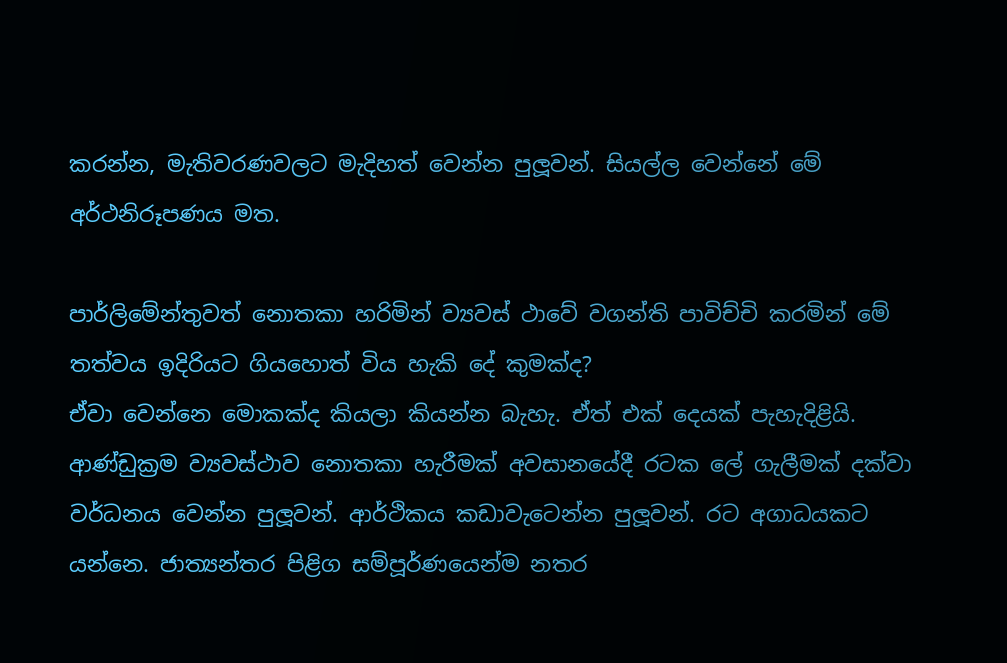කරන්න, මැතිවරණවලට මැදිහත් වෙන්න පුලූ‍වන්. සියල්ල වෙන්නේ මේ අර්ථනිරූපණය මත.

පාර්ලිමේන්තුවත් නොතකා හරිමින් ව්‍යවස් ථාවේ වගන්ති පාවිච්චි කරමින් මේ තත්වය ඉදිරියට ගියහොත් විය හැකි දේ කුමක්ද?
ඒවා වෙන්නෙ මොකක්ද කියලා කියන්න බැහැ. ඒත් එක් දෙයක් පැහැදිළියි. ආණ්ඩුක්‍රම ව්‍යවස්ථාව නොතකා හැරීමක් අවසානයේදී රටක ලේ ගැලීමක් දක්වා වර්ධනය වෙන්න පුලූ‍වන්. ආර්ථිකය කඩාවැටෙන්න පුලූ‍වන්. රට අගාධයකට යන්නෙ. ජාත්‍යන්තර පිළිග සම්පූර්ණයෙන්ම නතර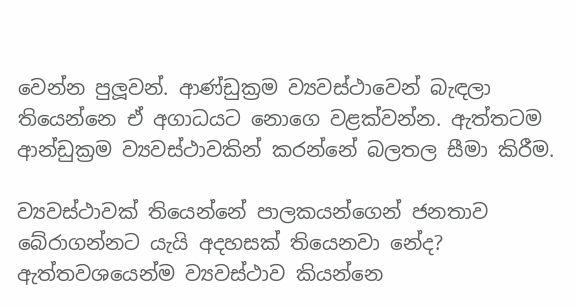වෙන්න පුලූ‍වන්. ආණ්ඩුක්‍රම ව්‍යවස්ථාවෙන් බැඳලා තියෙන්නෙ ඒ අගාධයට නොගෙ වළක්වන්න. ඇත්තටම ආන්ඩුක්‍රම ව්‍යවස්ථාවකින් කරන්නේ බලතල සීමා කිරීම.

ව්‍යවස්ථාවක් තියෙන්නේ පාලකයන්ගෙන් ජනතාව බේරාගන්නට යැයි අදහසක් තියෙනවා නේද?
ඇත්තවශයෙන්ම ව්‍යවස්ථාව කියන්නෙ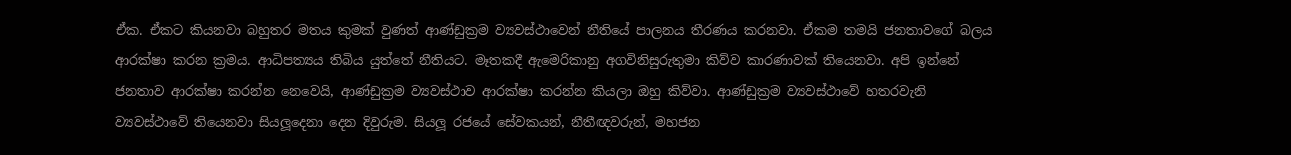ඒක. ඒකට කියනවා බහුතර මතය කුමක් වුණත් ආණ්ඩුක්‍රම ව්‍යවස්ථාවෙන් නීතියේ පාලනය තීරණය කරනවා. ඒකම තමයි ජනතාවගේ බලය ආරක්ෂා කරන ක්‍රමය. ආධිපත්‍යය තිබිය යුත්තේ නීතියට. මෑතකදී ඇමෙරිකානු අගවිනිසුරුතුමා කිව්ව කාරණාවක් තියෙනවා. අපි ඉන්නේ ජනතාව ආරක්ෂා කරන්න නෙවෙයි, ආණ්ඩුක්‍රම ව්‍යවස්ථාව ආරක්ෂා කරන්න කියලා ඔහු කිව්වා. ආණ්ඩුක්‍රම ව්‍යවස්ථාවේ හතරවැනි ව්‍යවස්ථාවේ තියෙනවා සියලූ‍දෙනා දෙන දිවුරුම. සියලූ‍ රජයේ සේවකයන්, නීතීඥවරුන්, මහජන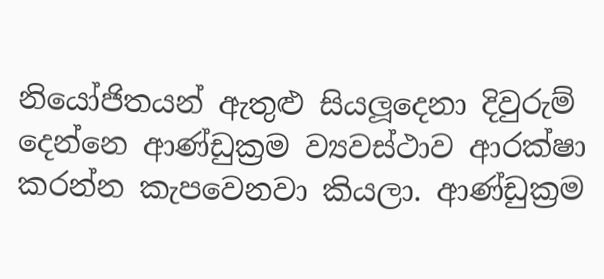නියෝජිතයන් ඇතුළු සියලූ‍දෙනා දිවුරුම් දෙන්නෙ ආණ්ඩුක්‍රම ව්‍යවස්ථාව ආරක්ෂා කරන්න කැපවෙනවා කියලා. ආණ්ඩුක්‍රම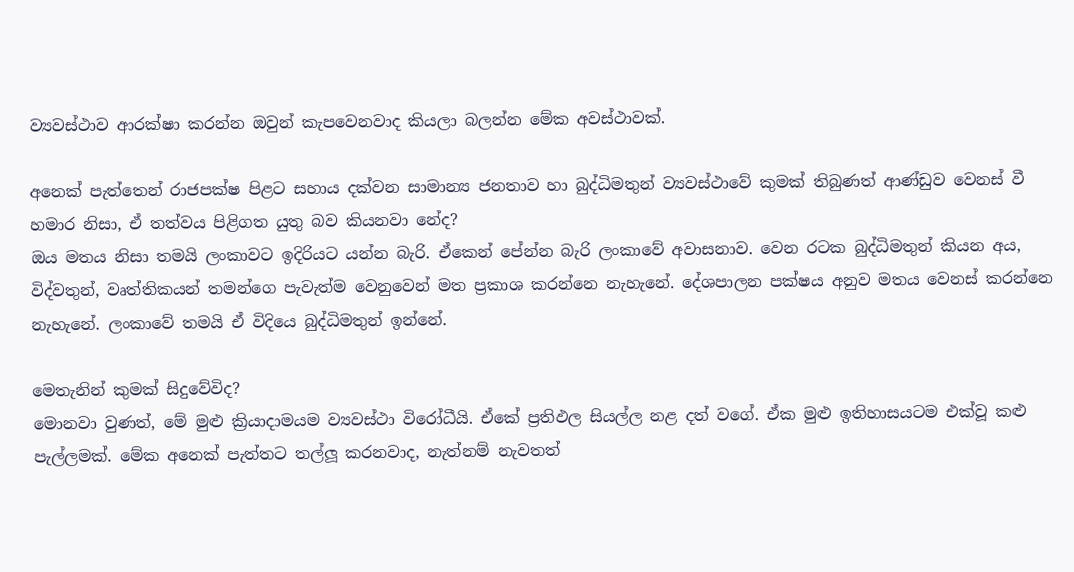ව්‍යවස්ථාව ආරක්ෂා කරන්න ඔවුන් කැපවෙනවාද කියලා බලන්න මේක අවස්ථාවක්.

අනෙක් පැත්තෙන් රාජපක්ෂ පිළට සහාය දක්වන සාමාන්‍ය ජනතාව හා බුද්ධිමතුන් ව්‍යවස්ථාවේ කුමක් තිබුණත් ආණ්ඩුව වෙනස් වී හමාර නිසා, ඒ තත්වය පිළිගත යුතු බව කියනවා නේද?
ඔය මතය නිසා තමයි ලංකාවට ඉදිරියට යන්න බැරි. ඒකෙන් පේන්න බැරි ලංකාවේ අවාසනාව. වෙන රටක බුද්ධිමතුන් කියන අය, විද්වතුන්, වෘත්තිකයන් තමන්ගෙ පැවැත්ම වෙනුවෙන් මත ප්‍රකාශ කරන්නෙ නැහැනේ. දේශපාලන පක්ෂය අනුව මතය වෙනස් කරන්නෙ නැහැනේ. ලංකාවේ තමයි ඒ විදියෙ බුද්ධිමතුන් ඉන්නේ.

මෙතැනින් කුමක් සිදුවේවිද?
මොනවා වුණත්, මේ මුළු ක්‍රියාදාමයම ව්‍යවස්ථා විරෝධීයි. ඒකේ ප්‍රතිඵල සියල්ල නළ දත් වගේ. ඒක මුළු ඉතිහාසයටම එක්වූ කළු පැල්ලමක්. මේක අනෙක් පැත්තට තල්ලූ‍ කරනවාද, නැත්නම් නැවතත්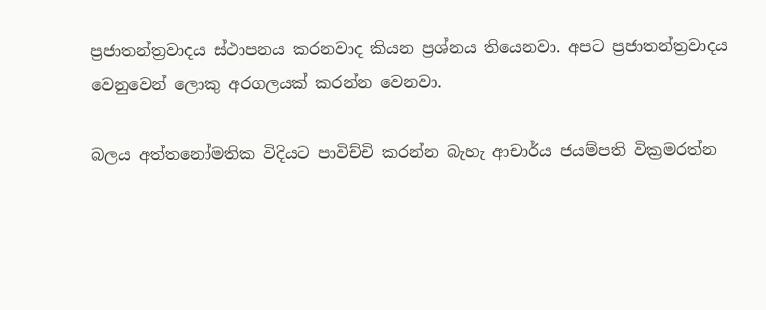ප්‍රජාතන්ත්‍රවාදය ස්ථාපනය කරනවාද කියන ප්‍රශ්නය තියෙනවා. අපට ප්‍රජාතන්ත්‍රවාදය වෙනුවෙන් ලොකු අරගලයක් කරන්න වෙනවා.

බලය අත්තනෝමතික විදියට පාවිච්චි කරන්න බැහැ ආචාර්ය ජයම්පති වික්‍රමරත්න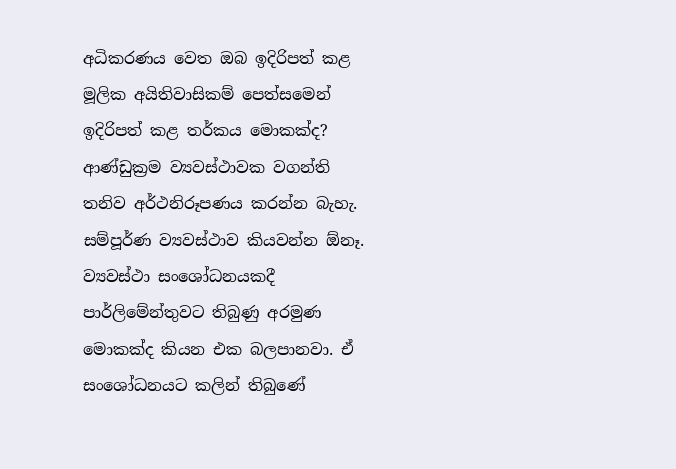අධිකරණය වෙත ඔබ ඉදිරිපත් කළ මූලික අයිතිවාසිකම් පෙත්සමෙන් ඉදිරිපත් කළ තර්කය මොකක්ද?
ආණ්ඩුක්‍රම ව්‍යවස්ථාවක වගන්ති තනිව අර්ථනිරූපණය කරන්න බැහැ. සම්පූර්ණ ව්‍යවස්ථාව කියවන්න ඕනෑ. ව්‍යවස්ථා සංශෝධනයකදී පාර්ලිමේන්තුවට තිබුණු අරමුණ මොකක්ද කියන එක බලපානවා. ඒ සංශෝධනයට කලින් තිබුණේ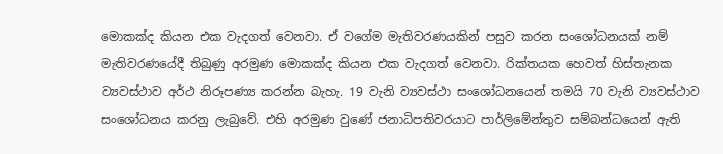මොකක්ද කියන එක වැදගත් වෙනවා. ඒ වගේම මැතිවරණයකින් පසුව කරන සංශෝධනයක් නම් මැතිවරණයේදී තිබුණු අරමුණ මොකක්ද කියන එක වැදගත් වෙනවා. රික්තයක හෙවත් හිස්තැනක ව්‍යවස්ථාව අර්ථ නිරූපණ්‍ය කරන්න බැහැ. 19 වැනි ව්‍යවස්ථා සංශෝධනයෙන් තමයි 70 වැනි ව්‍යවස්ථාව සංශෝධනය කරනු ලැබුවේ. එහි අරමුණ වුණේ ජනාධිපතිවරයාට පාර්ලිමේන්තුව සම්බන්ධයෙන් ඇති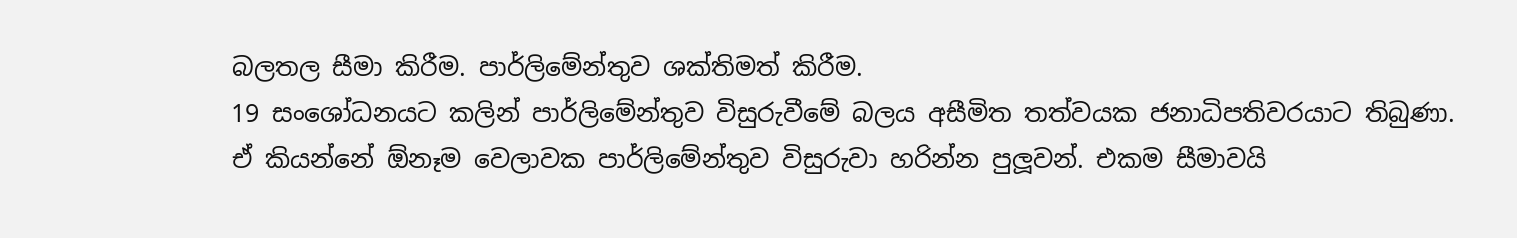බලතල සීමා කිරීම. පාර්ලිමේන්තුව ශක්තිමත් කිරීම.
19 සංශෝධනයට කලින් පාර්ලිමේන්තුව විසුරුවීමේ බලය අසීමිත තත්වයක ජනාධිපතිවරයාට තිබුණා. ඒ කියන්නේ ඕනෑම වෙලාවක පාර්ලිමේන්තුව විසුරුවා හරින්න පුලූ‍වන්. එකම සීමාවයි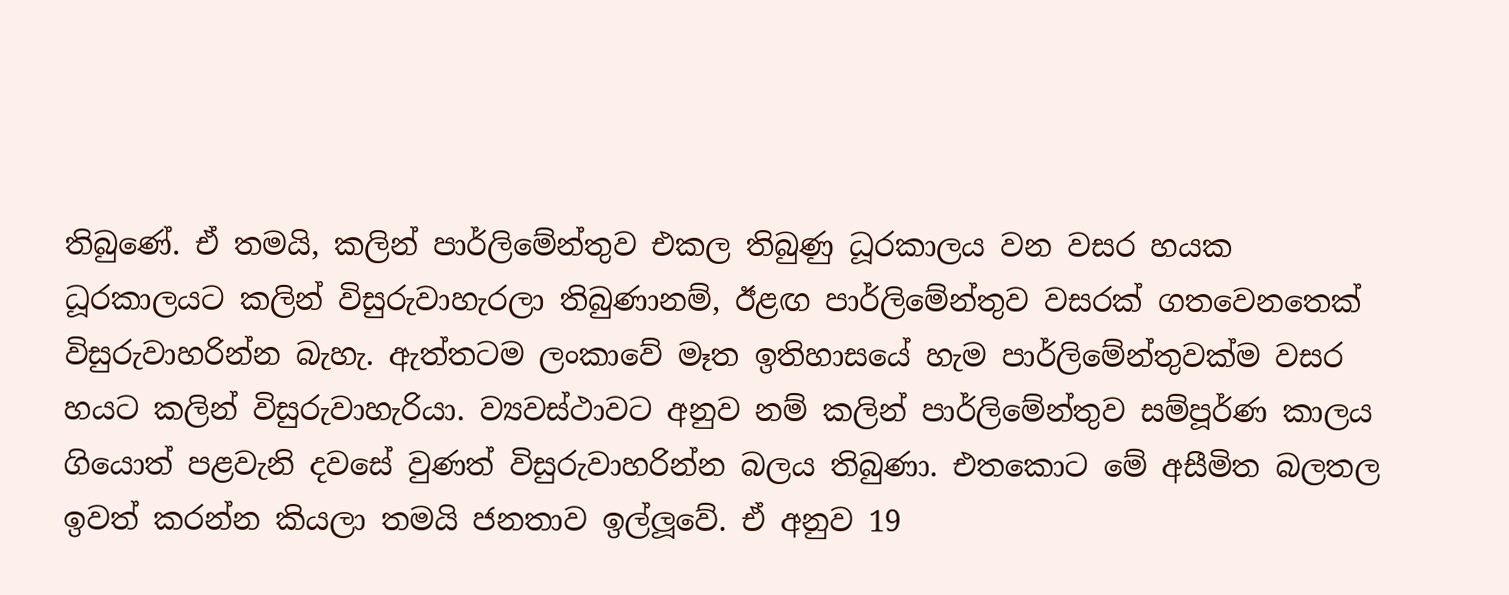තිබුණේ. ඒ තමයි, කලින් පාර්ලිමේන්තුව එකල තිබුණු ධූරකාලය වන වසර හයක ධූරකාලයට කලින් විසුරුවාහැරලා තිබුණානම්, ඊළඟ පාර්ලිමේන්තුව වසරක් ගතවෙනතෙක් විසුරුවාහරින්න බැහැ. ඇත්තටම ලංකාවේ මෑත ඉතිහාසයේ හැම පාර්ලිමේන්තුවක්ම වසර හයට කලින් විසුරුවාහැරියා. ව්‍යවස්ථාවට අනුව නම් කලින් පාර්ලිමේන්තුව සම්පූර්ණ කාලය ගියොත් පළවැනි දවසේ වුණත් විසුරුවාහරින්න බලය තිබුණා. එතකොට මේ අසීමිත බලතල ඉවත් කරන්න කියලා තමයි ජනතාව ඉල්ලූ‍වේ. ඒ අනුව 19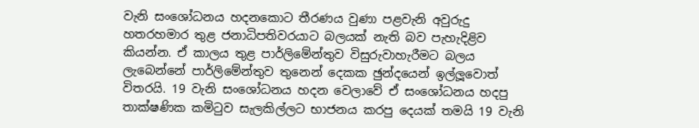වැනි සංශෝධනය හදනකොට තීරණය වුණා පළවැනි අවුරුදු හතරහමාර තුළ ජනාධිපතිවරයාට බලයක් නැති බව පැහැදිළිව කියන්න. ඒ කාලය තුළ පාර්ලිමේන්තුව විසුරුවාහැරීමට බලය ලැබෙන්නේ පාර්ලිමේන්තුව තුනෙන් දෙකක ඡුන්දයෙන් ඉල්ලූ‍වොත් විතරයි. 19 වැනි සංශෝධනය හදන වෙලාවේ ඒ සංශෝධනය හදපු තාක්ෂණික කමිටුව සැලකිල්ලට භාජනය කරපු දෙයක් තමයි 19 වැනි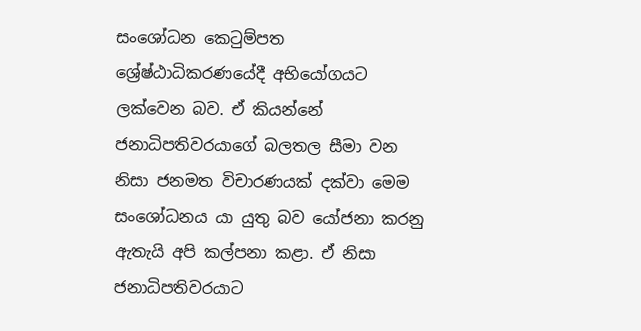සංශෝධන කෙටුම්පත ශ්‍රේෂ්ඨාධිකරණයේදී අභියෝගයට ලක්වෙන බව. ඒ කියන්නේ ජනාධිපතිවරයාගේ බලතල සීමා වන නිසා ජනමත විචාරණයක් දක්වා මෙම සංශෝධනය යා යුතු බව යෝජනා කරනු ඇතැයි අපි කල්පනා කළා. ඒ නිසා ජනාධිපතිවරයාට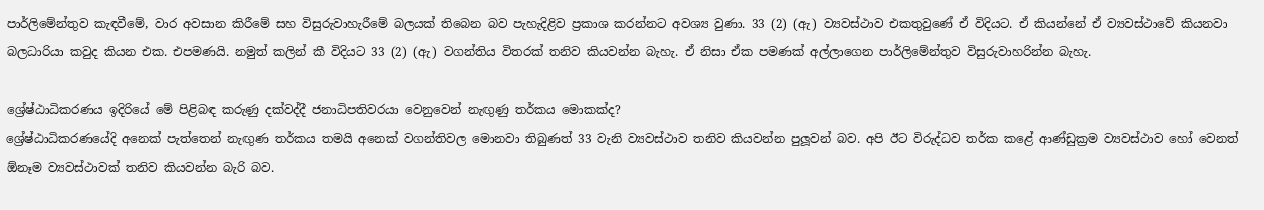පාර්ලිමේන්තුව කැඳවීමේ, වාර අවසාන කිරීමේ සහ විසුරුවාහැරීමේ බලයක් තිබෙන බව පැහැදිළිව ප්‍රකාශ කරන්නට අවශ්‍ය වුණා. 33 (2) (ඇ) ව්‍යවස්ථාව එකතුවුණේ ඒ විදියට. ඒ කියන්නේ ඒ ව්‍යවස්ථාවේ කියනවා බලධාරියා කවුද කියන එක. එපමණයි. නමුත් කලින් කී විදියට 33 (2) (ඇ) වගන්තිය විතරක් තනිව කියවන්න බැහැ. ඒ නිසා ඒක පමණක් අල්ලාගෙන පාර්ලිමේන්තුව විසුරුවාහරින්න බැහැ.

ශ්‍රේෂ්ඨාධිකරණය ඉදිරියේ මේ පිළිබඳ කරුණු දක්වද්දී ජනාධිපතිවරයා වෙනුවෙන් නැඟු‍ණු තර්කය මොකක්ද?
ශ්‍රේෂ්ඨාධිකරණයේදි අනෙක් පැත්තෙන් නැඟු‍ණ තර්කය තමයි අනෙක් වගන්තිවල මොනවා තිබුණත් 33 වැනි ව්‍යවස්ථාව තනිව කියවන්න පුලූ‍වන් බව. අපි ඊට විරුද්ධව තර්ක කළේ ආණ්ඩුක්‍රම ව්‍යවස්ථාව හෝ වෙනත් ඕනෑම ව්‍යවස්ථාවක් තනිව කියවන්න බැරි බව.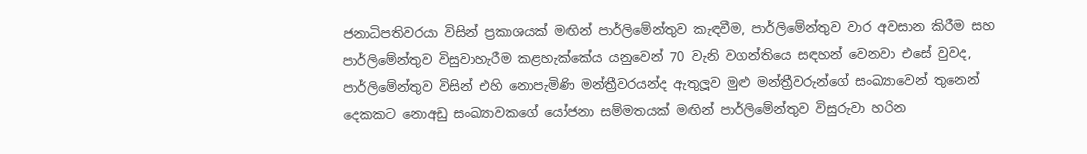ජනාධිපතිවරයා විසින් ප්‍රකාශයක් මඟින් පාර්ලිමේන්තුව කැඳවීම, පාර්ලිමේන්තුව වාර අවසාන කිරීම සහ පාර්ලිමේන්තුව විසුවාහැරීම කළහැක්කේය යනුවෙන් 70 වැනි වගන්තියෙ සඳහන් වෙනවා එසේ වුවද, පාර්ලිමේන්තුව විසින් එහි නොපැමිණි මන්ත්‍රීවරයන්ද ඇතුලූ‍ව මුළු මන්ත්‍රීවරුන්ගේ සංඛ්‍යාවෙන් තුනෙන් දෙකකට නොඅඩු සංඛ්‍යාවකගේ යෝජනා සම්මතයක් මඟින් පාර්ලිමේන්තුව විසුරුවා හරින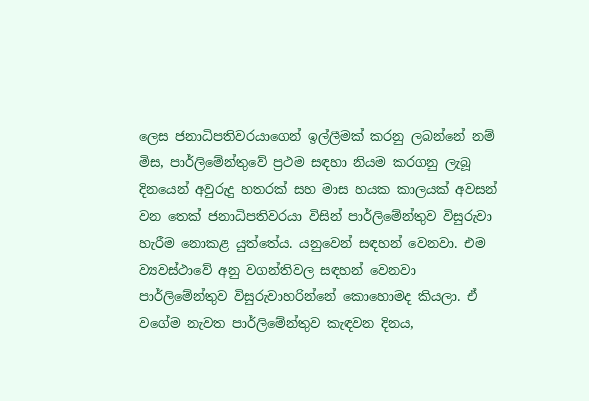ලෙස ජනාධිපතිවරයාගෙන් ඉල්ලීමක් කරනු ලබන්නේ නම් මිස, පාර්ලිමේන්තුවේ ප්‍රථම සඳහා නියම කරගනු ලැබූ දිනයෙන් අවුරුදු හතරක් සහ මාස හයක කාලයක් අවසන් වන තෙක් ජනාධිපතිවරයා විසින් පාර්ලිමේන්තුව විසුරුවා හැරීම නොකළ යුත්තේය. යනුවෙන් සඳහන් වෙනවා. එම ව්‍යවස්ථාවේ අනු වගන්තිවල සඳහන් වෙනවා පාර්ලිමේන්තුව විසුරුවාහරින්නේ කොහොමද කියලා. ඒ වගේම නැවත පාර්ලිමේන්තුව කැඳවන දිනය,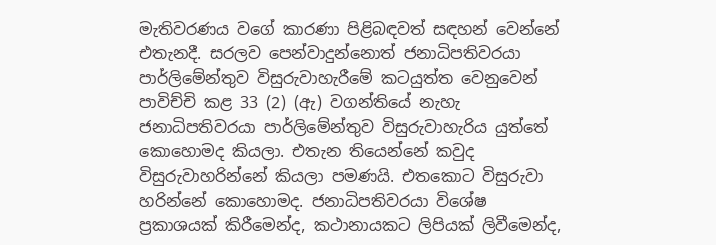මැතිවරණය වගේ කාරණා පිළිබඳවත් සඳහන් වෙන්නේ එතැනදී. සරලව පෙන්වාදුන්නොත් ජනාධිපතිවරයා පාර්ලිමේන්තුව විසුරුවාහැරීමේ කටයුත්ත වෙනුවෙන් පාවිච්චි කළ 33 (2) (ඇ) වගන්තියේ නැහැ ජනාධිපතිවරයා පාර්ලිමේන්තුව විසුරුවාහැරිය යුත්තේ කොහොමද කියලා. එතැන තියෙන්නේ කවුද විසුරුවාහරින්නේ කියලා පමණයි. එතකොට විසුරුවා හරින්නේ කොහොමද. ජනාධිපතිවරයා විශේෂ ප්‍රකාශයක් කිරීමෙන්ද, කථානායකට ලිපියක් ලිවීමෙන්ද,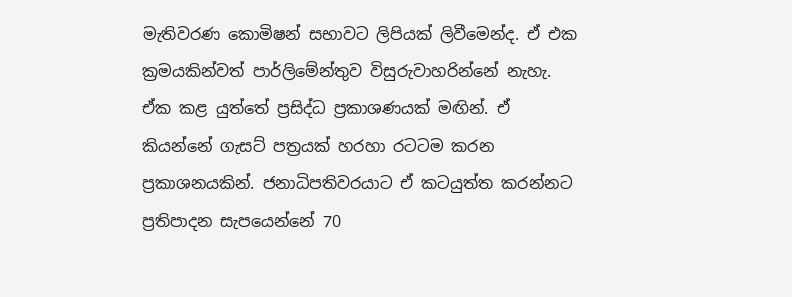මැතිවරණ කොමිෂන් සභාවට ලිපියක් ලිවීමෙන්ද. ඒ එක ක්‍රමයකින්වත් පාර්ලිමේන්තුව විසුරුවාහරින්නේ නැහැ. ඒක කළ යුත්තේ ප්‍රසිද්ධ ප්‍රකාශණයක් මඟින්. ඒ කියන්නේ ගැසට් පත්‍රයක් හරහා රටටම කරන ප්‍රකාශනයකින්. ජනාධිපතිවරයාට ඒ කටයුත්ත කරන්නට ප්‍රතිපාදන සැපයෙන්නේ 70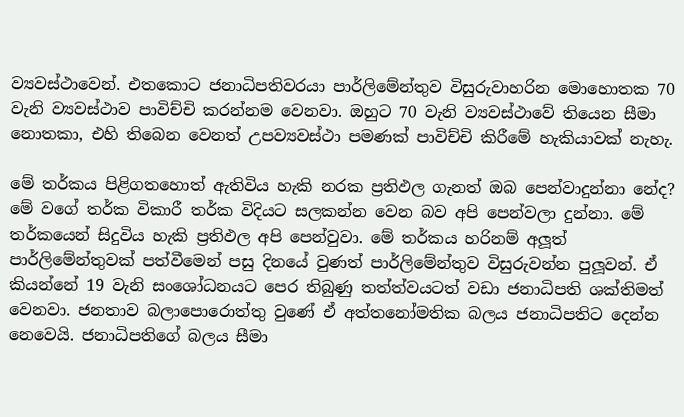ව්‍යවස්ථාවෙන්. එතකොට ජනාධිපතිවරයා පාර්ලිමේන්තුව විසුරුවාහරින මොහොතක 70 වැනි ව්‍යවස්ථාව පාවිච්චි කරන්නම වෙනවා. ඔහුට 70 වැනි ව්‍යවස්ථාවේ තියෙන සීමා නොතකා, එහි තිබෙන වෙනත් උපව්‍යවස්ථා පමණක් පාවිච්චි කිරීමේ හැකියාවක් නැහැ.

මේ තර්කය පිළිගතහොත් ඇතිවිය හැකි නරක ප්‍රතිඵල ගැනත් ඔබ පෙන්වාදුන්නා නේද?
මේ වගේ තර්ක විකාරී තර්ක විදියට සලකන්න වෙන බව අපි පෙන්වලා දුන්නා. මේ තර්කයෙන් සිදුවිය හැකි ප්‍රතිඵල අපි පෙන්වුවා. මේ තර්කය හරිනම් අලූ‍ත් පාර්ලිමේන්තුවක් පත්වීමෙන් පසු දිනයේ වුණත් පාර්ලිමේන්තුව විසුරුවන්න පුලූ‍වන්. ඒ කියන්නේ 19 වැනි සංශෝධනයට පෙර තිබුණු තත්ත්වයටත් වඩා ජනාධිපති ශක්තිමත් වෙනවා. ජනතාව බලාපොරොත්තු වුණේ ඒ අත්තනෝමතික බලය ජනාධිපතිට දෙන්න නෙවෙයි. ජනාධිපතිගේ බලය සීමා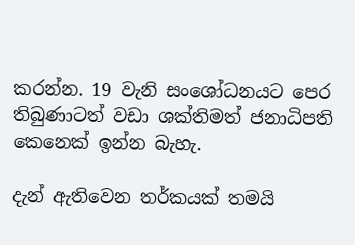කරන්න. 19 වැනි සංශෝධනයට පෙර තිබුණාටත් වඩා ශක්තිමත් ජනාධිපති කෙනෙක් ඉන්න බැහැ.

දැන් ඇතිවෙන තර්කයක් තමයි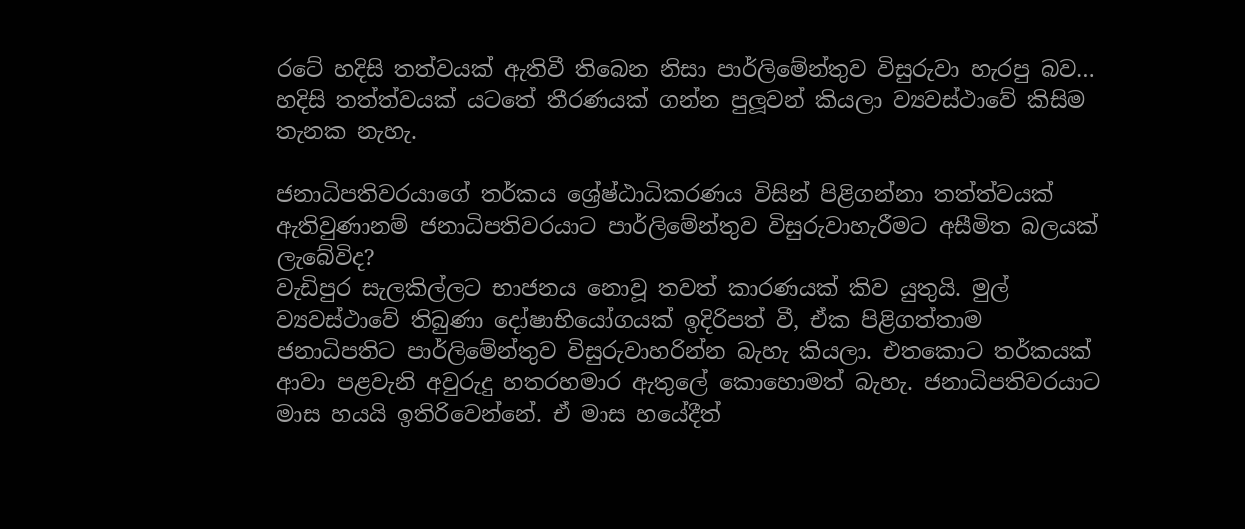රටේ හදිසි තත්වයක් ඇතිවී තිබෙන නිසා පාර්ලිමේන්තුව විසුරුවා හැරපු බව…
හදිසි තත්ත්වයක් යටතේ තීරණයක් ගන්න පුලූ‍වන් කියලා ව්‍යවස්ථාවේ කිසිම තැනක නැහැ.

ජනාධිපතිවරයාගේ තර්කය ශ්‍රේෂ්ඨාධිකරණය විසින් පිළිගන්නා තත්ත්වයක් ඇතිවුණානම් ජනාධිපතිවරයාට පාර්ලිමේන්තුව විසුරුවාහැරීමට අසීමිත බලයක් ලැබේවිද?
වැඩිපුර සැලකිල්ලට භාජනය නොවූ තවත් කාරණයක් කිව යුතුයි. මුල් ව්‍යවස්ථාවේ තිබුණා දෝෂාභියෝගයක් ඉදිරිපත් වී, ඒක පිළිගත්තාම ජනාධිපතිට පාර්ලිමේන්තුව විසුරුවාහරින්න බැහැ කියලා. එතකොට තර්කයක් ආවා පළවැනි අවුරුදු හතරහමාර ඇතුලේ කොහොමත් බැහැ. ජනාධිපතිවරයාට මාස හයයි ඉතිරිවෙන්නේ. ඒ මාස හයේදීත්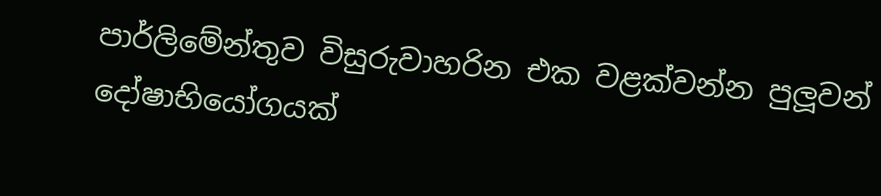පාර්ලිමේන්තුව විසුරුවාහරින එක වළක්වන්න පුලූ‍වන් දෝෂාභියෝගයක්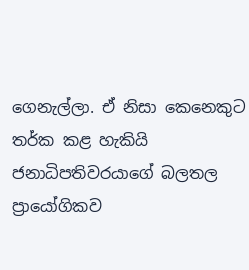ගෙනැල්ලා. ඒ නිසා කෙනෙකුට තර්ක කළ හැකියි ජනාධිපතිවරයාගේ බලතල ප්‍රායෝගිකව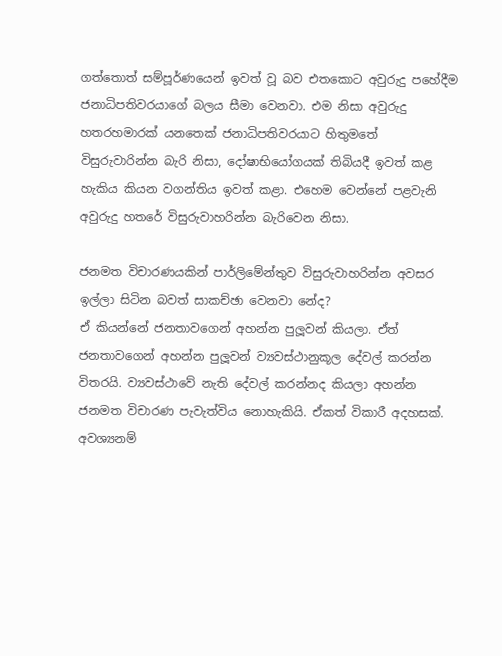ගත්තොත් සම්පූර්ණයෙන් ඉවත් වූ බව එතකොට අවුරුදු පහේදීම ජනාධිපතිවරයාගේ බලය සීමා වෙනවා. එම නිසා අවුරුදු හතරහමාරක් යනතෙක් ජනාධිපතිවරයාට හිතුමතේ විසුරුවාරින්න බැරි නිසා, දෝෂාභියෝගයක් තිබියදී ඉවත් කළ හැකිය කියන වගන්තිය ඉවත් කළා. එහෙම වෙන්නේ පළවැනි අවුරුදු හතරේ විසුරුවාහරින්න බැරිවෙන නිසා.

ජනමත විචාරණයකින් පාර්ලිමේන්තුව විසුරුවාහරින්න අවසර ඉල්ලා සිටින බවත් සාකච්ඡා වෙනවා නේද?
ඒ කියන්නේ ජනතාවගෙන් අහන්න පුලූ‍වන් කියලා. ඒත් ජනතාවගෙන් අහන්න පුලූ‍වන් ව්‍යවස්ථානුකූල දේවල් කරන්න විතරයි. ව්‍යවස්ථාවේ නැති දේවල් කරන්නද කියලා අහන්න ජනමත විචාරණ පැවැත්විය නොහැකියි. ඒකත් විකාරී අදහසක්. අවශ්‍යනම්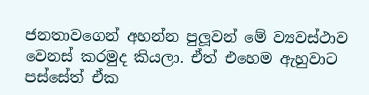ජනතාවගෙන් අහන්න පුලූ‍වන් මේ ව්‍යවස්ථාව වෙනස් කරමුද කියලා. ඒත් එහෙම ඇහුවාට පස්සේත් ඒක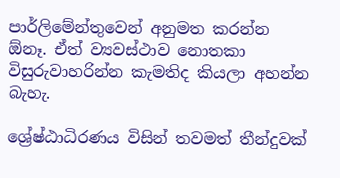පාර්ලිමේන්තුවෙන් අනුමත කරන්න ඕනෑ. ඒත් ව්‍යවස්ථාව නොතකා විසුරුවාහරින්න කැමතිද කියලා අහන්න බැහැ.

ශ්‍රේෂ්ඨාධිරණය විසින් තවමත් තීන්දුවක්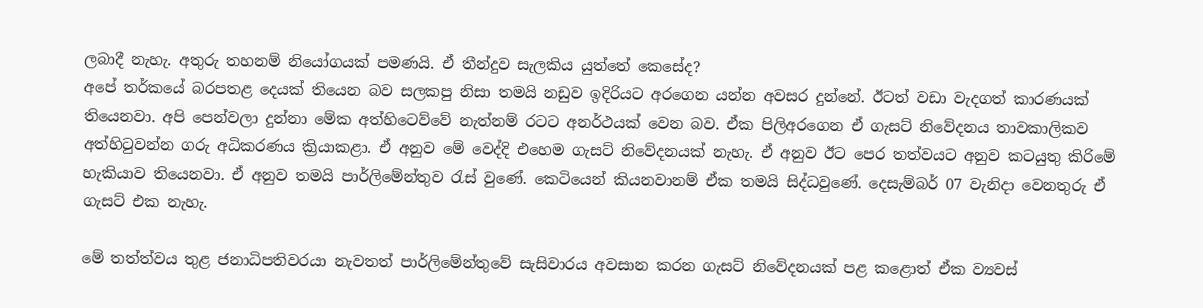ලබාදී නැහැ. අතුරු තහනම් නියෝගයක් පමණයි. ඒ තීන්දුව සැලකිය යුත්තේ කෙසේද?
අපේ තර්කයේ බරපතළ දෙයක් තියෙන බව සලකපු නිසා තමයි නඩුව ඉදිරියට අරගෙන යන්න අවසර දුන්නේ. ඊටත් වඩා වැදගත් කාරණයක් තියෙනවා. අපි පෙන්වලා දුන්නා මේක අත්හිටෙව්වේ නැත්නම් රටට අනර්ථයක් වෙන බව. ඒක පිලිඅරගෙන ඒ ගැසට් නිවේදනය තාවකාලිකව අත්හිටුවන්න ගරු අධිකරණය ක්‍රියාකළා. ඒ අනුව මේ වෙද්දි එහෙම ගැසට් නිවේදනයක් නැහැ. ඒ අනුව ඊට පෙර තත්වයට අනුව කටයුතු කිරිමේ හැකියාව තියෙනවා. ඒ අනුව තමයි පාර්ලිමේන්තුව රැස් වුණේ. කෙටියෙන් කියනවානම් ඒක තමයි සිද්ධවුණේ. දෙසැම්බර් 07 වැනිදා වෙනතුරු ඒ ගැසට් එක නැහැ.

මේ තත්ත්වය තුළ ජනාධිපතිවරයා නැවතත් පාර්ලිමේන්තුවේ සැසිවාරය අවසාන කරන ගැසට් නිවේදනයක් පළ කළොත් ඒක ව්‍යවස්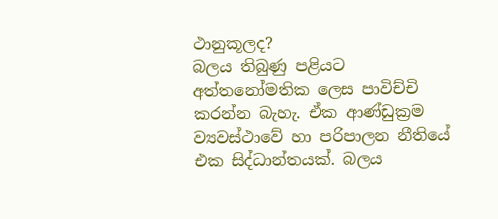ථානුකූලද?
බලය තිබුණු පළියට අත්තනෝමතික ලෙස පාවිච්චි කරන්න බැහැ. ඒක ආණ්ඩුක්‍රම ව්‍යවස්ථාවේ හා පරිපාලන නීතියේ එක සිද්ධාන්තයක්. බලය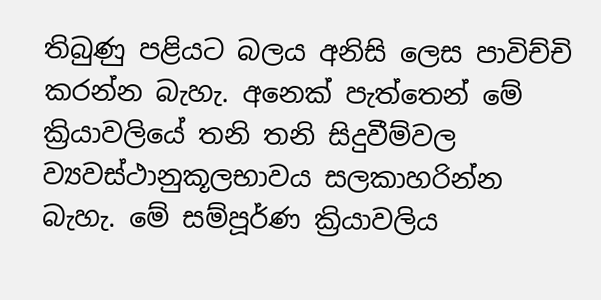තිබුණු පළියට බලය අනිසි ලෙස පාවිච්චි කරන්න බැහැ. අනෙක් පැත්තෙන් මේ ක්‍රියාවලියේ තනි තනි සිදුවීම්වල ව්‍යවස්ථානුකූලභාවය සලකාහරින්න බැහැ. මේ සම්පූර්ණ ක්‍රියාවලිය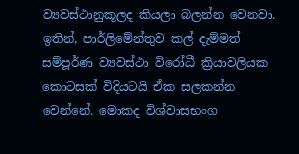ව්‍යවස්ථානුකූලද කියලා බලන්න වෙනවා. ඉතින්, පාර්ලිමේන්තුව කල් දැම්මත් සම්පූර්ණ ව්‍යවස්ථා විරෝධී ක්‍රියාවලියක කොටසක් විදියටයි ඒක සලකන්න වෙන්නේ. මොකද විශ්වාසභංග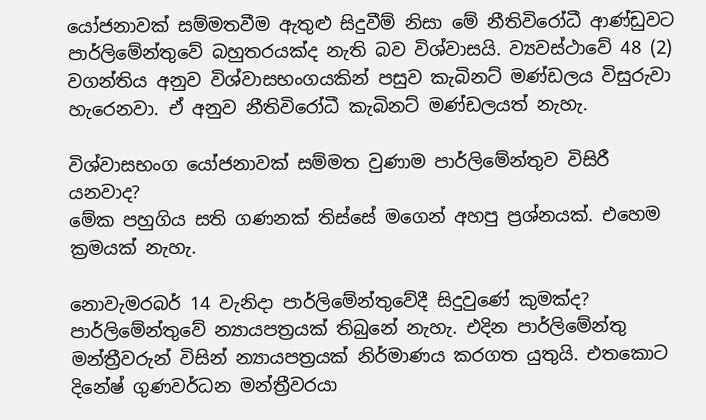යෝජනාවක් සම්මතවීම ඇතුළු සිදුවීම් නිසා මේ නීතිවිරෝධී ආණ්ඩුවට පාර්ලිමේන්තුවේ බහුතරයක්ද නැති බව විශ්වාසයි. ව්‍යවස්ථාවේ 48 (2) වගන්තිය අනුව විශ්වාසභංගයකින් පසුව කැබිනට් මණ්ඩලය විසුරුවා හැරෙනවා. ඒ අනුව නීතිවිරෝධී කැබිනට් මණ්ඩලයත් නැහැ.

විශ්වාසභංග යෝජනාවක් සම්මත වුණාම පාර්ලිමේන්තුව විසිරී යනවාද?
මේක පහුගිය සති ගණනක් තිස්සේ මගෙන් අහපු ප්‍රශ්නයක්. එහෙම ක්‍රමයක් නැහැ.

නොවැමරබර් 14 වැනිදා පාර්ලිමේන්තුවේදී සිදුවුණේ කුමක්ද?
පාර්ලිමේන්තුවේ න්‍යායපත්‍රයක් තිබුනේ නැහැ. එදින පාර්ලිමේන්තු මන්ත්‍රීවරුන් විසින් න්‍යායපත්‍රයක් නිර්මාණය කරගත යුතුයි. එතකොට දිනේෂ් ගුණවර්ධන මන්ත්‍රීවරයා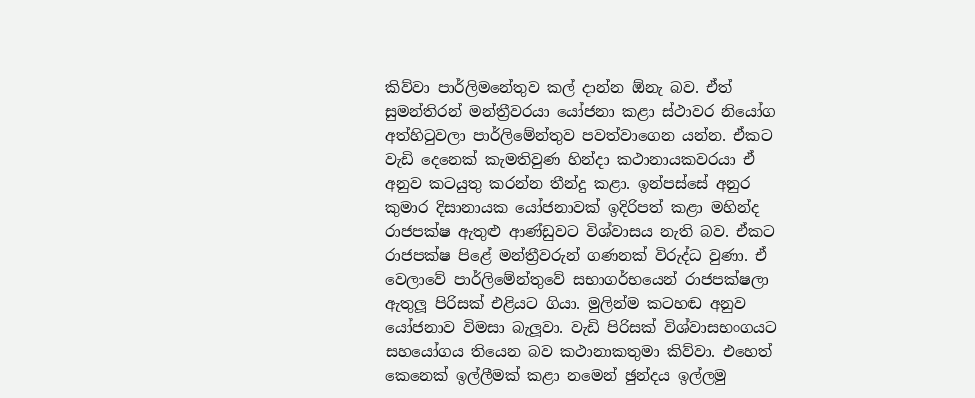කිව්වා පාර්ලිමනේතුව කල් දාන්න ඕනැ බව. ඒත් සුමන්තිරන් මන්ත්‍රීවරයා යෝජනා කළා ස්ථාවර නියෝග අත්හිටුවලා පාර්ලිමේන්තුව පවත්වාගෙන යන්න. ඒකට වැඩි දෙනෙක් කැමතිවුණ හින්දා කථානායකවරයා ඒ අනුව කටයුතු කරන්න තීන්දු කළා. ඉන්පස්සේ අනුර කුමාර දිසානායක යෝජනාවක් ඉදිරිපත් කළා මහින්ද රාජපක්ෂ ඇතුළු ආණ්ඩුවට විශ්වාසය නැති බව. ඒකට රාජපක්ෂ පිළේ මන්ත්‍රීවරුන් ගණනක් විරුද්ධ වුණා. ඒ වෙලාවේ පාර්ලිමේන්තුවේ සභාගර්භයෙන් රාජපක්ෂලා ඇතුලූ‍ පිරිසක් එළියට ගියා. මුලින්ම කටහඬ අනුව යෝජනාව විමසා බැලූ‍වා. වැඩි පිරිසක් විශ්වාසභංගයට සහයෝගය තියෙන බව කථානාකතුමා කිව්වා. එහෙත් කෙනෙක් ඉල්ලීමක් කළා නමෙන් ඡුන්දය ඉල්ලමු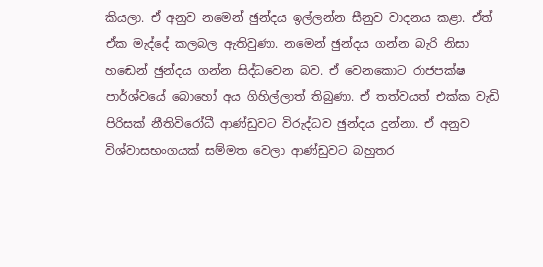කියලා. ඒ අනුව නමෙන් ඡුන්දය ඉල්ලන්න සීනුව වාදනය කළා. ඒත් ඒක මැද්දේ කලබල ඇතිවුණා. නමෙන් ඡුන්දය ගන්න බැරි නිසා හඬෙන් ඡුන්දය ගන්න සිද්ධවෙන බව. ඒ වෙනකොට රාජපක්ෂ පාර්ශ්වයේ බොහෝ අය ගිහිල්ලාත් තිබුණා. ඒ තත්වයත් එක්ක වැඩි පිරිසක් නීතිවිරෝධී ආණ්ඩුවට විරුද්ධව ඡුන්දය දුන්නා. ඒ අනුව විශ්වාසභංගයක් සම්මත වෙලා ආණ්ඩුවට බහුතර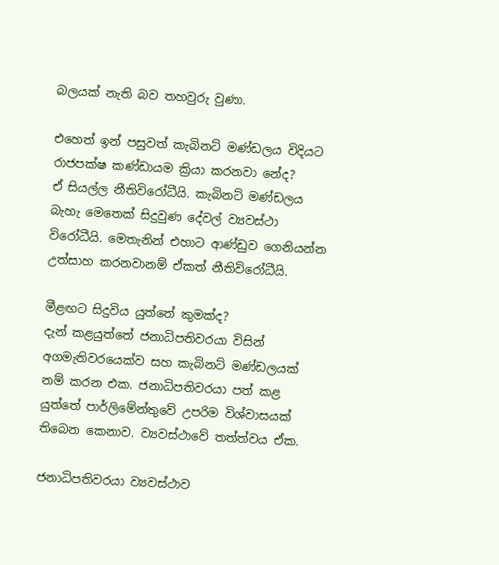බලයක් නැති බව තහවුරු වුණා.

එහෙත් ඉන් පසුවත් කැබිනට් මණ්ඩලය විදියට රාජපක්ෂ කණ්ඩායම ක්‍රියා කරනවා නේද?
ඒ සියල්ල නීතිවිරෝධීයි. කැබිනට් මණ්ඩලය බැහැ මෙතෙක් සිදුවුණ දේවල් ව්‍යවස්ථා විරෝධීයි. මෙතැනින් එහාට ආණ්ඩුව ගෙනියන්න උත්සාහ කරනවානම් ඒකත් නීතිවිරෝධීයි.

මීළඟට සිදුවිය යුත්තේ කුමක්ද?
දැන් කළයුත්තේ ජනාධිපතිවරයා විසින් අගමැතිවරයෙක්ව සහ කැබිනට් මණ්ඩලයක් නම් කරන එක. ජනාධිපතිවරයා පත් කළ යුත්තේ පාර්ලිමේන්තුවේ උපරිම විශ්වාසයක් තිබෙන කෙනාව. ව්‍යවස්ථාවේ තත්ත්වය ඒක.

ජනාධිපතිවරයා ව්‍යවස්ථාව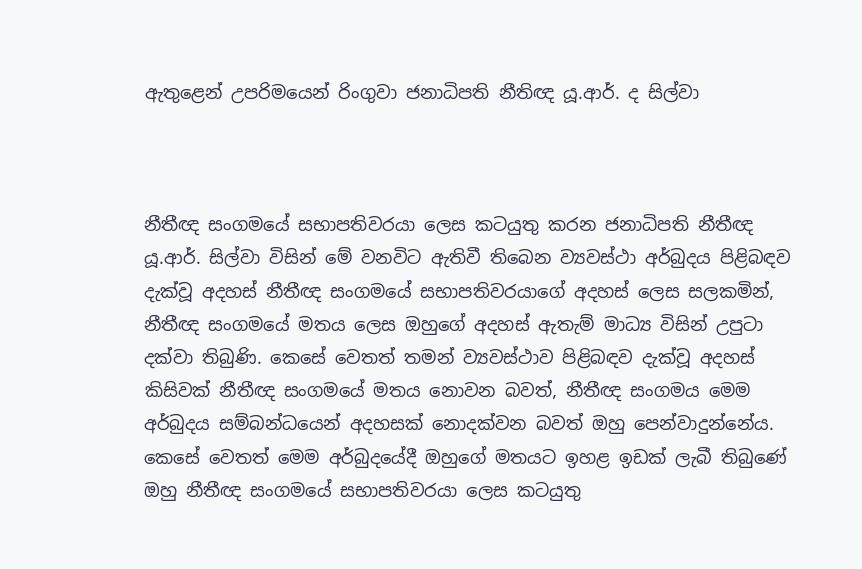ඇතුළෙන් උපරිමයෙන් රිංගුවා ජනාධිපති නීතිඥ යූ.ආර්. ද සිල්වා



නීතීඥ සංගමයේ සභාපතිවරයා ලෙස කටයුතු කරන ජනාධිපති නීතීඥ යූ.ආර්. සිල්වා විසින් මේ වනවිට ඇතිවී තිබෙන ව්‍යවස්ථා අර්බුදය පිළිබඳව දැක්වූ අදහස් නීතීඥ සංගමයේ සභාපතිවරයාගේ අදහස් ලෙස සලකමින්, නීතීඥ සංගමයේ මතය ලෙස ඔහුගේ අදහස් ඇතැම් මාධ්‍ය විසින් උපුටා දක්වා තිබුණි. කෙසේ වෙතත් තමන් ව්‍යවස්ථාව පිළිබඳව දැක්වූ අදහස් කිසිවක් නීතීඥ සංගමයේ මතය නොවන බවත්, නීතීඥ සංගමය මෙම අර්බුදය සම්බන්ධයෙන් අදහසක් නොදක්වන බවත් ඔහු පෙන්වාදුන්නේය. කෙසේ වෙතත් මෙම අර්බුදයේදී ඔහුගේ මතයට ඉහළ ඉඩක් ලැබී තිබුණේ ඔහු නීතීඥ සංගමයේ සභාපතිවරයා ලෙස කටයුතු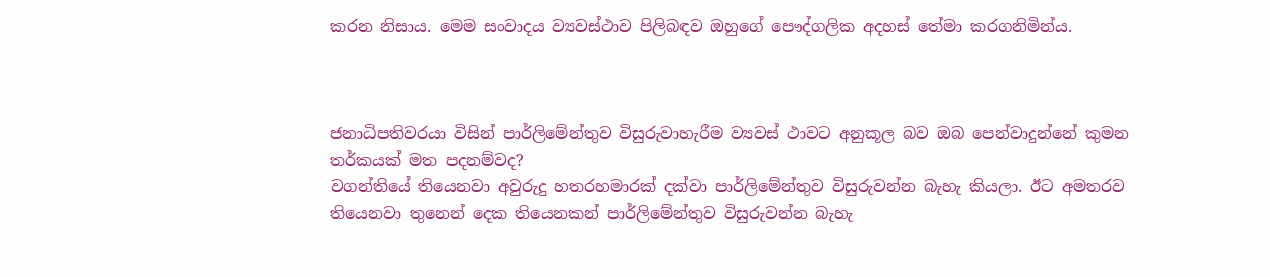කරන නිසාය. මෙම සංවාදය ව්‍යවස්ථාව පිලිබඳව ඔහුගේ පෞද්ගලික අදහස් තේමා කරගනිමින්ය.



ජනාධිපතිවරයා විසින් පාර්ලිමේන්තුව විසුරුවාහැරීම ව්‍යවස් ථාවට අනුකූල බව ඔබ පෙන්වාදුන්නේ කුමන තර්කයක් මත පදනම්වද?
වගන්තියේ තියෙනවා අවුරුදු හතරහමාරක් දක්වා පාර්ලිමේන්තුව විසුරුවන්න බැහැ කියලා. ඊට අමතරව තියෙනවා තුනෙන් දෙක තියෙනකන් පාර්ලිමේන්තුව විසුරුවන්න බැහැ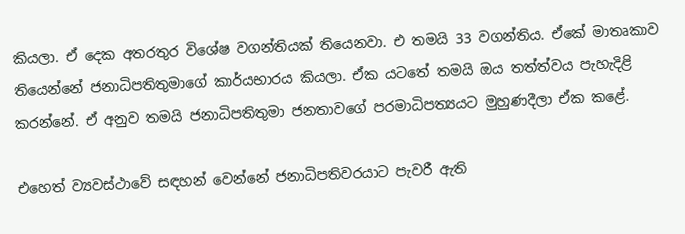කියලා. ඒ දෙක අතරතුර විශේෂ වගන්තියක් තියෙනවා. එ තමයි 33 වගන්තිය. ඒකේ මාතෘකාව තියෙන්නේ ජනාධිපතිතුමාගේ කාර්යභාරය කියලා. ඒක යටතේ තමයි ඔය තත්ත්වය පැහැදිළි කරන්නේ. ඒ අනුව තමයි ජනාධිපතිතුමා ජනතාවගේ පරමාධිපත්‍යයට මුහුණදීලා ඒක කළේ.

එහෙත් ව්‍යවස්ථාවේ සඳහන් වෙන්නේ ජනාධිපතිවරයාට පැවරී ඇති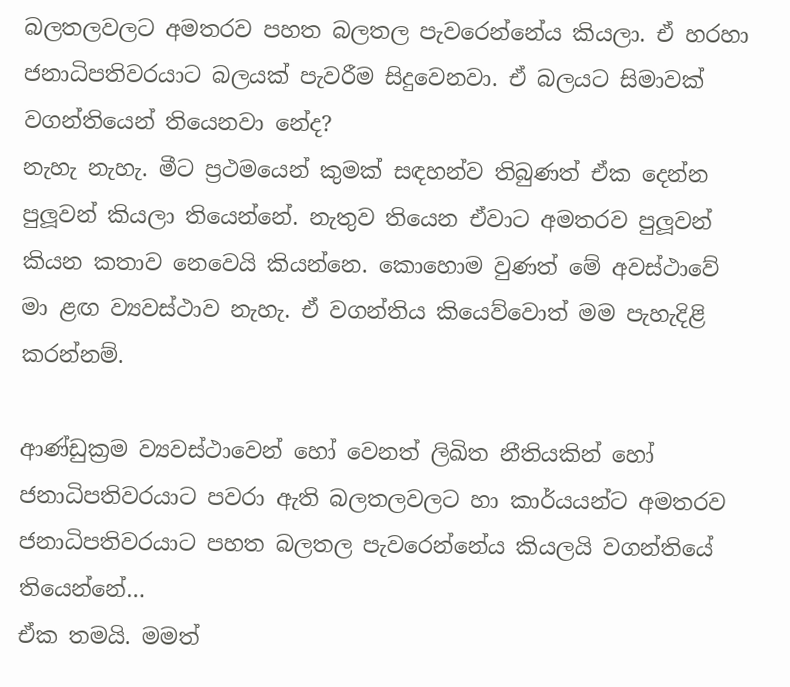බලතලවලට අමතරව පහත බලතල පැවරෙන්නේය කියලා. ඒ හරහා ජනාධිපතිවරයාට බලයක් පැවරීම සිදුවෙනවා. ඒ බලයට සිමාවක් වගන්තියෙන් තියෙනවා නේද?
නැහැ නැහැ. මීට ප්‍රථමයෙන් කුමක් සඳහන්ව තිබුණත් ඒක දෙන්න පුලූ‍වන් කියලා තියෙන්නේ. නැතුව තියෙන ඒවාට අමතරව පුලූ‍වන් කියන කතාව නෙවෙයි කියන්නෙ. කොහොම වුණත් මේ අවස්ථාවේ මා ළඟ ව්‍යවස්ථාව නැහැ. ඒ වගන්තිය කියෙව්වොත් මම පැහැදිළි කරන්නම්.

ආණ්ඩුක්‍රම ව්‍යවස්ථාවෙන් හෝ වෙනත් ලිඛිත නීතියකින් හෝ ජනාධිපතිවරයාට පවරා ඇති බලතලවලට හා කාර්යයන්ට අමතරව ජනාධිපතිවරයාට පහත බලතල පැවරෙන්නේය කියලයි වගන්තියේ තියෙන්නේ…
ඒක තමයි. මමත්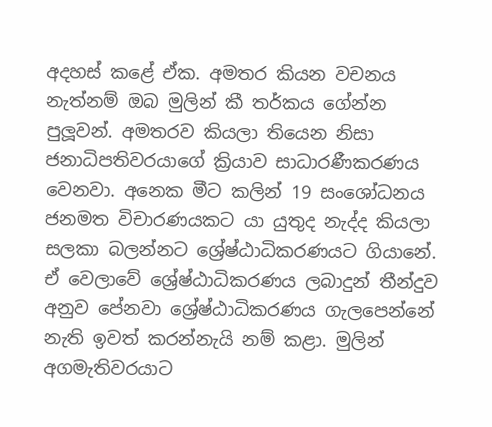අදහස් කළේ ඒක. අමතර කියන වචනය නැත්නම් ඔබ මුලින් කී තර්කය ගේන්න පුලූ‍වන්. අමතරව කියලා තියෙන නිසා ජනාධිපතිවරයාගේ ක්‍රියාව සාධාරණීකරණය වෙනවා. අනෙක මීට කලින් 19 සංශෝධනය ජනමත විචාරණයකට යා යුතුද නැද්ද කියලා සලකා බලන්නට ශ්‍රේෂ්ඨාධිකරණයට ගියානේ. ඒ වෙලාවේ ශ්‍රේෂ්ඨාධිකරණය ලබාදුන් තීන්දුව අනුව පේනවා ශ්‍රේෂ්ඨාධිකරණය ගැලපෙන්නේ නැති ඉවත් කරන්නැයි නම් කළා. මුලින් අගමැතිවරයාට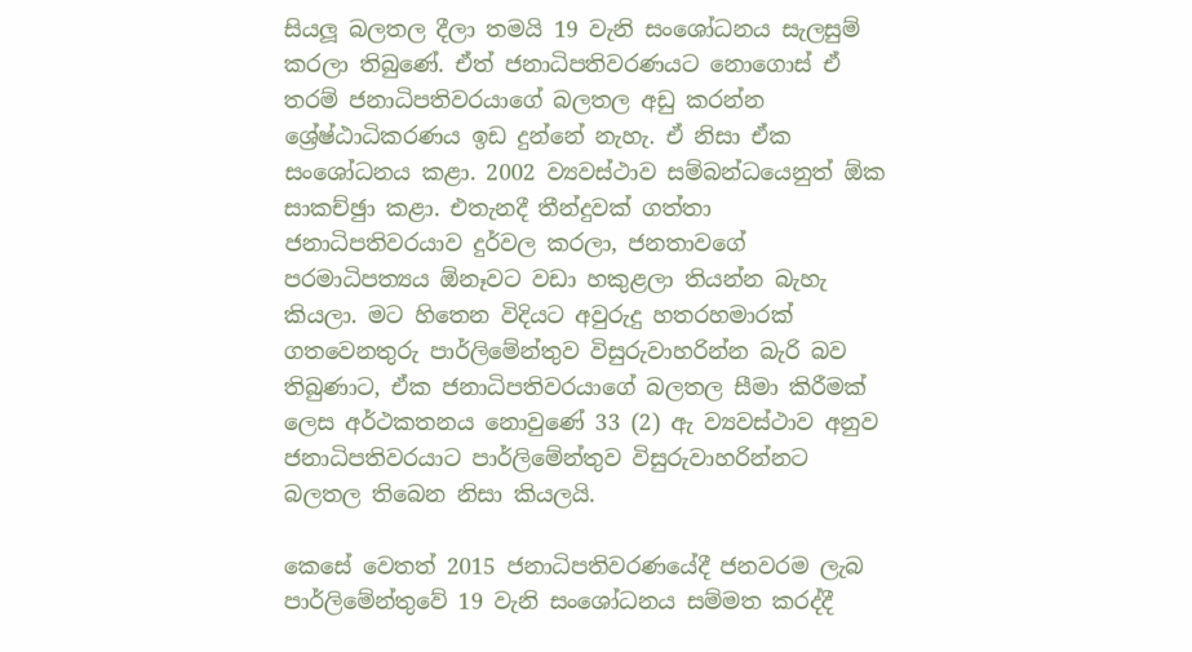සියලූ‍ බලතල දීලා තමයි 19 වැනි සංශෝධනය සැලසුම් කරලා තිබුණේ. ඒත් ජනාධිපතිවරණයට නොගොස් ඒ තරම් ජනාධිපතිවරයාගේ බලතල අඩු කරන්න ශ්‍රේෂ්ඨාධිකරණය ඉඩ දුන්නේ නැහැ. ඒ නිසා ඒක සංශෝධනය කළා. 2002 ව්‍යවස්ථාව සම්බන්ධයෙනුත් ඕක සාකච්ඡුා කළා. එතැනදී තීන්දුවක් ගත්තා ජනාධිපතිවරයාව දුර්වල කරලා, ජනතාවගේ පරමාධිපත්‍යය ඕනෑවට වඩා හකුළලා තියන්න බැහැ කියලා. මට හිතෙන විදියට අවුරුදු හතරහමාරක් ගතවෙනතුරු පාර්ලිමේන්තුව විසුරුවාහරින්න බැරි බව තිබුණාට, ඒක ජනාධිපතිවරයාගේ බලතල සීමා කිරීමක් ලෙස අර්ථකතනය නොවුණේ 33 (2) ඇ ව්‍යවස්ථාව අනුව ජනාධිපතිවරයාට පාර්ලිමේන්තුව විසුරුවාහරින්නට බලතල තිබෙන නිසා කියලයි.

කෙසේ වෙතත් 2015 ජනාධිපතිවරණයේදී ජනවරම ලැබ පාර්ලිමේන්තුවේ 19 වැනි සංශෝධනය සම්මත කරද්දී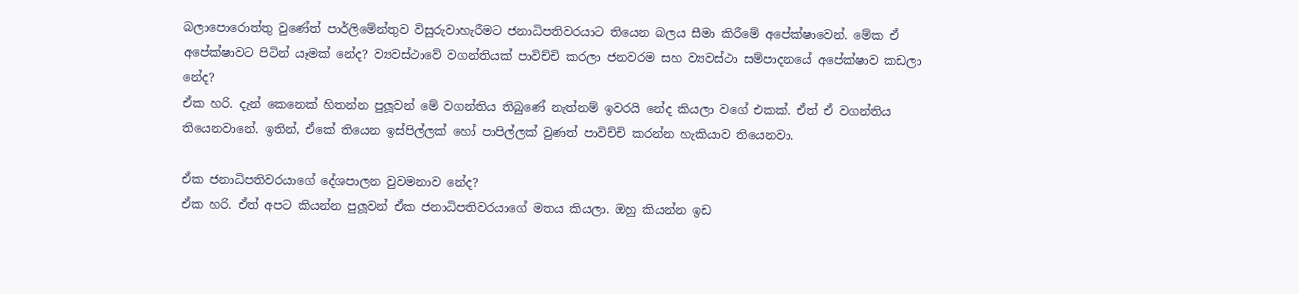බලාපොරොත්තු වුණේත් පාර්ලිමේන්තුව විසුරුවාහැරීමට ජනාධිපතිවරයාට තියෙන බලය සීමා කිරීමේ අපේක්ෂාවෙන්. මේක ඒ අපේක්ෂාවට පිටින් යෑමක් නේද? ව්‍යවස්ථාවේ වගන්තියක් පාවිච්චි කරලා ජනවරම සහ ව්‍යවස්ථා සම්පාදනයේ අපේක්ෂාව කඩලා නේද?
ඒක හරි. දැන් කෙනෙක් හිතන්න පුලූ‍වන් මේ වගන්තිය තිබුණේ නැත්නම් ඉවරයි නේද කියලා වගේ එකක්. ඒත් ඒ වගන්තිය තියෙනවානේ. ඉතින්, ඒකේ තියෙන ඉස්පිල්ලක් හෝ පාපිල්ලක් වුණත් පාවිච්චි කරන්න හැකියාව තියෙනවා.

ඒක ජනාධිපතිවරයාගේ දේශපාලන වුවමනාව නේද?
ඒක හරි. ඒත් අපට කියන්න පුලූ‍වන් ඒක ජනාධිපතිවරයාගේ මතය කියලා. ඔහු කියන්න ඉඩ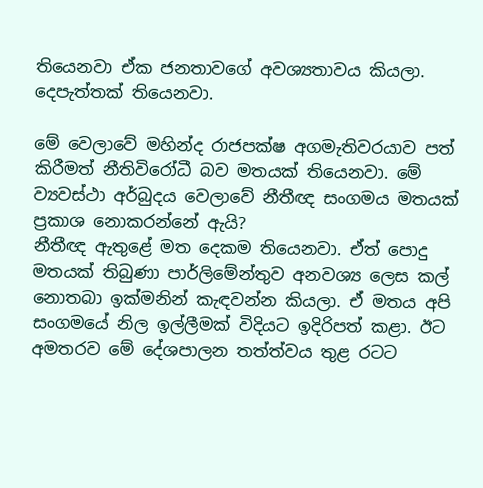තියෙනවා ඒක ජනතාවගේ අවශ්‍යතාවය කියලා. දෙපැත්තක් තියෙනවා.

මේ වෙලාවේ මහින්ද රාජපක්ෂ අගමැතිවරයාව පත් කිරීමත් නීතිවිරෝධී බව මතයක් තියෙනවා. මේ ව්‍යවස්ථා අර්බුදය වෙලාවේ නීතීඥ සංගමය මතයක් ප්‍රකාශ නොකරන්නේ ඇයි?
නීතීඥ ඇතුළේ මත දෙකම තියෙනවා. ඒත් පොදු මතයක් තිබුණා පාර්ලිමේන්තුව අනවශ්‍ය ලෙස කල් නොතබා ඉක්මනින් කැඳවන්න කියලා. ඒ මතය අපි සංගමයේ නිල ඉල්ලීමක් විදියට ඉදිරිපත් කළා. ඊට අමතරව මේ දේශපාලන තත්ත්වය තුළ රටට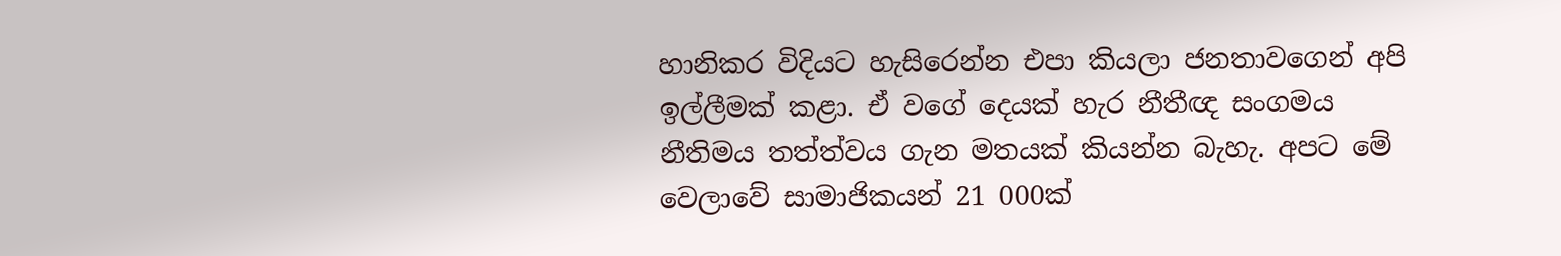හානිකර විදියට හැසිරෙන්න එපා කියලා ජනතාවගෙන් අපි ඉල්ලීමක් කළා. ඒ වගේ දෙයක් හැර නීතීඥ සංගමය නීතිමය තත්ත්වය ගැන මතයක් කියන්න බැහැ. අපට මේ වෙලාවේ සාමාජිකයන් 21 000ක්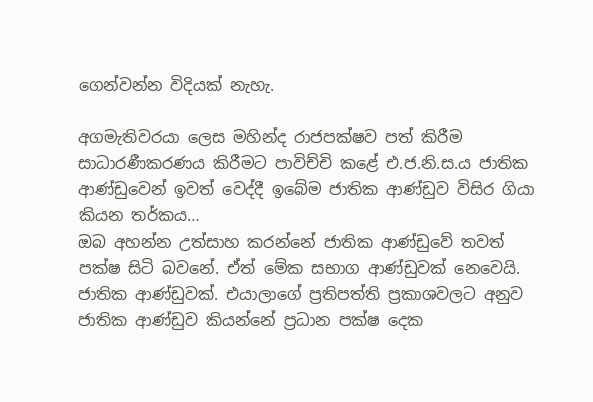ගෙන්වන්න විදියක් නැහැ.

අගමැතිවරයා ලෙස මහින්ද රාජපක්ෂව පත් කිරීම සාධාරණීකරණය කිරීමට පාවිච්චි කළේ එ.ජ.නි.ස.ය ජාතික ආණ්ඩුවෙන් ඉවත් වෙද්දී ඉබේම ජාතික ආණ්ඩුව විසිර ගියා කියන තර්කය…
ඔබ අහන්න උත්සාහ කරන්නේ ජාතික ආණ්ඩුවේ තවත් පක්ෂ සිටි බවනේ. ඒත් මේක සභාග ආණ්ඩුවක් නෙවෙයි. ජාතික ආණ්ඩුවක්. එයාලාගේ ප්‍රතිපත්ති ප්‍රකාශවලට අනුව ජාතික ආණ්ඩුව කියන්නේ ප්‍රධාන පක්ෂ දෙක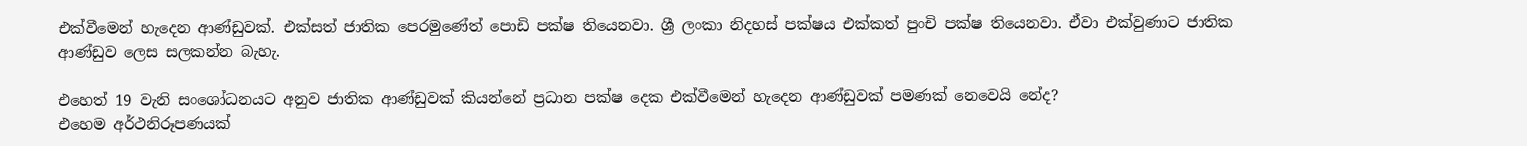එක්වීමෙන් හැදෙන ආණ්ඩුවක්. එක්සත් ජාතික පෙරමුණේත් පොඩි පක්ෂ තියෙනවා. ශ්‍රී ලංකා නිදහස් පක්ෂය එක්කත් පුංචි පක්ෂ තියෙනවා. ඒවා එක්වුණාට ජාතික ආණ්ඩුව ලෙස සලකන්න බැහැ.

එහෙත් 19 වැනි සංශෝධනයට අනුව ජාතික ආණ්ඩුවක් කියන්නේ ප්‍රධාන පක්ෂ දෙක එක්වීමෙන් හැදෙන ආණ්ඩුවක් පමණක් නෙවෙයි නේද?
එහෙම අර්ථනිරූපණයක්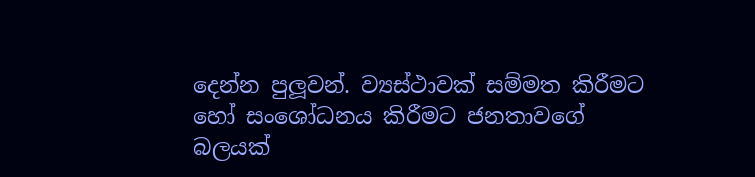දෙන්න පුලූ‍වන්. ව්‍යස්ථාවක් සම්මත කිරීමට හෝ සංශෝධනය කිරීමට ජනතාවගේ බලයක්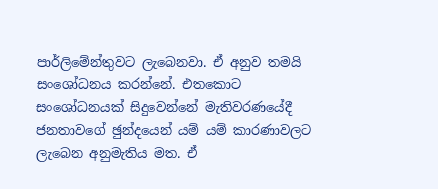පාර්ලිමේන්තුවට ලැබෙනවා. ඒ අනුව තමයි සංශෝධනය කරන්නේ. එතකොට සංශෝධනයක් සිදුවෙන්නේ මැතිවරණයේදී ජනතාවගේ ඡුන්දයෙන් යම් යම් කාරණාවලට ලැබෙන අනුමැතිය මත. ඒ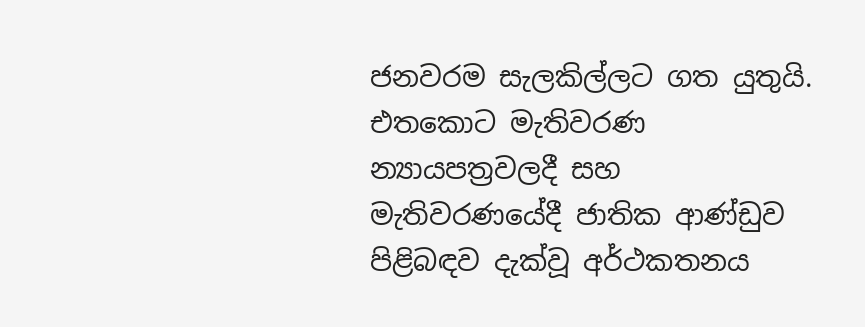ජනවරම සැලකිල්ලට ගත යුතුයි. එතකොට මැතිවරණ න්‍යායපත්‍රවලදී සහ මැතිවරණයේදී ජාතික ආණ්ඩුව පිළිබඳව දැක්වූ අර්ථකතනය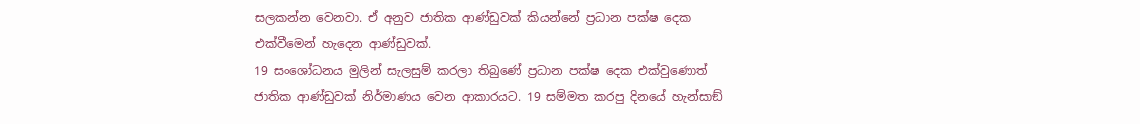සලකන්න වෙනවා. ඒ අනුව ජාතික ආණ්ඩුවක් කියන්නේ ප්‍රධාන පක්ෂ දෙක එක්වීමෙන් හැදෙන ආණ්ඩුවක්.
19 සංශෝධනය මුලින් සැලසුම් කරලා තිබුණේ ප්‍රධාන පක්ෂ දෙක එක්වුණොත් ජාතික ආණ්ඩුවක් නිර්මාණය වෙන ආකාරයට. 19 සම්මත කරපු දිනයේ හැන්සාඞ්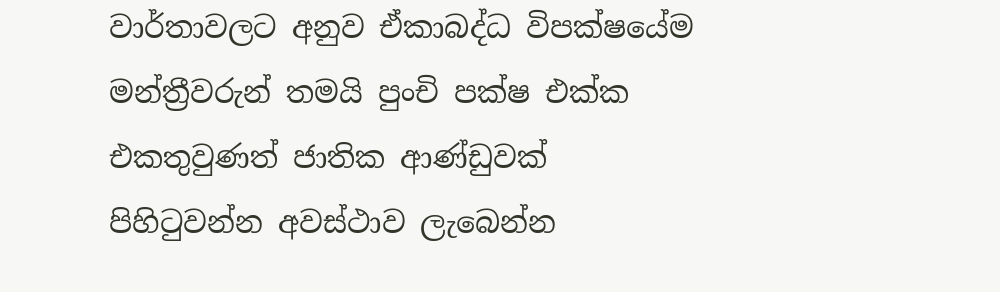වාර්තාවලට අනුව ඒකාබද්ධ විපක්ෂයේම මන්ත්‍රීවරුන් තමයි පුංචි පක්ෂ එක්ක එකතුවුණත් ජාතික ආණ්ඩුවක් පිහිටුවන්න අවස්ථාව ලැබෙන්න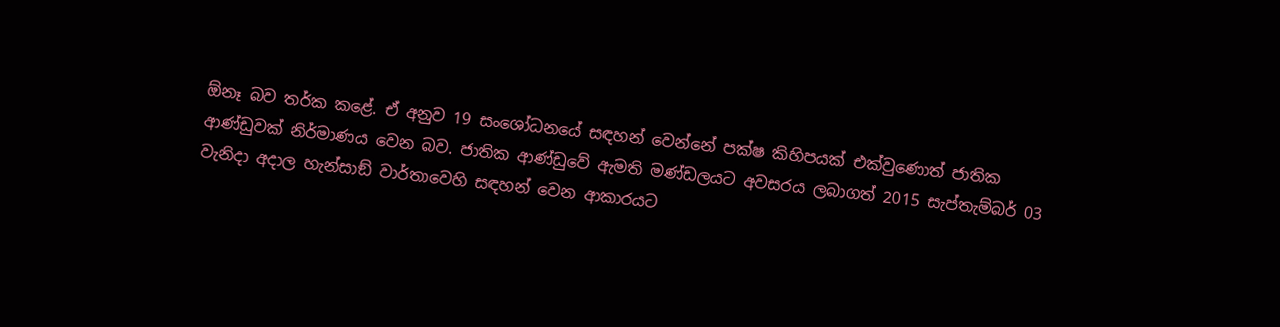ඕනෑ බව තර්ක කළේ. ඒ අනුව 19 සංශෝධනයේ සඳහන් වෙන්නේ පක්ෂ කිහිපයක් එක්වුණොත් ජාතික ආණ්ඩුවක් නිර්මාණය වෙන බව. ජාතික ආණ්ඩුවේ ඇමති මණ්ඩලයට අවසරය ලබාගත් 2015 සැප්තැම්බර් 03 වැනිදා අදාල හැන්සාඞ් වාර්තාවෙහි සඳහන් වෙන ආකාරයට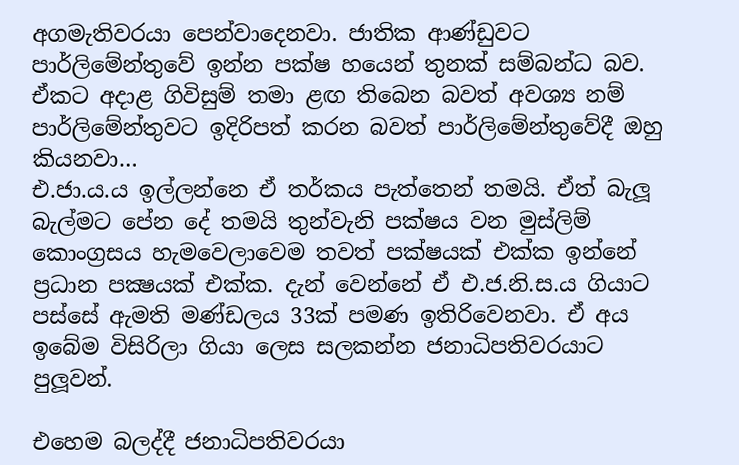අගමැතිවරයා පෙන්වාදෙනවා. ජාතික ආණ්ඩුවට පාර්ලිමේන්තුවේ ඉන්න පක්ෂ හයෙන් තුනක් සම්බන්ධ බව. ඒකට අදාළ ගිවිසුම් තමා ළඟ තිබෙන බවත් අවශ්‍ය නම් පාර්ලිමේන්තුවට ඉදිරිපත් කරන බවත් පාර්ලිමේන්තුවේදී ඔහු කියනවා…
එ.ජා.ය.ය ඉල්ලන්නෙ ඒ තර්කය පැත්තෙන් තමයි. ඒත් බැලූ බැල්මට පේන දේ තමයි තුන්වැනි පක්ෂය වන මුස්ලිම් කොංග්‍රසය හැමවෙලාවෙම තවත් පක්ෂයක් එක්ක ඉන්නේ ප්‍රධාන පක්‍ෂයක් එක්ක. දැන් වෙන්නේ ඒ එ.ජ.නි.ස.ය ගියාට පස්සේ ඇමති මණ්ඩලය 33ක් පමණ ඉතිරිවෙනවා. ඒ අය ඉබේම විසිරිලා ගියා ලෙස සලකන්න ජනාධිපතිවරයාට පුලූ‍වන්.

එහෙම බලද්දී ජනාධිපතිවරයා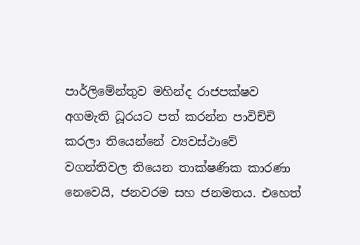පාර්ලිමේන්තුව මහින්ද රාජපක්ෂව අගමැති ධූරයට පත් කරන්න පාවිච්චි කරලා තියෙන්නේ ව්‍යවස්ථාවේ වගන්තිවල තියෙන තාක්ෂණික කාරණා නෙවෙයි, ජනවරම සහ ජනමතය. එහෙත්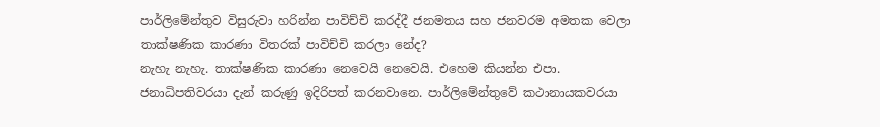පාර්ලිමේන්තුව විසුරුවා හරින්න පාවිච්චි කරද්දී ජනමතය සහ ජනවරම අමතක වෙලා තාක්ෂණික කාරණා විතරක් පාවිච්චි කරලා නේද?
නැහැ නැහැ. තාක්ෂණික කාරණා නෙවෙයි නෙවෙයි. එහෙම කියන්න එපා. ජනාධිපතිවරයා දැන් කරුණු ඉදිරිපත් කරනවානෙ. පාර්ලිමේන්තුවේ කථානායකවරයා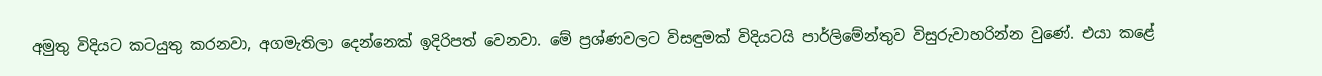අමුතු විදියට කටයුතු කරනවා, අගමැතිලා දෙන්නෙක් ඉදිරිපත් වෙනවා. මේ ප්‍රශ්ණවලට විසඳුමක් විදියටයි පාර්ලිමේන්තුව විසුරුවාහරින්න වුණේ. එයා කළේ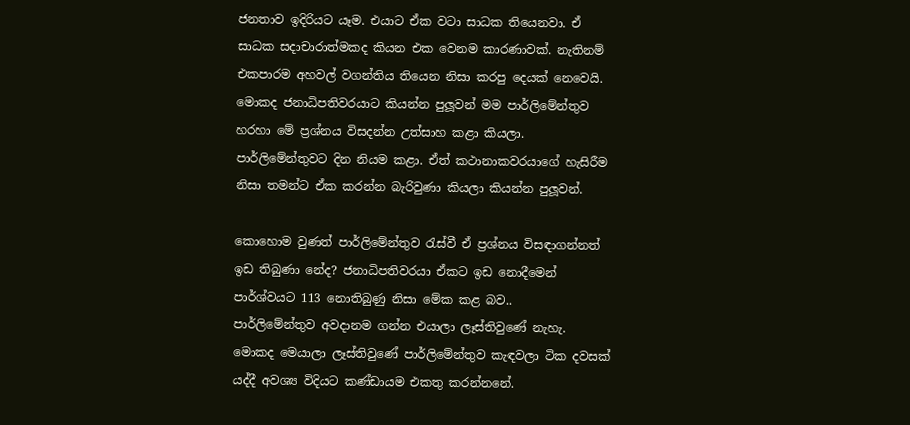ජනතාව ඉදිරියට යෑම. එයාට ඒක වටා සාධක තියෙනවා. ඒ සාධක සදාචාරාත්මකද කියන එක වෙනම කාරණාවක්. නැතිනම් එකපාරම අහවල් වගන්තිය තියෙන නිසා කරපු දෙයක් නෙවෙයි. මොකද ජනාධිපතිවරයාට කියන්න පුලූ‍වන් මම පාර්ලිමේන්තුව හරහා මේ ප්‍රශ්නය විසදන්න උත්සාහ කළා කියලා. පාර්ලිමේන්තුවට දින නියම කළා. ඒත් කථානාකවරයාගේ හැසිරීම නිසා තමන්ට ඒක කරන්න බැරිවුණා කියලා කියන්න පුලූ‍වන්.

කොහොම වුණත් පාර්ලිමේන්තුව රැස්වී ඒ ප්‍රශ්නය විසඳාගන්නත් ඉඩ තිබුණා නේද? ජනාධිපතිවරයා ඒකට ඉඩ නොදීමෙන් පාර්ශ්වයට 113 නොතිබුණු නිසා මේක කළ බව..
පාර්ලිමේන්තුව අවදානම ගන්න එයාලා ලෑස්තිවුණේ නැහැ. මොකද මෙයාලා ලෑස්තිවුණේ පාර්ලිමේන්තුව කැඳවලා ටික දවසක් යද්දී අවශ්‍ය විදියට කණ්ඩායම එකතු කරන්නනේ.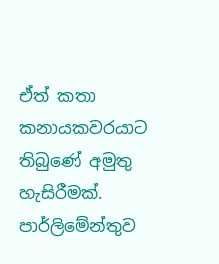ඒත් කතා කනායකවරයාට තිබුණේ අමුතු හැසිරීමක්. පාර්ලිමේන්තුව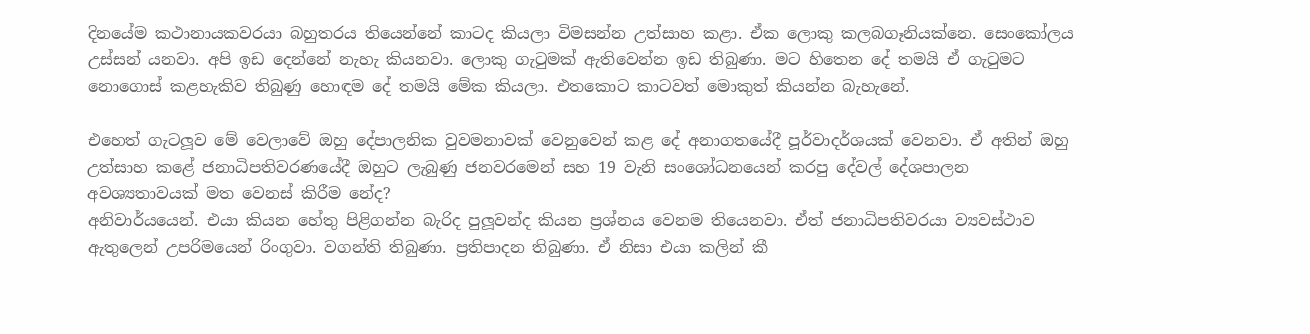දිනයේම කථානායකවරයා බහුතරය තියෙන්නේ කාටද කියලා විමසන්න උත්සාහ කළා. ඒක ලොකු කලබගෑනියක්නෙ. සෙංකෝලය උස්සන් යනවා. අපි ඉඩ දෙන්නේ නැහැ කියනවා. ලොකු ගැටුමක් ඇතිවෙන්න ඉඩ තිබුණා. මට හිතෙන දේ තමයි ඒ ගැටුමට නොගොස් කළහැකිව තිබුණු හොඳම දේ තමයි මේක කියලා. එතකොට කාටවත් මොකුත් කියන්න බැහැනේ.

එහෙත් ගැටලූ‍ව මේ වෙලාවේ ඔහු දේපාලනික වුවමනාවක් වෙනුවෙන් කළ දේ අනාගතයේදී පූර්වාදර්ශයක් වෙනවා. ඒ අතින් ඔහු උත්සාහ කළේ ජනාධිපතිවරණයේදී ඔහුට ලැබුණු ජනවරමෙන් සහ 19 වැනි සංශෝධනයෙන් කරපු දේවල් දේශපාලන අවශ්‍යතාවයක් මත වෙනස් කිරීම නේද?
අනිවාර්යයෙන්. එයා කියන හේතු පිළිගන්න බැරිද පුලූ‍වන්ද කියන ප්‍රශ්නය වෙනම තියෙනවා. ඒත් ජනාධිපතිවරයා ව්‍යවස්ථාව ඇතුලෙන් උපරිමයෙන් රිංගුවා. වගන්ති තිබුණා. ප්‍රතිපාදන තිබුණා. ඒ නිසා එයා කලින් කී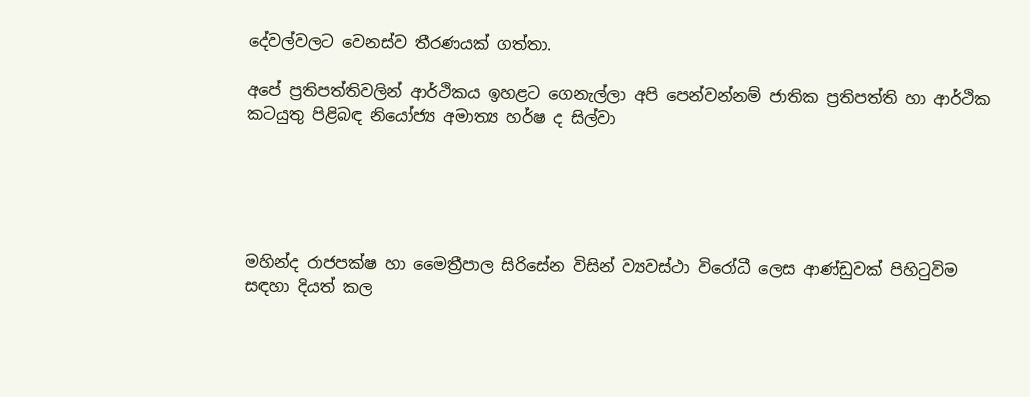දේවල්වලට වෙනස්ව තීරණයක් ගත්තා.

අපේ ප්‍රතිපත්තිවලින් ආර්ථිකය ඉහළට ගෙනැල්ලා අපි පෙන්වන්නම් ජාතික ප්‍රතිපත්ති හා ආර්ථික කටයුතු පිළිබඳ නියෝජ්‍ය අමාත්‍ය හර්ෂ ද සිල්වා





මහින්ද රාජපක්ෂ හා මෛත්‍රීපාල සිරිසේන විසින් ව්‍යවස්ථා විරෝධී ලෙස ආණ්ඩුවක් පිහිටුවිම සඳහා දියත් කල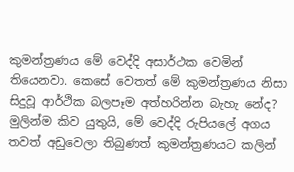කුමන්ත්‍රණය මේ වෙද්දි අසාර්ථක වෙමින් තියෙනවා. කෙසේ වෙතත් මේ කුමන්ත්‍රණය නිසා සිදුවූ ආර්ථික බලපෑම අත්හරින්න බැහැ නේද?
මුලින්ම කිව යුතුයි, මේ වෙද්දි රුපියලේ අගය තවත් අඩුවෙලා තිබුණත් කුමන්ත්‍රණයට කලින්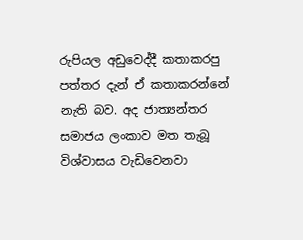රුපියල අඩුවෙද්දී කතාකරපු පත්තර දැන් ඒ කතාකරන්නේ නැති බව. අද ජාත්‍යන්තර සමාජය ලංකාව මත තැබූ විශ්වාසය වැඩිවෙනවා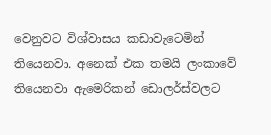වෙනුවට විශ්වාසය කඩාවැටෙමින් තියෙනවා. අනෙක් එක තමයි ලංකාවේ තියෙනවා ඇමෙරිකන් ඩොලර්ස්වලට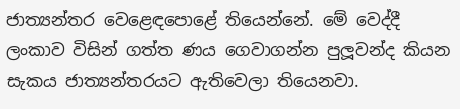ජාත්‍යන්තර වෙළෙඳපොළේ තියෙන්නේ. මේ වෙද්දී ලංකාව විසින් ගත්ත ණය ගෙවාගන්න පුලූ‍වන්ද කියන සැකය ජාත්‍යන්තරයට ඇතිවෙලා තියෙනවා.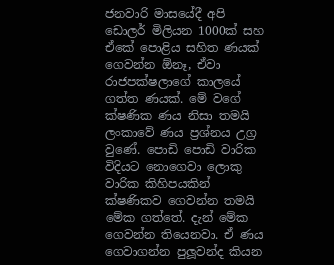ජනවාරි මාසයේදී අපි ඩොලර් මිලියන 1000ක් සහ ඒකේ පොළිය සහිත ණයක් ගෙවන්න ඕනෑ, ඒවා රාජපක්ෂලාගේ කාලයේ ගත්ත ණයක්. මේ වගේ ක්ෂණික ණය නිසා තමයි ලංකාවේ ණය ප්‍රශ්නය උග්‍ර වුණේ. පොඩි පොඩි වාරික විදියට නොගෙවා ලොකු වාරික කිහිපයකින් ක්ෂණිකව ගෙවන්න තමයි මේක ගත්තේ. දැන් මේක ගෙවන්න තියෙනවා. ඒ ණය ගෙවාගන්න පුලූ‍වන්ද කියන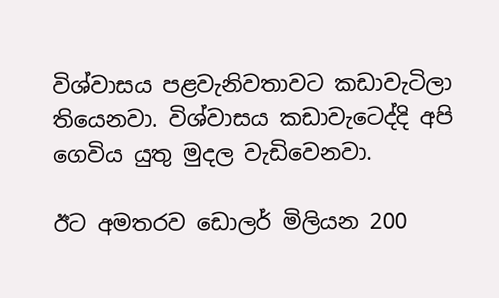විශ්වාසය පළවැනිවතාවට කඩාවැටිලා තියෙනවා. විශ්වාසය කඩාවැටෙද්දි අපි ගෙවිය යුතු මුදල වැඩිවෙනවා.

ඊට අමතරව ඩොලර් මිලියන 200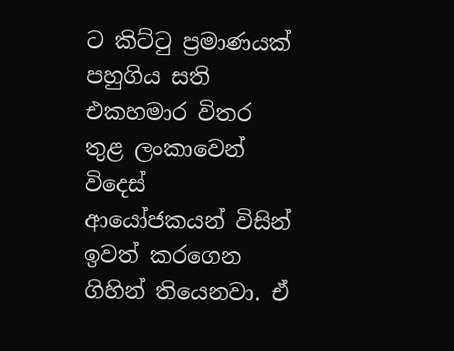ට කිට්ටු ප්‍රමාණයක් පහුගිය සති එකහමාර විතර තුළ ලංකාවෙන් විදෙස් ආයෝජකයන් විසින් ඉවත් කරගෙන ගිහින් තියෙනවා. ඒ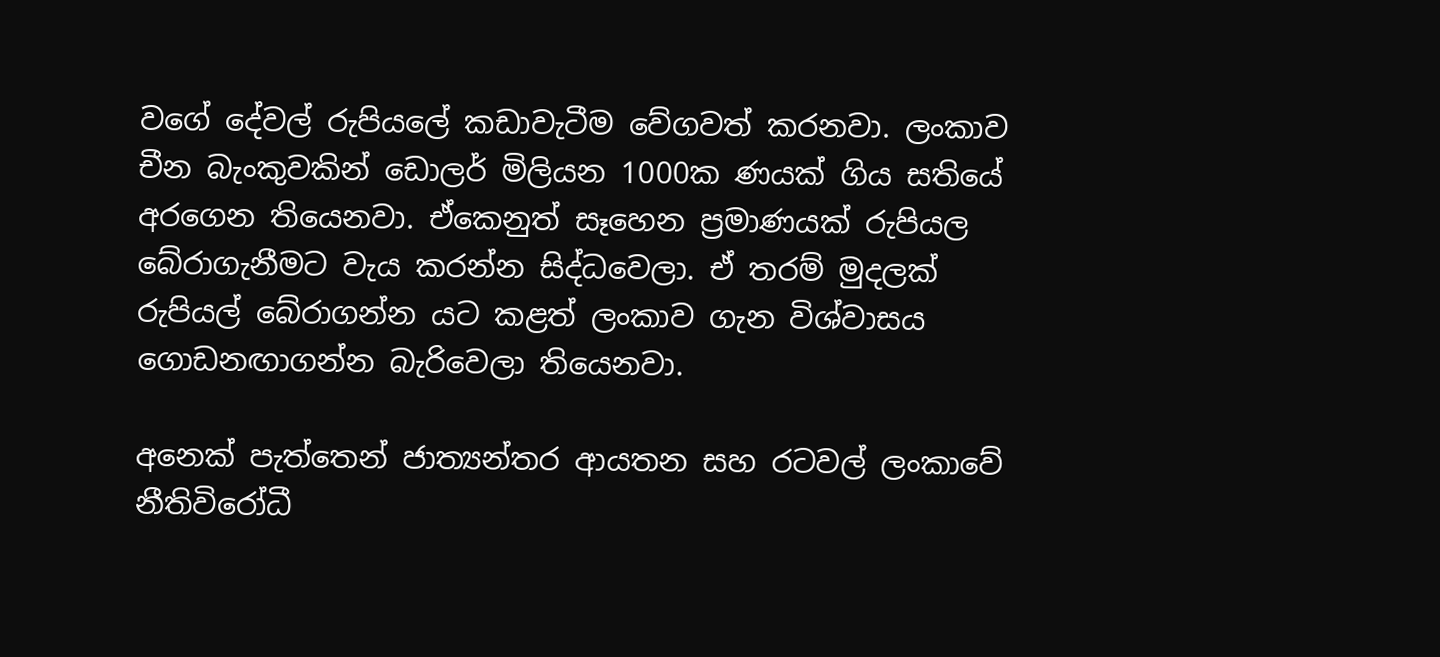වගේ දේවල් රුපියලේ කඩාවැටීම වේගවත් කරනවා. ලංකාව චීන බැංකුවකින් ඩොලර් මිලියන 1000ක ණයක් ගිය සතියේ අරගෙන තියෙනවා. ඒකෙනුත් සෑහෙන ප්‍රමාණයක් රුපියල බේරාගැනීමට වැය කරන්න සිද්ධවෙලා. ඒ තරම් මුදලක් රුපියල් බේරාගන්න යට කළත් ලංකාව ගැන විශ්වාසය ගොඩනඟාගන්න බැරිවෙලා තියෙනවා.

අනෙක් පැත්තෙන් ජාත්‍යන්තර ආයතන සහ රටවල් ලංකාවේ නීතිවිරෝධී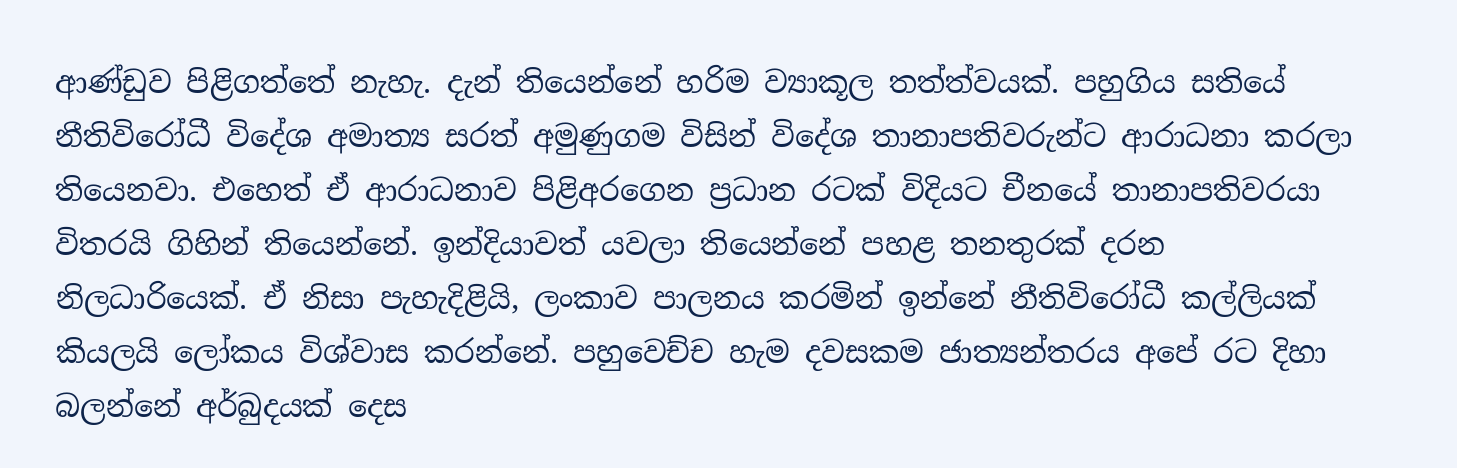ආණ්ඩුව පිළිගත්තේ නැහැ. දැන් තියෙන්නේ හරිම ව්‍යාකූල තත්ත්වයක්. පහුගිය සතියේ නීතිවිරෝධී විදේශ අමාත්‍ය සරත් අමුණුගම විසින් විදේශ තානාපතිවරුන්ට ආරාධනා කරලා තියෙනවා. එහෙත් ඒ ආරාධනාව පිළිඅරගෙන ප්‍රධාන රටක් විදියට චීනයේ තානාපතිවරයා විතරයි ගිහින් තියෙන්නේ. ඉන්දියාවත් යවලා තියෙන්නේ පහළ තනතුරක් දරන නිලධාරියෙක්. ඒ නිසා පැහැදිළියි, ලංකාව පාලනය කරමින් ඉන්නේ නීතිවිරෝධී කල්ලියක් කියලයි ලෝකය විශ්වාස කරන්නේ. පහුවෙච්ච හැම දවසකම ජාත්‍යන්තරය අපේ රට දිහා බලන්නේ අර්බුදයක් දෙස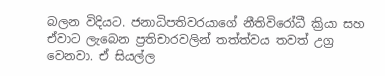බලන විදියට. ජනාධිපතිවරයාගේ නීතිවිරෝධී ක්‍රියා සහ ඒවාට ලැබෙන ප්‍රතිචාරවලින් තත්ත්වය තවත් උග්‍ර වෙනවා. ඒ සියල්ල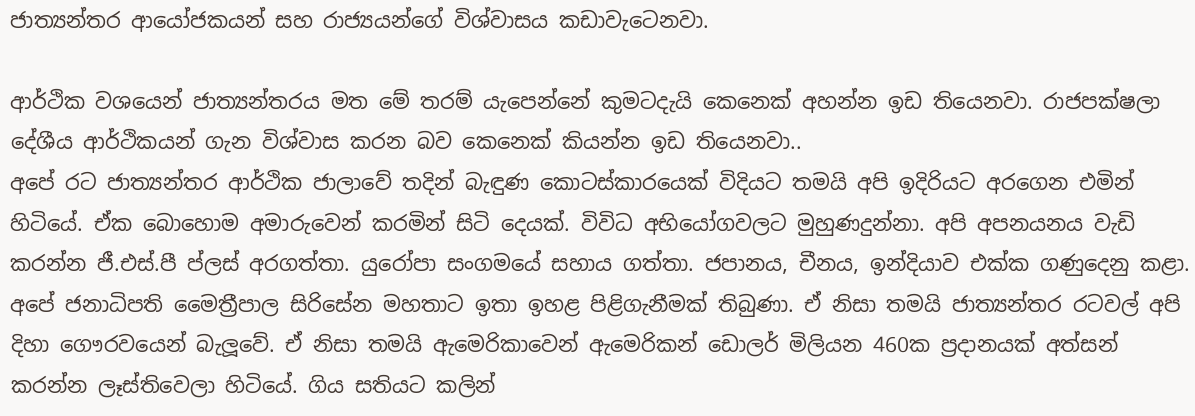ජාත්‍යන්තර ආයෝජකයන් සහ රාජ්‍යයන්ගේ විශ්වාසය කඩාවැටෙනවා.

ආර්ථික වශයෙන් ජාත්‍යන්තරය මත මේ තරම් යැපෙන්නේ කුමටදැයි කෙනෙක් අහන්න ඉඩ තියෙනවා. රාජපක්ෂලා දේශීය ආර්ථිකයන් ගැන විශ්වාස කරන බව කෙනෙක් කියන්න ඉඩ තියෙනවා..
අපේ රට ජාත්‍යන්තර ආර්ථික ජාලාවේ තදින් බැඳුණ කොටස්කාරයෙක් විදියට තමයි අපි ඉදිරියට අරගෙන එමින් හිටියේ. ඒක බොහොම අමාරුවෙන් කරමින් සිටි දෙයක්. විවිධ අභියෝගවලට මුහුණදුන්නා. අපි අපනයනය වැඩි කරන්න ජී.එස්.පී ප්ලස් අරගත්තා. යුරෝපා සංගමයේ සහාය ගත්තා. ජපානය, චීනය, ඉන්දියාව එක්ක ගණුදෙනු කළා. අපේ ජනාධිපති මෛත්‍රීපාල සිරිසේන මහතාට ඉතා ඉහළ පිළිගැනීමක් තිබුණා. ඒ නිසා තමයි ජාත්‍යන්තර රටවල් අපි දිහා ගෞරවයෙන් බැලූ‍වේ. ඒ නිසා තමයි ඇමෙරිකාවෙන් ඇමෙරිකන් ඩොලර් මිලියන 460ක ප්‍රදානයක් අත්සන් කරන්න ලෑස්තිවෙලා හිටියේ. ගිය සතියට කලින්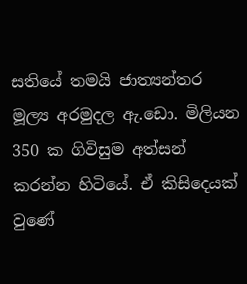සතියේ තමයි ජාත්‍යන්තර මූල්‍ය අරමුදල ඇ.ඩො. මිලියන 350 ක ගිවිසුම අත්සන් කරන්න හිටියේ. ඒ කිසිදෙයක් වුණේ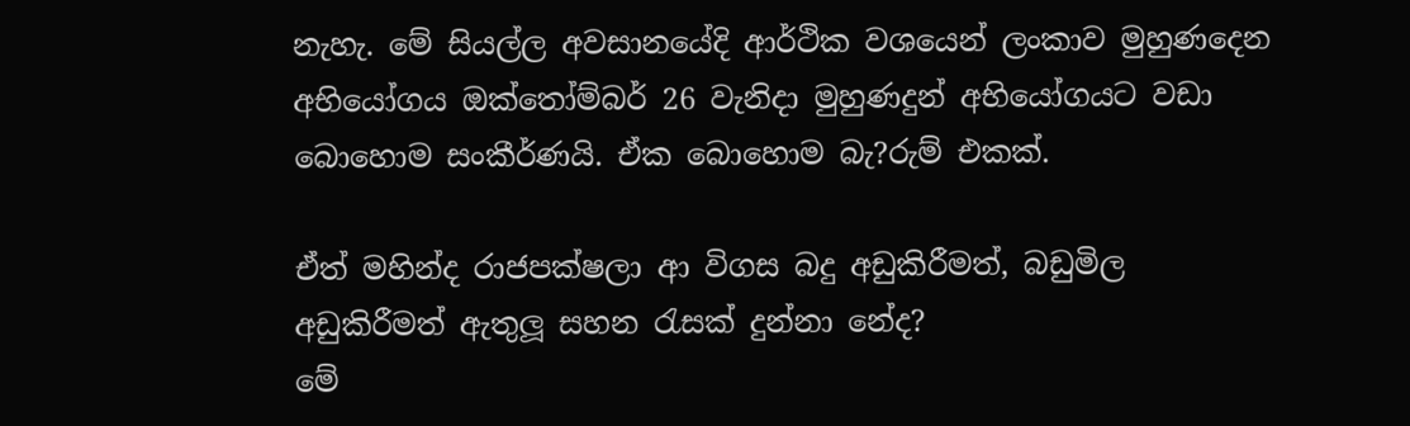නැහැ. මේ සියල්ල අවසානයේදි ආර්ථික වශයෙන් ලංකාව මුහුණදෙන අභියෝගය ඔක්තෝම්බර් 26 වැනිදා මුහුණදුන් අභියෝගයට වඩා බොහොම සංකීර්ණයි. ඒක බොහොම බැ?රුම් එකක්.

ඒත් මහින්ද රාජපක්ෂලා ආ විගස බදු අඩුකිරීමත්, බඩුමිල අඩුකිරීමත් ඇතුලූ‍ සහන රැසක් දුන්නා නේද?
මේ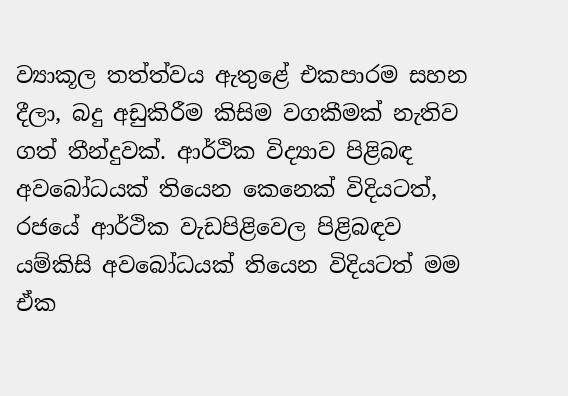ව්‍යාකූල තත්ත්වය ඇතුළේ එකපාරම සහන දීලා, බදු අඩුකිරීම කිසිම වගකීමක් නැතිව ගත් තීන්දුවක්. ආර්ථික විද්‍යාව පිළිබඳ අවබෝධයක් තියෙන කෙනෙක් විදියටත්, රජයේ ආර්ථික වැඩපිළිවෙල පිළිබඳව යම්කිසි අවබෝධයක් තියෙන විදියටත් මම ඒක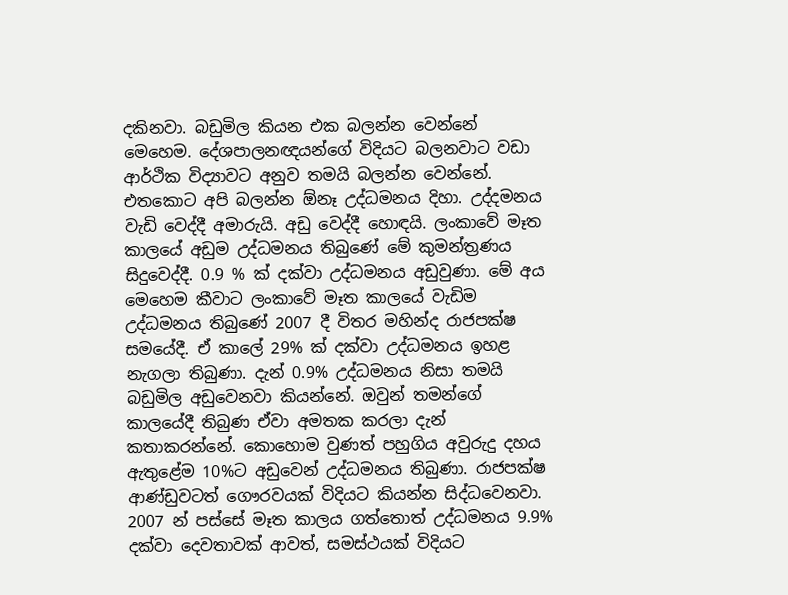දකිනවා. බඩුමිල කියන එක බලන්න වෙන්නේ මෙහෙම. දේශපාලනඥයන්ගේ විදියට බලනවාට වඩා ආර්ථික විද්‍යාවට අනුව තමයි බලන්න වෙන්නේ. එතකොට අපි බලන්න ඕනෑ උද්ධමනය දිහා. උද්දමනය වැඩි වෙද්දී අමාරුයි. අඩු වෙද්දී හොඳයි. ලංකාවේ මෑත කාලයේ අඩුම උද්ධමනය තිබුණේ මේ කුමන්ත්‍රණය සිදුවෙද්දී. 0.9 % ක් දක්වා උද්ධමනය අඩුවුණා. මේ අය මෙහෙම කීවාට ලංකාවේ මෑත කාලයේ වැඩිම උද්ධමනය තිබුණේ 2007 දී විතර මහින්ද රාජපක්ෂ සමයේදී. ඒ කාලේ 29% ක් දක්වා උද්ධමනය ඉහළ නැගලා තිබුණා. දැන් 0.9% උද්ධමනය නිසා තමයි බඩුමිල අඩුවෙනවා කියන්නේ. ඔවුන් තමන්ගේ කාලයේදී තිබුණ ඒවා අමතක කරලා දැන් කතාකරන්නේ. කොහොම වුණත් පහුගිය අවුරුදු දහය ඇතුළේම 10%ට අඩුවෙන් උද්ධමනය තිබුණා. රාජපක්ෂ ආණ්ඩුවටත් ගෞරවයක් විදියට කියන්න සිද්ධවෙනවා. 2007 න් පස්සේ මෑත කාලය ගත්තොත් උද්ධමනය 9.9% දක්වා දෙවතාවක් ආවත්, සමස්ථයක් විදියට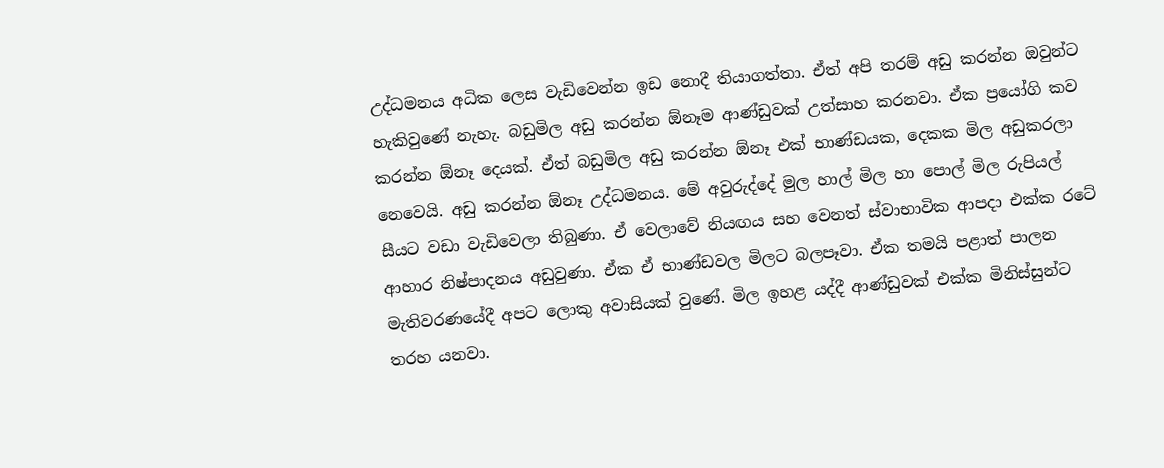උද්ධමනය අධික ලෙස වැඩිවෙන්න ඉඩ නොදී තියාගත්තා. ඒත් අපි තරම් අඩු කරන්න ඔවුන්ට හැකිවුණේ නැහැ. බඩුමිල අඩු කරන්න ඕනෑම ආණ්ඩුවක් උත්සාහ කරනවා. ඒක ප්‍රයෝගි කව කරන්න ඕනෑ දෙයක්. ඒත් බඩුමිල අඩු කරන්න ඕනෑ එක් භාණ්ඩයක, දෙකක මිල අඩුකරලා නෙවෙයි. අඩු කරන්න ඕනෑ උද්ධමනය. මේ අවුරුද්දේ මුල හාල් මිල හා පොල් මිල රුපියල් සීයට වඩා වැඩිවෙලා තිබුණා. ඒ වෙලාවේ නියඟය සහ වෙනත් ස්වාභාවික ආපදා එක්ක රටේ ආහාර නිෂ්පාදනය අඩුවුණා. ඒක ඒ භාණ්ඩවල මිලට බලපෑවා. ඒක තමයි පළාත් පාලන මැතිවරණයේදී අපට ලොකු අවාසියක් වුණේ. මිල ඉහළ යද්දී ආණ්ඩුවක් එක්ක මිනිස්සුන්ට තරහ යනවා.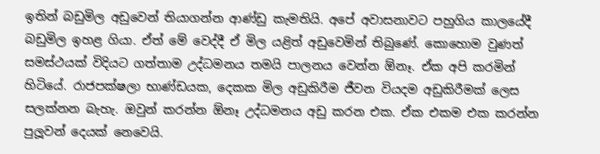ඉතින් බඩුමිල අඩුවෙන් තියාගන්න ආණ්ඩු කැමතියි. අපේ අවාසනාවට පහුගිය කාලයේදී බඩුමිල ඉහළ ගියා. ඒත් මේ වෙද්දී ඒ මිල යළිත් අඩුවෙමින් තිබුණේ. කොහොම වුණත් සමස්ථයක් විදියට ගත්තාම උද්ධමනය තමයි පාලනය වෙන්න ඕනෑ. ඒක අපි කරමින් හිටියේ. රාජපක්ෂලා භාණ්ඩයක, දෙකක මිල අඩුකිරීම ජීවන වියදම අඩුකිරීමක් ලෙස සලක්නන බැහැ. ඔවුන් කරන්න ඕනෑ උද්ධමනය අඩු කරන එක. ඒක එකම එක කරන්න පුලූ‍වන් දෙයක් නෙවෙයි.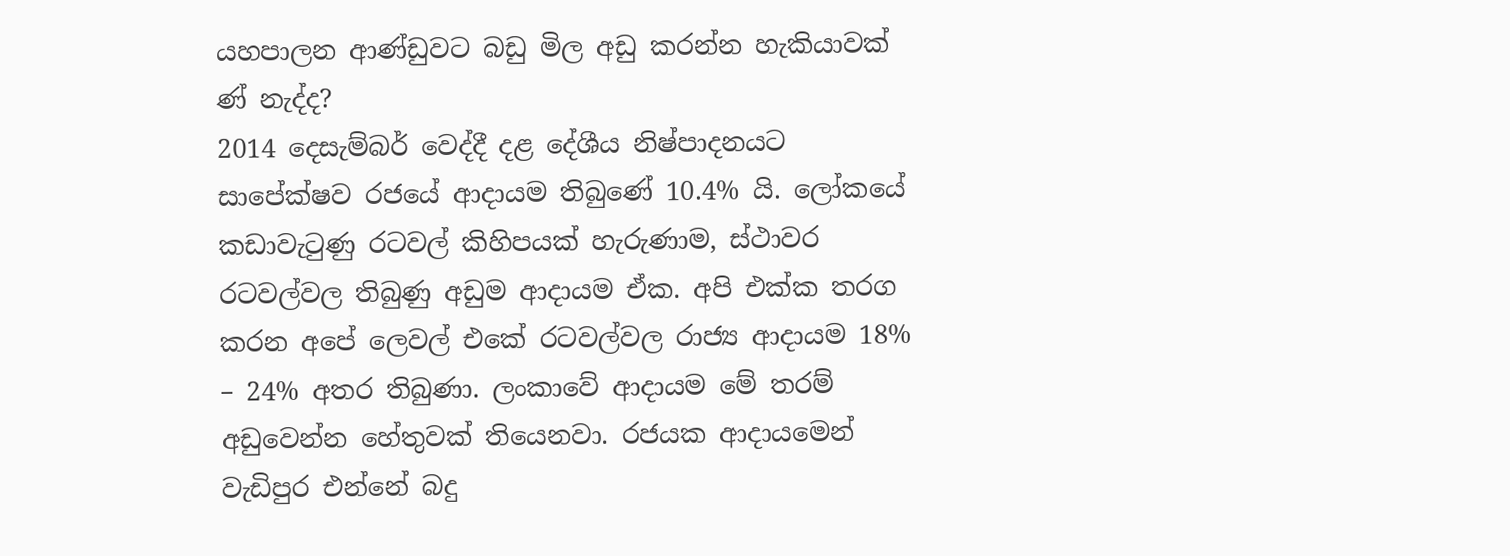යහපාලන ආණ්ඩුවට බඩු මිල අඩු කරන්න හැකියාවක් ණ් නැද්ද?
2014 දෙසැම්බර් වෙද්දී දළ දේශීය නිෂ්පාදනයට සාපේක්ෂව රජයේ ආදායම තිබුණේ 10.4% යි. ලෝකයේ කඩාවැටුණු රටවල් කිහිපයක් හැරුණාම, ස්ථාවර රටවල්වල තිබුණු අඩුම ආදායම ඒක. අපි එක්ක තරග කරන අපේ ලෙවල් එකේ රටවල්වල රාජ්‍ය ආදායම 18% – 24% අතර තිබුණා. ලංකාවේ ආදායම මේ තරම් අඩුවෙන්න හේතුවක් තියෙනවා. රජයක ආදායමෙන් වැඩිපුර එන්නේ බදු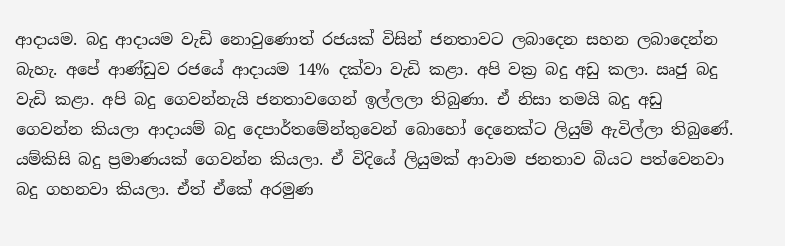ආදායම. බදු ආදායම වැඩි නොවුණොත් රජයක් විසින් ජනතාවට ලබාදෙන සහන ලබාදෙන්න බැහැ. අපේ ආණ්ඩුව රජයේ ආදායම 14% දක්වා වැඩි කළා. අපි වක්‍ර බදු අඩු කලා. ඍජු බදු වැඩි කළා. අපි බදු ගෙවන්නැයි ජනතාවගෙන් ඉල්ලලා තිබුණා. ඒ නිසා තමයි බදු අඩු ගෙවන්න කියලා ආදායම් බදු දෙපාර්තමේන්තුවෙන් බොහෝ දෙනෙක්ට ලියුම් ඇවිල්ලා තිබුණේ. යම්කිසි බදු ප්‍රමාණයක් ගෙවන්න කියලා. ඒ විදියේ ලියුමක් ආවාම ජනතාව බියට පත්වෙනවා බදු ගහනවා කියලා. ඒත් ඒකේ අරමුණ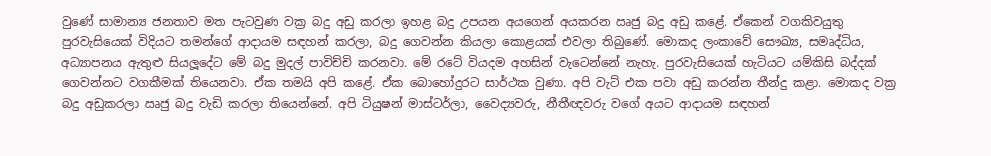වුණේ සාමාන්‍ය ජනතාව මත පැටවුණ වක්‍ර බදු අඩු කරලා ඉහළ බදු උපයන අයගෙන් අයකරන ඍජු බදු අඩු කළේ. ඒකෙන් වගකිවයුතු පුරවැසියෙක් විදියට තමන්ගේ ආදායම සඳහන් කරලා, බදු ගෙවන්න කියලා කොළයක් එවලා තිබුණේ. මොකද ලංකාවේ සෞඛ්‍ය, සමෘද්ධිය, අධ්‍යාපනය ඇතුළු සියලූ‍දේට මේ බදු මුදල් පාවිච්චි කරනවා. මේ රටේ වියදම අහසින් වැටෙන්නේ නැහැ. පුරවැසියෙක් හැටියට යම්කිසි බද්දක් ගෙවන්නට වගකීමක් තියෙනවා. ඒක තමයි අපි කළේ. ඒක බොහෝදුරට සාර්ථක වුණා. අපි වැට් එක පවා අඩු කරන්න තීන්දු කළා. මොකද වක්‍ර බදු අඩුකරලා ඍජු බදු වැඩි කරලා තියෙන්නේ. අපි ටියුෂන් මාස්ටර්ලා, වෛද්‍යවරු, නීතීඥවරු වගේ අයට ආදායම සඳහන්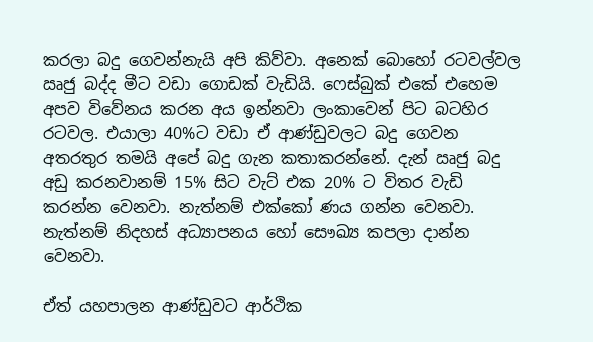කරලා බදු ගෙවන්නැයි අපි කිව්වා. අනෙක් බොහෝ රටවල්වල ඍජු බද්ද මීට වඩා ගොඩක් වැඩියි. ෆෙස්බුක් එකේ එහෙම අපව විවේනය කරන අය ඉන්නවා ලංකාවෙන් පිට බටහිර රටවල. එයාලා 40%ට වඩා ඒ ආණ්ඩුවලට බදු ගෙවන අතරතුර තමයි අපේ බදු ගැන කතාකරන්නේ. දැන් ඍජු බදු අඩු කරනවානම් 15% සිට වැට් එක 20% ට විතර වැඩි කරන්න වෙනවා. නැත්නම් එක්කෝ ණය ගන්න වෙනවා. නැත්නම් නිදහස් අධ්‍යාපනය හෝ සෞඛ්‍ය කපලා දාන්න වෙනවා.

ඒත් යහපාලන ආණ්ඩුවට ආර්ථික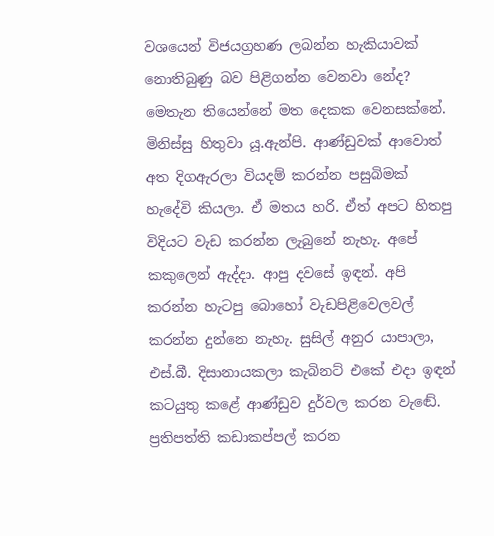වශයෙන් විජයග්‍රහණ ලබන්න හැකියාවක් නොතිබුණු බව පිළිගන්න වෙනවා නේද?
මෙතැන තියෙන්නේ මත දෙකක වෙනසක්නේ. මිනිස්සු හිතුවා යූ.ඇන්පි. ආණ්ඩුවක් ආවොත් අත දිගඇරලා වියදම් කරන්න පසුබිමක් හැදේවි කියලා. ඒ මතය හරි. ඒත් අපට හිතපු විදියට වැඩ කරන්න ලැබුනේ නැහැ. අපේ කකුලෙන් ඇද්දා. ආපු දවසේ ඉඳන්. අපි කරන්න හැටපු බොහෝ වැඩපිළිවෙලවල් කරන්න දුන්නෙ නැහැ. සුසිල් අනුර යාපාලා, එස්.බී. දිසානායකලා කැබිනට් එකේ එදා ඉඳන් කටයුතු කළේ ආණ්ඩුව දුර්වල කරන වැඬේ. ප්‍රතිපත්ති කඩාකප්පල් කරන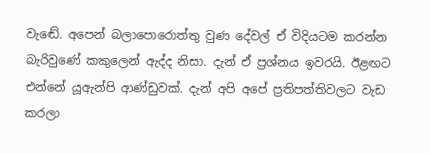වැඬේ. අපෙන් බලාපොරොත්තු වුණ දේවල් ඒ විදියටම කරන්න බැරිවුණේ කකුලෙන් ඇද්ද නිසා. දැන් ඒ ප්‍රශ්නය ඉවරයි. ඊළඟට එන්නේ යූඇන්පි ආණ්ඩුවක්. දැන් අපි අපේ ප්‍රතිපත්තිවලට වැඩ කරලා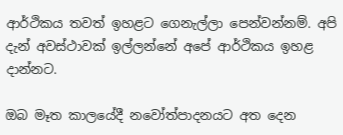ආර්ථිකය තවත් ඉහළට ගෙනැල්ලා පෙන්වන්නම්. අපි දැන් අවස්ථාවක් ඉල්ලන්නේ අපේ ආර්ථිකය ඉහළ දාන්නට.

ඔබ මෑත කාලයේදී නවෝත්පාදනයට අත දෙන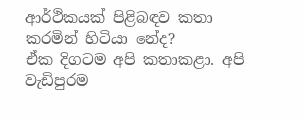ආර්ථිකයක් පිළිබඳව කතා කරමින් හිටියා නේද?
ඒක දිගටම අපි කතාකළා. අපි වැඩිපුරම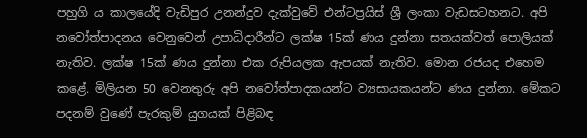පහුගි ය කාලයේදි වැඩිපුර උනන්දුව දැක්වුවේ එන්ටප්‍රයිස් ශ්‍රී ලංකා වැඩසටහනට. අපි නවෝත්පාදනය වෙනුවෙන් උපාධිදාරීන්ට ලක්ෂ 15ක් ණය දුන්නා සතයක්වත් පොලියක් නැතිව. ලක්ෂ 15ක් ණය දුන්නා එක රුපියලක ඇපයක් නැතිව. මොන රජයද එහෙම කළේ. මිලියන 50 වෙනතුරු අපි නවෝත්පාදකයන්ට ව්‍යසායකයන්ට ණය දුන්නා. මේකට පදනම් වුණේ පැරකුම් යුගයක් පිළිබඳ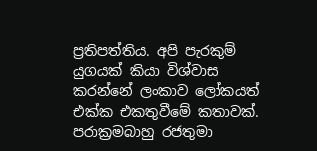ප්‍රතිපත්තිය. අපි පැරකුම් යුගයක් කියා විශ්වාස කරන්නේ ලංකාව ලෝකයත් එක්ක එකතුවීමේ කතාවක්. පරාක්‍රමබාහු රජතුමා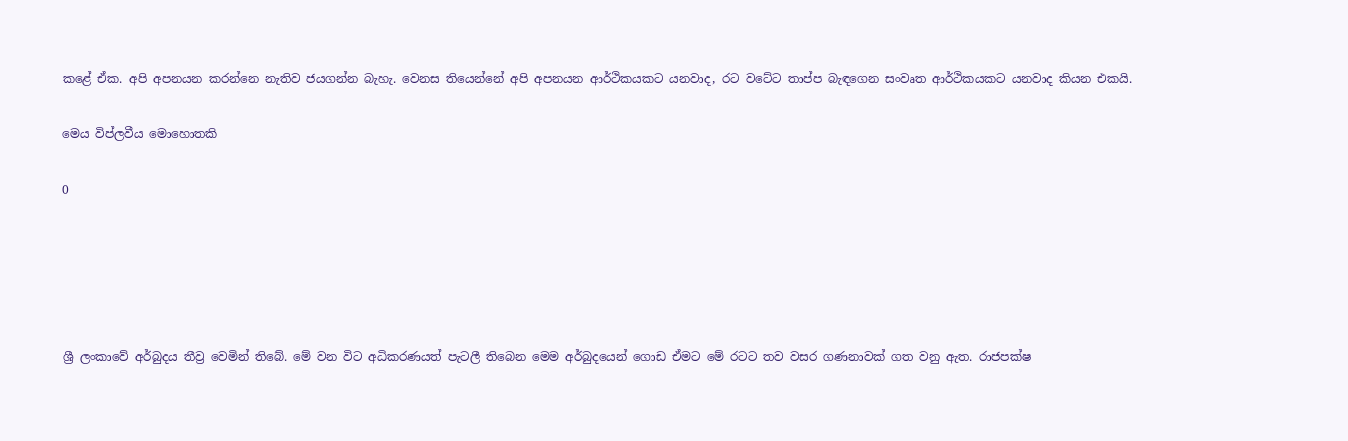කළේ ඒක. අපි අපනයන කරන්නෙ නැතිව ජයගන්න බැහැ. වෙනස තියෙන්නේ අපි අපනයන ආර්ථිකයකට යනවාද, රට වටේට තාප්ප බැඳගෙන සංවෘත ආර්ථිකයකට යනවාද කියන එකයි.

මෙය විප්ලවීය මොහොතකි

0





ශ්‍රී ලංකාවේ අර්බුදය තීව්‍ර‍ වෙමින් තිබේ. මේ වන විට අධිකරණයත් පැටලී තිබෙන මෙම අර්බුදයෙන් ගොඩ ඒමට මේ රටට තව වසර ගණනාවක් ගත වනු ඇත. රාජපක්ෂ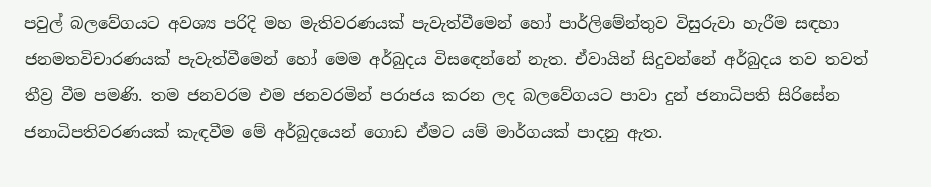පවුල් බලවේගයට අවශ්‍ය පරිදි මහ මැතිවරණයක් පැවැත්වීමෙන් හෝ පාර්ලිමේන්තුව විසුරුවා හැරීම සඳහා ජනමතවිචාරණයක් පැවැත්වීමෙන් හෝ මෙම අර්බුදය විසඳෙන්නේ නැත. ඒවායින් සිදුවන්නේ අර්බුදය තව තවත් තීව්‍ර‍ වීම පමණි. තම ජනවරම එම ජනවරමින් පරාජය කරන ලද බලවේගයට පාවා දුන් ජනාධිපති සිරිසේන ජනාධිපතිවරණයක් කැඳවීම මේ අර්බුදයෙන් ගොඩ ඒමට යම් මාර්ගයක් පාදනු ඇත.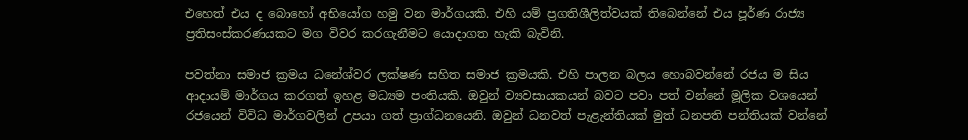එහෙත් එය ද බොහෝ අභියෝග හමු වන මාර්ගයකි. එහි යම් ප්‍ර‍ගතිශීලිත්වයක් තිබෙන්නේ එය පූර්ණ රාජ්‍ය ප්‍ර‍තිසංස්කරණයකට මග විවර කරගැනීමට යොදාගත හැකි බැවිනි.

පවත්නා සමාජ ක්‍ර‍මය ධනේශ්වර ලක්ෂණ සහිත සමාජ ක්‍ර‍මයකි. එහි පාලන බලය හොබවන්නේ රජය ම සිය ආදායම් මාර්ගය කරගත් ඉහළ මධ්‍යම පංතියකි. ඔවුන් ව්‍යවසායකයන් බවට පවා පත් වන්නේ මූලික වශයෙන් රජයෙන් විවිධ මාර්ගවලින් උපයා ගත් ප්‍රාග්ධනයෙනි. ඔවුන් ධනවත් පැළැන්තියක් මුත් ධනපති පන්තියක් වන්නේ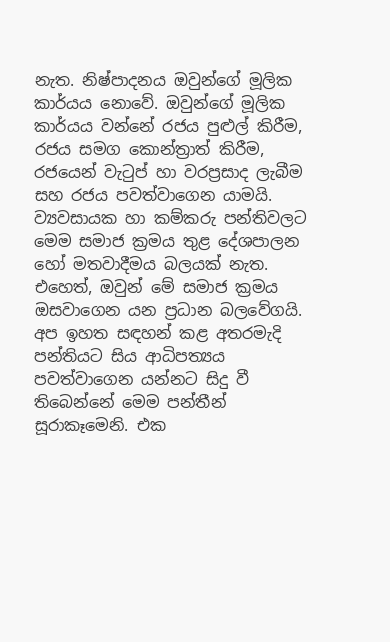නැත. නිෂ්පාදනය ඔවුන්ගේ මූලික කාර්යය නොවේ. ඔවුන්ගේ මූලික කාර්යය වන්නේ රජය පුළුල් කිරීම, රජය සමග කොන්ත්‍රාත් කිරීම, රජයෙන් වැටුප් හා වරප්‍ර‍සාද ලැබීම සහ රජය පවත්වාගෙන යාමයි. ව්‍යවසායක හා කම්කරු පන්තිවලට මෙම සමාජ ක්‍ර‍මය තුළ දේශපාලන හෝ මතවාදීමය බලයක් නැත. එහෙත්, ඔවුන් මේ සමාජ ක්‍ර‍මය ඔසවාගෙන යන ප්‍ර‍ධාන බලවේගයි. අප ඉහත සඳහන් කළ අතරමැදි පන්තියට සිය ආධිපත්‍යය පවත්වාගෙන යන්නට සිදු වී තිබෙන්නේ මෙම පන්තීන් සූරාකෑමෙනි. එක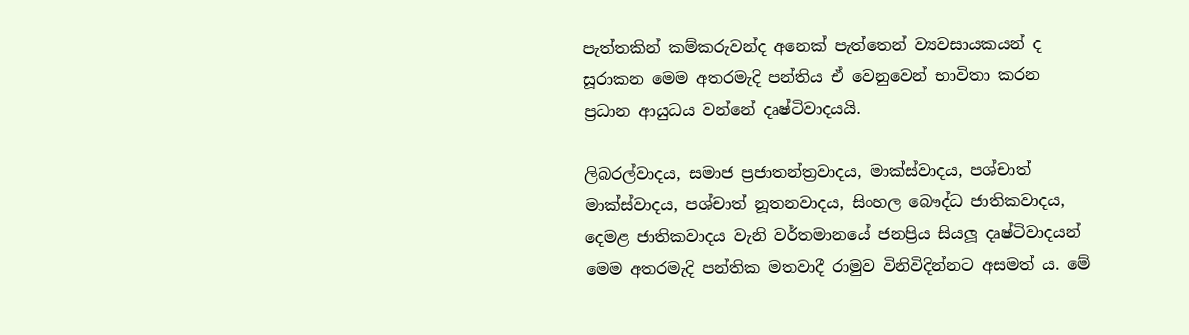පැත්තකින් කම්කරුවන්ද අනෙක් පැත්තෙන් ව්‍යවසායකයන් ද සූරාකන මෙම අතරමැදි පන්තිය ඒ වෙනුවෙන් භාවිතා කරන ප්‍රධාන ආයුධය වන්නේ දෘෂ්ටිවාදයයි.

ලිබරල්වාදය, සමාජ ප්‍ර‍ජාතන්ත්‍ර‍වාදය, මාක්ස්වාදය, පශ්චාත් මාක්ස්වාදය, පශ්චාත් නූතනවාදය, සිංහල බෞද්ධ ජාතිකවාදය, දෙමළ ජාතිකවාදය වැනි වර්තමානයේ ජනප්‍රිය සියලූ‍ දෘෂ්ටිවාදයන් මෙම අතරමැදි පන්තික මතවාදී රාමුව විනිවිදින්නට අසමත් ය. මේ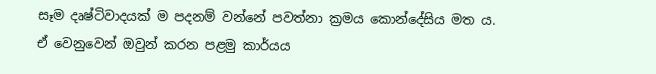සෑම දෘෂ්ටිවාදයක් ම පදනම් වන්නේ පවත්නා ක්‍ර‍මය කොන්දේසිය මත ය. ඒ වෙනුවෙන් ඔවුන් කරන පළමු කාර්යය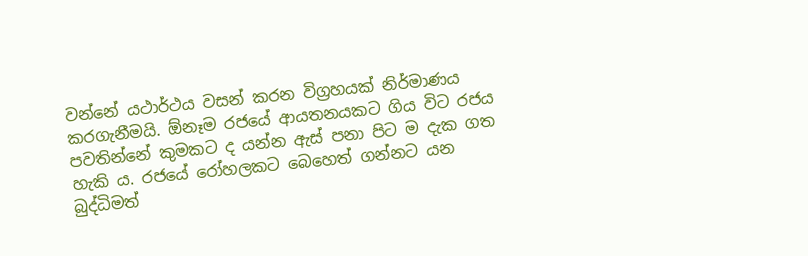වන්නේ යථාර්ථය වසන් කරන විග්‍ර‍හයක් නිර්මාණය කරගැනීමයි. ඕනෑම රජයේ ආයතනයකට ගිය විට රජය පවතින්නේ කුමකට ද යන්න ඇස් පනා පිට ම දැක ගත හැකි ය. රජයේ රෝහලකට බෙහෙත් ගන්නට යන බුද්ධිමත්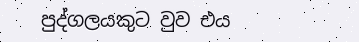පුද්ගලයකුට වුව එය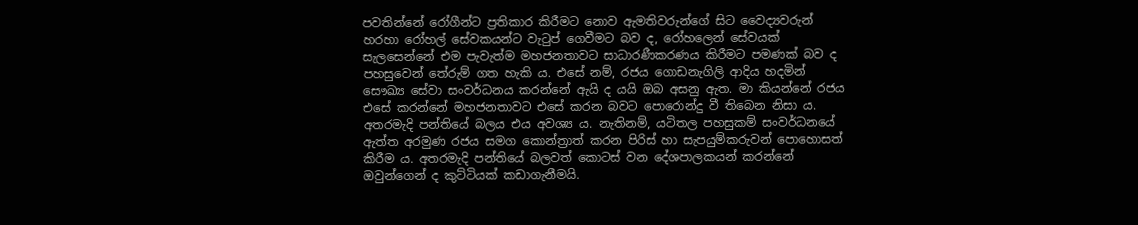පවතින්නේ රෝගීන්ට ප්‍ර‍තිකාර කිරීමට නොව ඇමතිවරුන්ගේ සිට වෛද්‍යවරුන් හරහා රෝහල් සේවකයන්ට වැටුප් ගෙවීමට බව ද, රෝහලෙන් සේවයක් සැලසෙන්නේ එම පැවැත්ම මහජනතාවට සාධාරණීකරණය කිරීමට පමණක් බව ද පහසුවෙන් තේරුම් ගත හැකි ය. එසේ නම්, රජය ගොඩනැගිලි ආදිය හදමින් සෞඛ්‍ය සේවා සංවර්ධනය කරන්නේ ඇයි ද යයි ඔබ අසනු ඇත. මා කියන්නේ රජය එසේ කරන්නේ මහජනතාවට එසේ කරන බවට පොරොන්දු වී තිබෙන නිසා ය. අතරමැදි පන්තියේ බලය එය අවශ්‍ය ය. නැතිනම්, යටිතල පහසුකම් සංවර්ධනයේ ඇත්ත අරමුණ රජය සමග කොන්ත්‍රාත් කරන පිරිස් හා සැපයුම්කරුවන් පොහොසත් කිරීම ය. අතරමැදි පන්තියේ බලවත් කොටස් වන දේශපාලකයන් කරන්නේ ඔවුන්ගෙන් ද කුට්ටියක් කඩාගැනීමයි.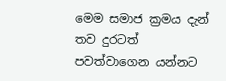මෙම සමාජ ක්‍ර‍මය දැන් තව දුරටත් පවත්වාගෙන යන්නට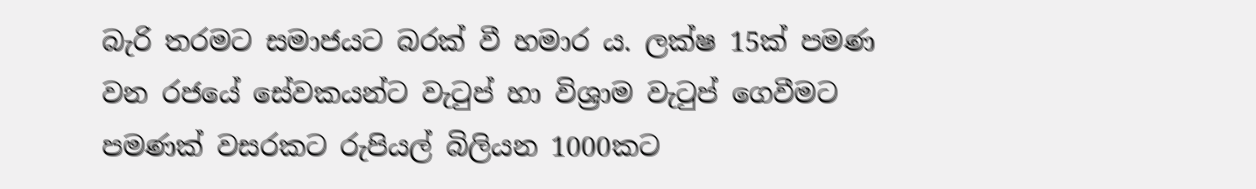බැරි තරමට සමාජයට බරක් වී හමාර ය. ලක්ෂ 15ක් පමණ වන රජයේ සේවකයන්ට වැටුප් හා විශ්‍රාම වැටුප් ගෙවීමට පමණක් වසරකට රුපියල් බිලියන 1000කට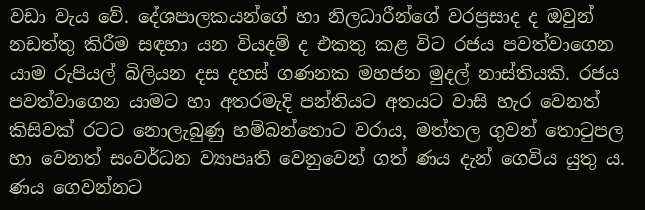වඩා වැය වේ. දේශපාලකයන්ගේ හා නිලධාරීන්ගේ වරප්‍ර‍සාද ද ඔවුන් නඩත්තු කිරීම සඳහා යන වියදම් ද එකතු කළ විට රජය පවත්වාගෙන යාම රුපියල් බිලියන දස දහස් ගණනක මහජන මුදල් නාස්තියකි. රජය පවත්වාගෙන යාමට හා අතරමැදි පන්තියට අතයට වාසි හැර වෙනත් කිසිවක් රටට නොලැබුණු හම්බන්තොට වරාය, මත්තල ගුවන් තොටුපල හා වෙනත් සංවර්ධන ව්‍යාපෘති වෙනුවෙන් ගත් ණය දැන් ගෙවිය යුතු ය. ණය ගෙවන්නට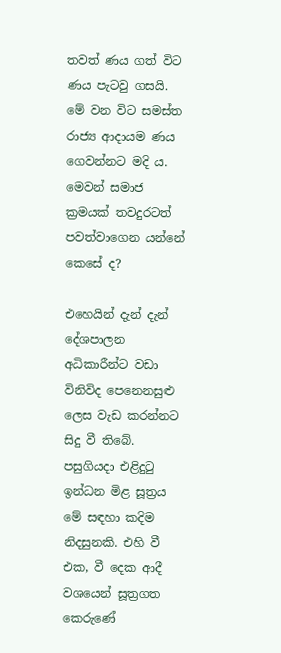තවත් ණය ගත් විට ණය පැටවු ගසයි. මේ වන විට සමස්ත රාජ්‍ය ආදායම ණය ගෙවන්නට මදි ය. මෙවන් සමාජ ක්‍ර‍මයක් තවදුරටත් පවත්වාගෙන යන්නේ කෙසේ ද?

එහෙයින් දැන් දැන් දේශපාලන අධිකාරීන්ට වඩා විනිවිද පෙනෙනසුළු ලෙස වැඩ කරන්නට සිදු වී තිබේ. පසුගියදා එළිදුටු ඉන්ධන මිළ සූත්‍ර‍ය මේ සඳහා කදිම නිදසුනකි. එහි වී එක, වී දෙක ආදී වශයෙන් සූත්‍ර‍ගත කෙරුණේ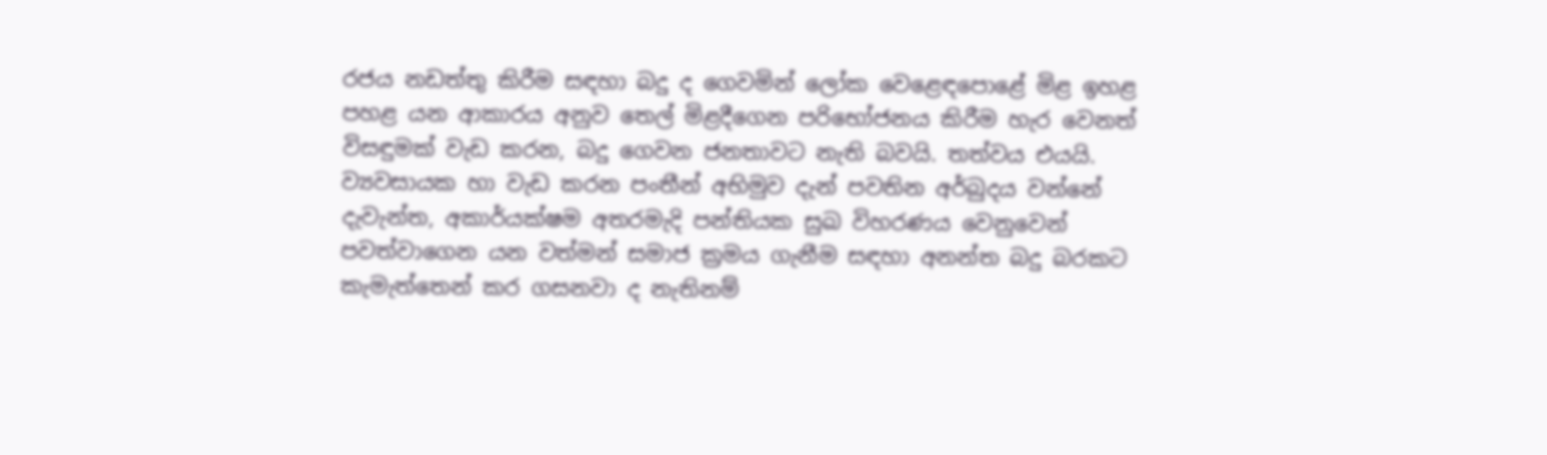රජය නඩත්තු කිරීම සඳහා බදු ද ගෙවමින් ලෝක වෙළෙඳපොළේ මිළ ඉහළ පහළ යන ආකාරය අනුව තෙල් මිළදීගෙන පරිභෝජනය කිරීම හැර වෙනත් විසඳුමක් වැඩ කරන, බදු ගෙවන ජනතාවට නැති බවයි. තත්වය එයයි. ව්‍යවසායක හා වැඩ කරන පංතීන් අභිමුව දැන් පවතින අර්බුදය වන්නේ දැවැන්ත, අකාර්යක්ෂම අතරමැදි පන්තියක සුඛ විහරණය වෙනුවෙන් පවත්වාගෙන යන වත්මන් සමාජ ක්‍ර‍මය ගැනීම සඳහා අනන්ත බදු බරකට කැමැත්තෙන් කර ගසනවා ද නැතිනම්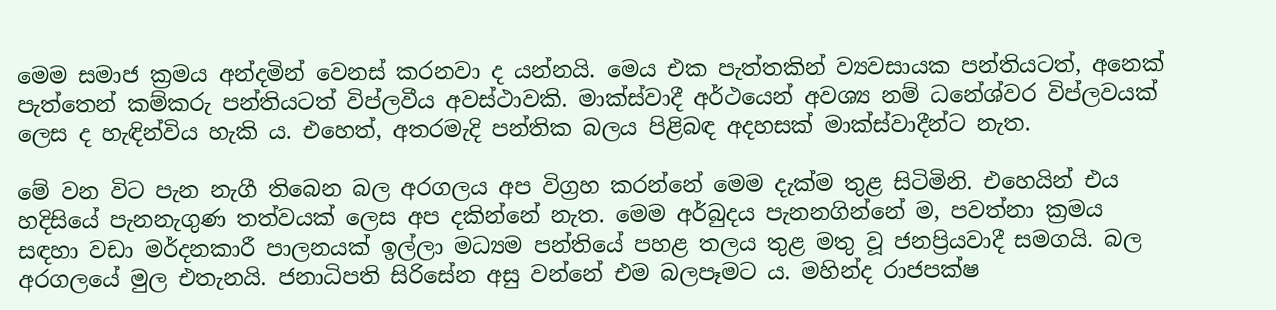මෙම සමාජ ක්‍ර‍මය අන්දමින් වෙනස් කරනවා ද යන්නයි. මෙය එක පැත්තකින් ව්‍යවසායක පන්තියටත්, අනෙක් පැත්තෙන් කම්කරු පන්තියටත් විප්ලවීය අවස්ථාවකි. මාක්ස්වාදී අර්ථයෙන් අවශ්‍ය නම් ධනේශ්වර විප්ලවයක් ලෙස ද හැඳින්විය හැකි ය. එහෙත්, අතරමැදි පන්තික බලය පිළිබඳ අදහසක් මාක්ස්වාදීන්ට නැත.

මේ වන විට පැන නැගී තිබෙන බල අරගලය අප විග්‍ර‍හ කරන්නේ මෙම දැක්ම තුළ සිටිමිනි. එහෙයින් එය හදිසියේ පැනනැගුණ තත්වයක් ලෙස අප දකින්නේ නැත. මෙම අර්බුදය පැනනගින්නේ ම, පවත්නා ක්‍ර‍මය සඳහා වඩා මර්දනකාරී පාලනයක් ඉල්ලා මධ්‍යම පන්තියේ පහළ තලය තුළ මතු වූ ජනප්‍රියවාදී සමගයි. බල අරගලයේ මුල එතැනයි. ජනාධිපති සිරිසේන අසු වන්නේ එම බලපෑමට ය. මහින්ද රාජපක්ෂ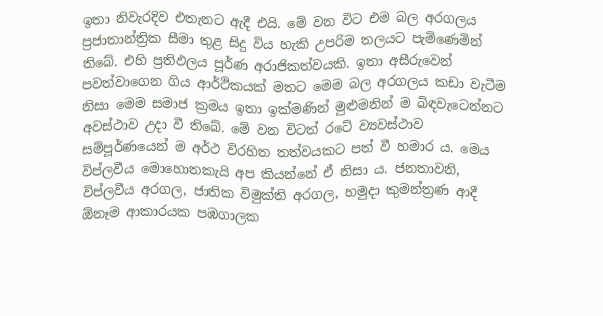ඉතා නිවැරදිව එතැනට ඇදී එයි. මේ වන විට එම බල අරගලය ප්‍ර‍ජාතාන්ත්‍රික සීමා තුළ සිදු විය හැකි උපරිම තලයට පැමිණෙමින් තිබේ. එහි ප්‍ර‍තිඵලය පූර්ණ අරාජිකත්වයකි. ඉතා අසීරුවෙන් පවත්වාගෙන ගිය ආර්ථිකයක් මතට මෙම බල අරගලය කඩා වැටීම නිසා මෙම සමාජ ක්‍ර‍මය ඉතා ඉක්මණින් මුළුමනින් ම බිඳවැටෙන්නට අවස්ථාව උදා වී තිබේ. මේ වන විටත් රටේ ව්‍යවස්ථාව සම්පූර්ණයෙන් ම අර්ථ විරහිත තත්වයකට පත් වී හමාර ය. මෙය විප්ලවීය මොහොතකැයි අප කියන්නේ ඒ නිසා ය. ජනතාවනි, විප්ලවීය අරගල, ජාතික විමුක්ති අරගල, හමුදා කුමන්ත්‍ර‍ණ ආදී ඕනෑම ආකාරයක පඹගාලක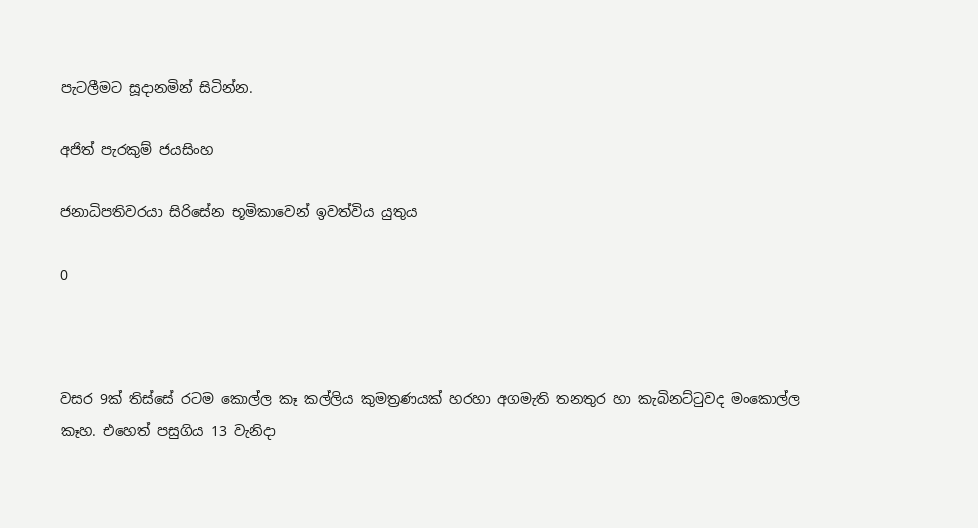පැටලීමට සූදානමින් සිටින්න.

අජිත් පැරකුම් ජයසිංහ

ජනාධිපතිවරයා සිරිසේන භූමිකාවෙන් ඉවත්විය යුතුය

0



වසර 9ක් තිස්සේ රටම කොල්ල කෑ කල්ලිය කුමත්‍රණයක් හරහා අගමැති තනතුර හා කැබිනට්ටුවද මංකොල්ල කෑහ. එහෙත් පසුගිය 13 වැනිදා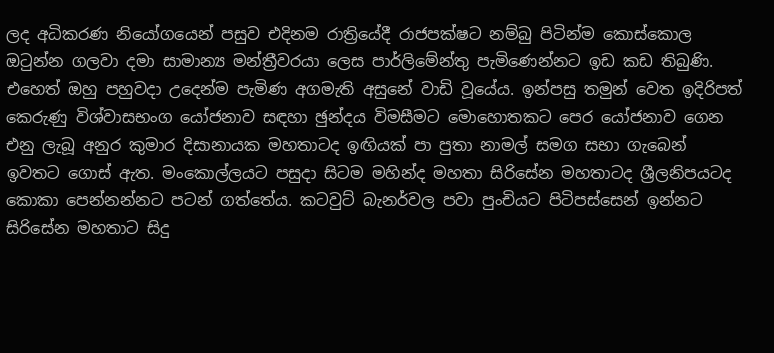ලද අධිකරණ නියෝගයෙන් පසුව එදිනම රාත්‍රියේදී රාජපක්ෂට නම්බු පිටින්ම කොස්කොල ඔටුන්න ගලවා දමා සාමාන්‍ය මන්ත්‍රීවරයා ලෙස පාර්ලිමේන්තු පැමිණෙන්නට ඉඩ කඩ තිබුණි. එහෙත් ඔහු පහුවදා උදෙන්ම පැමිණ අගමැති අසුනේ වාඩි වූයේය. ඉන්පසු තමුන් වෙත ඉදිරිපත් කෙරුණු විශ්වාසභංග යෝජනාව සඳහා ඡුන්දය විමසීමට මොහොතකට පෙර යෝජනාව ගෙන එනු ලැබූ අනුර කුමාර දිසානායක මහතාටද ඉඟියක් පා පුතා නාමල් සමග සභා ගැබෙන් ඉවතට ගොස් ඇත. මංකොල්ලයට පසුදා සිටම මහින්ද මහතා සිරිසේන මහතාටද ශ්‍රීලනිපයටද කොකා පෙන්නන්නට පටන් ගත්තේය. කටවුට් බැනර්වල පවා පුංචියට පිටිපස්සෙන් ඉන්නට සිරිසේන මහතාට සිදු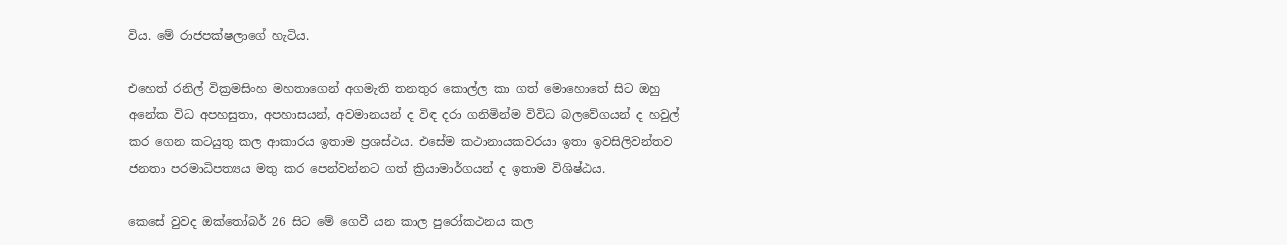විය. මේ රාජපක්ෂලාගේ හැටිය.

එහෙත් රනිල් වික්‍රමසිංහ මහතාගෙන් අගමැති තනතුර කොල්ල කා ගත් මොහොතේ සිට ඔහු අනේක විධ අපහසුතා, අපහාසයන්, අවමානයන් ද විඳ දරා ගනිමින්ම විවිධ බලවේගයන් ද හවුල් කර ගෙන කටයුතු කල ආකාරය ඉතාම ප්‍රශස්ථය. එසේම කථානායකවරයා ඉතා ඉවසිලිවන්තව ජනතා පරමාධිපත්‍යය මතු කර පෙන්වන්නට ගත් ක්‍රියාමාර්ගයන් ද ඉතාම විශිෂ්ඨය.

කෙසේ වුවද ඔක්තෝබර් 26 සිට මේ ගෙවී යන කාල පුරෝකථනය කල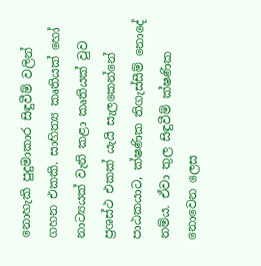නොහැකි පුදුමාකාර සිඳුවීම් වලින් ගහන එකකි. සාහිත්‍ය කෘතියක් හෝ නාට්‍යයක් වැනි කළා කෘතියක් වුව ප්‍රශස්ථ එකක් යැයි සැලකෙන්නේ පාඨකයාට, ක්ෂණික තිගැස්සීම් නොදේ නම්ය. ඒවා තුල සිඳුවීම් ක්ෂණික නොවෙන ලෙස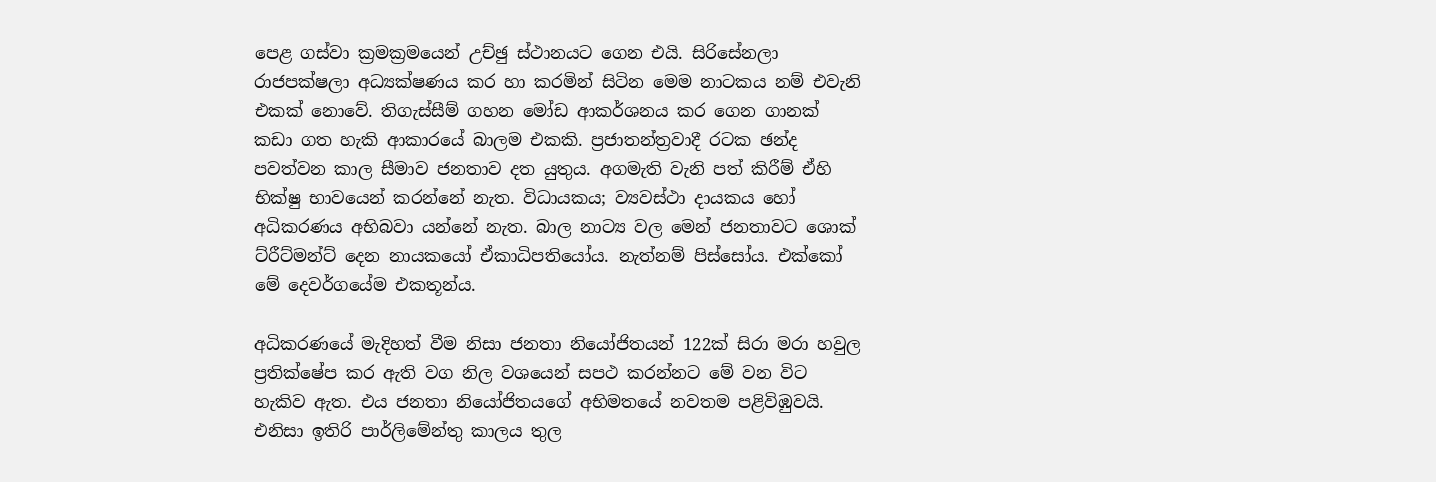පෙළ ගස්වා ක්‍රමක්‍රමයෙන් උච්ඡු ස්ථානයට ගෙන එයි. සිරිසේනලා රාජපක්ෂලා අධ්‍යක්ෂණය කර හා කරමින් සිටින මෙම නාටකය නම් එවැනි එකක් නොවේ. තිගැස්සීම් ගහන මෝඩ ආකර්ශනය කර ගෙන ගානක් කඩා ගත හැකි ආකාරයේ බාලම එකකි. ප්‍රජාතන්ත්‍රවාදී රටක ඡන්ද පවත්වන කාල සීමාව ජනතාව දත යුතුය. අගමැති වැනි පත් කිරීම් ඒහි භික්ෂු භාවයෙන් කරන්නේ නැත. විධායකය; ව්‍යවස්ථා දායකය හෝ අධිකරණය අභිබවා යන්නේ නැත. බාල නාට්‍ය වල මෙන් ජනතාවට ශොක් ට්රීට්මන්ට් දෙන නායකයෝ ඒකාධිපතියෝය. නැත්නම් පිස්සෝය. එක්කෝ මේ දෙවර්ගයේම එකතූන්ය.

අධිකරණයේ මැදිහත් වීම නිසා ජනතා නියෝජිතයන් 122ක් සිරා මරා හවුල ප්‍රතික්ෂේප කර ඇති වග නිල වශයෙන් සපථ කරන්නට මේ වන විට හැකිව ඇත. එය ජනතා නියෝජිතයගේ අභිමතයේ නවතම පළිවිඹුවයි. එනිසා ඉතිරි පාර්ලිමේන්තු කාලය තුල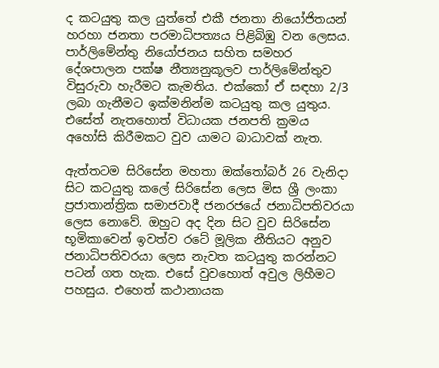ද කටයුතු කල යුත්තේ එකී ජනතා නියෝජිතයන් හරහා ජනතා පරමාධිපත්‍යය පිළිබිඹු වන ලෙසය. පාර්ලිමේන්තු නියෝජනය සහිත සමහර දේශපාලන පක්ෂ නීත්‍යනුකූලව පාර්ලිමේන්තුව විසුරුවා හැරීමට කැමතිය. එක්කෝ ඒ සඳහා 2/3 ලබා ගැනීමට ඉක්මනින්ම කටයුතු කල යුතුය. එසේත් නැතහොත් විධායක ජනපති ක්‍රමය අහෝසි කිරීමකට වුව යාමට බාධාවක් නැත.

ඇත්තටම සිරිසේන මහතා ඔක්තෝබර් 26 වැනිදා සිට කටයුතු කලේ සිරිසේන ලෙස මිස ශ්‍රී ලංකා ප්‍රජාතාන්ත්‍රික සමාජවාදී ජනරජයේ ජනාධිපතිවරයා ලෙස නොවේ. ඔහුට අද දින සිට වුව සිරිසේන භූමිකාවෙන් ඉවත්ව රටේ මූලික නීතියට අනුව ජනාධිපතිවරයා ලෙස නැවත කටයුතු කරන්නට පටන් ගත හැක. එසේ වුවහොත් අවුල ලිහීමට පහසුය. එහෙත් කථානායක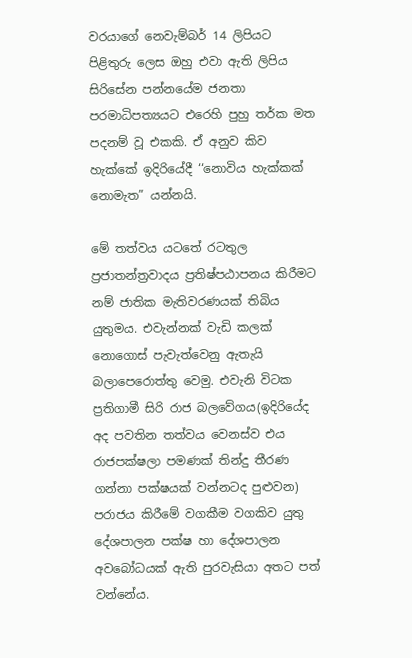වරයාගේ නෙවැම්බර් 14 ලිපියට පිළිතුරු ලෙස ඔහු එවා ඇති ලිපිය සිරිසේන පන්නයේම ජනතා පරමාධිපත්‍යයට එරෙහි පුහු තර්ක මත පදනම් වූ එකකි. ඒ අනුව කිව හැක්කේ ඉදිරියේදී ‘‘නොවිය හැක්කක් නොමැත” යන්නයි.

මේ තත්වය යටතේ රටතුල ප්‍රජාතන්ත්‍රවාදය ප්‍රතිෂ්ප‍ඨාපනය කිරීමට නම් ජාතික මැතිවරණයක් තිබිය යුතුමය. එවැන්නක් වැඩි කලක් නොගොස් පැවැත්වෙනු ඇතැයි බලාපෙරොත්තු වෙමු. එවැනි විටක ප්‍රතිගාමී සිරි රාජ බලවේගය(ඉදිරියේද‍ අද පවතින තත්වය වෙනස්ව එය රාජපක්ෂලා පමණක් තින්දු තීරණ ගන්නා පක්ෂයක් වන්නටද පුළුවන) පරාජය කිරීමේ වගකීම වගකිව යුතු දේශපාලන පක්ෂ හා දේශපාලන අවබෝධයක් ඇති පුරවැසියා අතට පත් වන්නේය.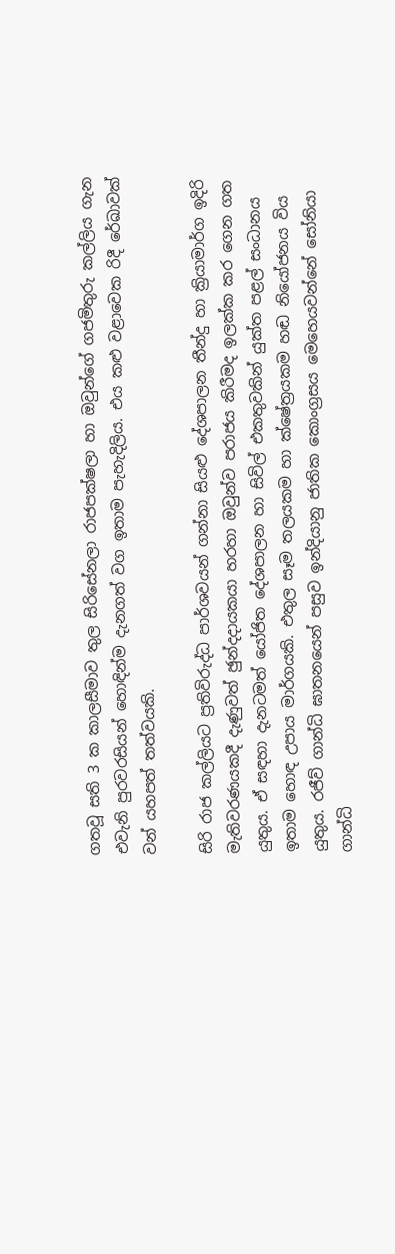ගතවූ සති 3 ක කාලසීමාව තුල සිරිසේනලා රාජපක්ෂලා හා ඔවුන්ගේ ගජමිතුරු කල්ලිය ගැන එවැනි පුරවරසියන් හොඳින්ම දැනගත් වග ඉතාම පැහැදිලිය. එය කළු වළාවෙක රිදී රේඛාවක් වන් යහපත් තත්වයකි.

සිරි රාජ කල්ලියට ප්‍රතිවිරුද්ධ පාර්ශවයන් ගන්නා සියළු දේශපාලන තීන්දු හා ක්‍රියාමාර්ග ඉදිරි මැතිවරණයකදී දැණුවත් ඡුන්දදායකයා හරහා ඔවුන්ව පරාජය කිරීමද ඉලක්ක කර ගෙන ගත යුතුය. ඒ සඳහා දැනටමත් යෝජිත දේශපාලන හා සිවිල් එකතුවකින් යුක්ත පළල් සංධානය ඉතාම හොඳ උපාය මාර්ගයකි. එතුල සෑම තලයකම හා ක්ෂේත්‍රයකම හඬ නියෝජනය විය යුතුය. රජීව් ගාන්ධි ඝාතනයෙන් පසුව ඉන්දියානු ජාතික කොංග්‍රසය මෙහෙයවන්නේ සෝනියා ගාන්ධි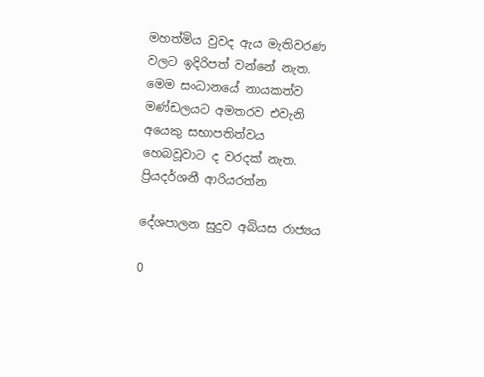මහත්මිය වුවද ඇය මැතිවරණ වලට ඉදිරිපත් වන්නේ නැත. මෙම සංධානයේ නායකත්ව මණ්ඩලයට අමතරව එවැනි අයෙකු සභාපතිත්වය හෙබවූවාට ද වරදක් නැත.
ප්‍රියදර්ශනී ආරියරත්න

දේශපාලන සුදුව අබියස රාජ්‍යය

0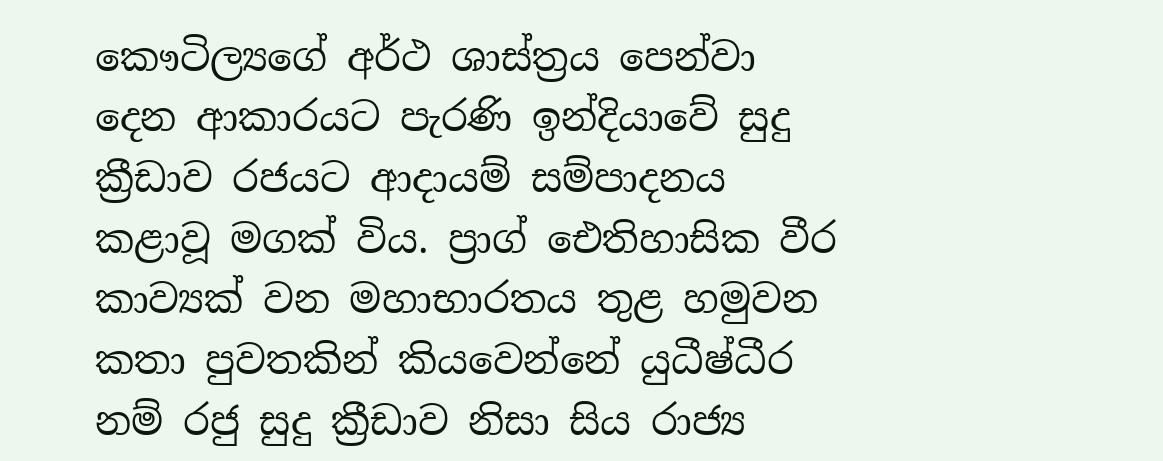කෞටිල්‍යගේ අර්ථ ශාස්ත්‍රය පෙන්වා දෙන ආකාරයට පැරණි ඉන්දියාවේ සුදු ක්‍රීඩාව රජයට ආදායම් සම්පාදනය කළාවූ මගක් විය. ප්‍රාග් ඓතිහාසික වීර කාව්‍යක් වන මහාභාරතය තුළ හමුවන කතා පුවතකින් කියවෙන්නේ යුධීෂ්ධීර නම් රජු සුදු ක්‍රීඩාව නිසා සිය රාජ්‍ය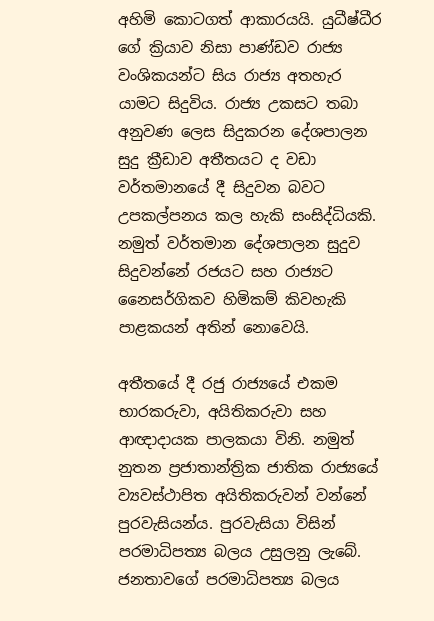අහිමි කොටගත් ආකාරයයි. යුධීෂ්ධීර ගේ ක්‍රියාව නිසා පාණ්ඩව රාජ්‍ය වංශිකයන්ට සිය රාජ්‍ය අතහැර යාමට සිදුවිය. රාජ්‍ය උකසට තබා අනුවණ ලෙස සිදුකරන දේශපාලන සුදු ක්‍රීඩාව අතීතයට ද වඩා වර්තමානයේ දී සිදුවන බවට උපකල්පනය කල හැකි සංසිද්ධියකි. නමුත් වර්තමාන දේශපාලන සුදුව සිදුවන්නේ රජයට සහ රාජ්‍යට නෛසර්ගිකව හිමිකම් කිවහැකි පාළකයන් අතින් නොවෙයි.

අතීතයේ දී රජු රාජ්‍යයේ එකම භාරකරුවා, අයිතිකරුවා සහ ආඥාදායක පාලකයා විනි. නමුත් නුතන ප්‍රජාතාන්ත්‍රික ජාතික රාජ්‍යයේ ව්‍යවස්ථාපිත අයිතිකරුවන් වන්නේ පුරවැසියන්ය. පුරවැසියා විසින් පරමාධිපත්‍ය බලය උසුලනු ලැබේ. ජනතාවගේ පරමාධිපත්‍ය බලය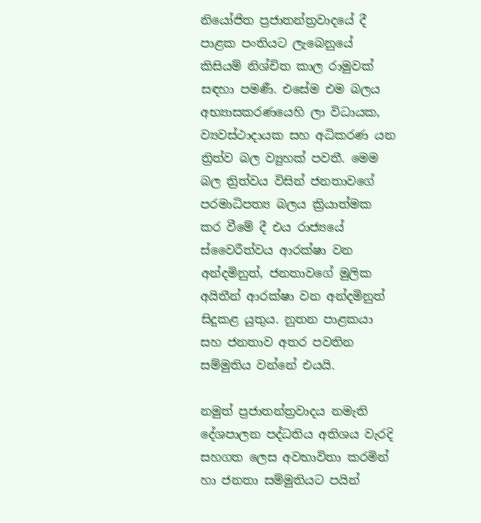නියෝජිත ප්‍රජාතන්ත්‍රවාදයේ දී පාළක පංතියට ලැබෙනුයේ කිසියම් නිශ්චිත කාල රාමුවක් සඳහා පමණී. එසේම එම බලය අභ්‍යාසකරණයෙහි ලා විධායක, ව්‍යවස්ථාදායක සහ අධිකරණ යන ත්‍රිත්ව බල ව්‍යුහක් පවතී. මෙම බල ත්‍රිත්වය විසින් ජනතාවගේ පරමාධිපත්‍ය බලය ක්‍රියාත්මක කර වීමේ දී එය රාජ්‍යයේ ස්වෛරීත්වය ආරක්ෂා වන අන්දමිනුත්, ජනතාවගේ මුලික අයිතීන් ආරක්ෂා වන අන්දමිනුත් සිදුකළ යුතුය. නුතන පාළකයා සහ ජනතාව අතර පවතින සම්මුතිය වන්නේ එයයි.

නමුත් ප්‍රජාතන්ත්‍රවාදය නමැති දේශපාලන පද්ධතිය අතිශය වැරදි සහගත ලෙස අවභාවිතා කරමින් හා ජනතා සම්මුතියට පයින්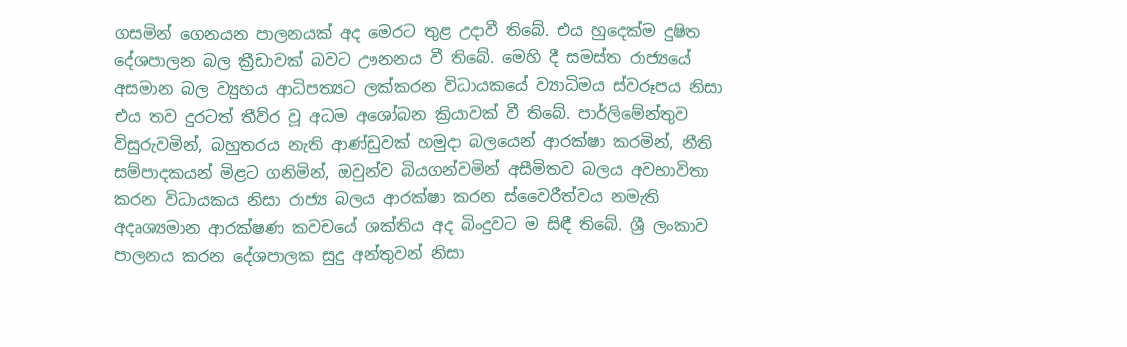ගසමින් ගෙනයන පාලනයක් අද මෙරට තුළ උදාවී තිබේ. එය හුදෙක්ම දුෂිත දේශපාලන බල ක්‍රීඩාවක් බවට ඌනනය වී තිබේ. මෙහි දී සමස්ත රාජ්‍යයේ අසමාන බල ව්‍යුහය ආධිපත්‍යට ලක්කරන විධායකයේ ව්‍යාධිමය ස්වරූපය නිසා එය තව දුරටත් තීව්ර වූ අධම අශෝබන ක්‍රියාවක් වී තිබේ. පාර්ලිමේන්තුව විසුරුවමින්, බහුතරය නැති ආණ්ඩුවක් හමුදා බලයෙන් ආරක්ෂා කරමින්, නීති සම්පාදකයන් මිළට ගනිමින්, ඔවුන්ව බියගන්වමින් අසීමිතව බලය අවභාවිතා කරන විධායකය නිසා රාජ්‍ය බලය ආරක්ෂා කරන ස්වෛරීත්වය නමැති අදෘශ්‍යමාන ආරක්ෂණ කවචයේ ශක්තිය අද බිංදුවට ම සිඳී තිබේ. ශ්‍රී ලංකාව පාලනය කරන දේශපාලක සුදු අන්තුවන් නිසා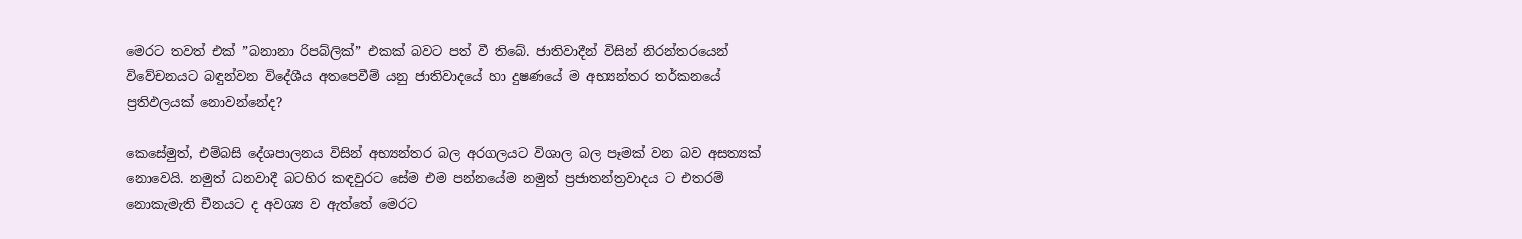මෙරට තවත් එක් ”බනානා රිපබ්ලික්” එකක් බවට පත් වී තිබේ. ජාතිවාදීන් විසින් නිරන්තරයෙන් විවේචනයට බඳුන්වන විදේශීය අතපෙවීම් යනු ජාතිවාදයේ හා දුෂණයේ ම අභ්‍යන්තර තර්කනයේ ප්‍රතිඵලයක් නොවන්නේද?

කෙසේමුත්, එම්බසි දේශපාලනය විසින් අභ්‍යන්තර බල අරගලයට විශාල බල පෑමක් වන බව අසත්‍යක් නොවෙයි. නමුත් ධනවාදී බටහිර කඳවුරට සේම එම පන්නයේම නමුත් ප්‍රජාතන්ත්‍රවාදය ට එතරම් නොකැමැති චීනයට ද අවශ්‍ය ව ඇත්තේ මෙරට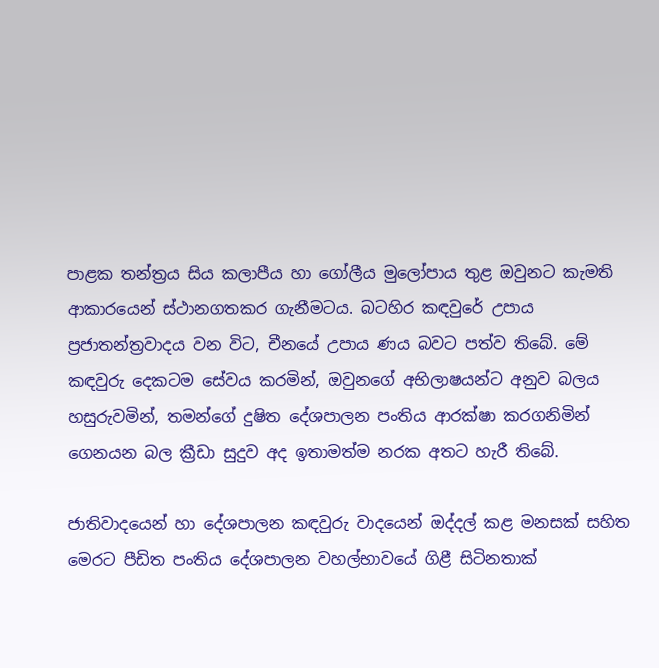පාළක තන්ත්‍රය සිය කලාපීය හා ගෝලීය මුලෝපාය තුළ ඔවුනට කැමති ආකාරයෙන් ස්ථානගතකර ගැනීමටය. බටහිර කඳවුරේ උපාය ප්‍රජාතන්ත්‍රවාදය වන විට, චීනයේ උපාය ණය බවට පත්ව තිබේ. මේ කඳවුරු දෙකටම සේවය කරමින්, ඔවුනගේ අභිලාෂයන්ට අනුව බලය හසුරුවමින්, තමන්ගේ දුෂිත දේශපාලන පංතිය ආරක්ෂා කරගනිමින් ගෙනයන බල ක්‍රීඩා සුදුව අද ඉතාමත්ම නරක අතට හැරී තිබේ.

ජාතිවාදයෙන් හා දේශපාලන කඳවුරු වාදයෙන් ඔද්දල් කළ මනසක් සහිත මෙරට පීඩිත පංතිය දේශපාලන වහල්භාවයේ ගිළී සිටිනතාක්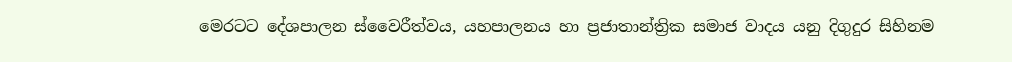මෙරටට දේශපාලන ස්වෛරීත්වය, යහපාලනය හා ප්‍රජාතාන්ත්‍රික සමාජ වාදය යනු දිගුදුර සිහිනම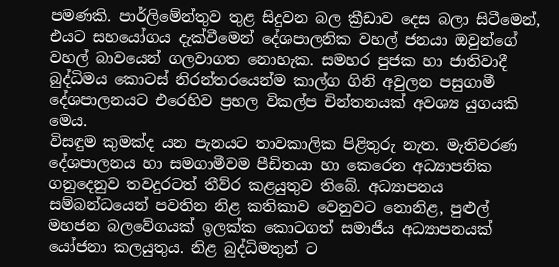පමණකි. පාර්ලිමේන්තුව තුළ සිදුවන බල ක්‍රීඩාව දෙස බලා සිටීමෙන්, එයට සහයෝගය දැක්වීමෙන් දේශපාලනික වහල් ජනයා ඔවුන්ගේ වහල් බාවයෙන් ගලවාගත නොහැක. සමහර පුජක හා ජාතිවාදී බුද්ධිමය කොටස් නිරන්තරයෙන්ම කාල්ග ගිනි අවුලන පසුගාමී දේශපාලනයට එරෙහිව ප්‍රභල විකල්ප චින්තනයක් අවශ්‍ය යුගයකි මෙය.
විසඳුම කුමක්ද යන පැනයට තාවකාලික පිළිතුරු නැත. මැතිවරණ දේශපාලනය හා සමගාමීවම පීඩිතයා හා කෙරෙන අධ්‍යාපනික ගනුදෙනුව තවදුරටත් තීව්ර කළයුතුව තිබේ. අධ්‍යාපනය සම්බන්ධයෙන් පවතින නිළ කතිකාව වෙනුවට නොනිළ, පුළුල් මහජන බලවේගයක් ඉලක්ක කොටගත් සමාජීය අධ්‍යාපනයක් යෝජනා කලයුතුය. නිළ බුද්ධිමතුන් ට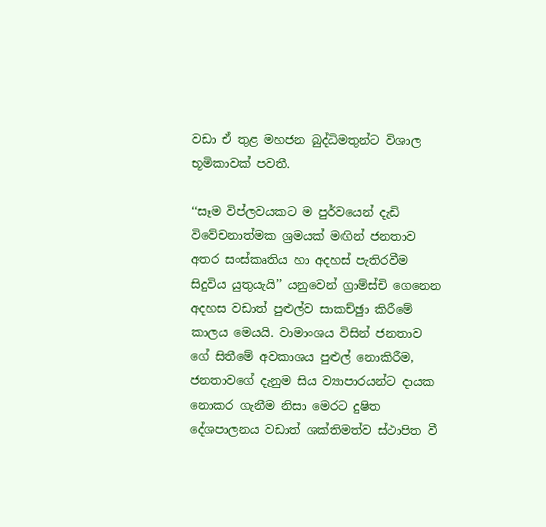වඩා ඒ තුළ මහජන බුද්ධිමතුන්ට විශාල භූමිකාවක් පවතී.

‘‘සෑම විප්ලවයකට ම පුර්වයෙන් දැඩි විවේචනාත්මක ශ්‍රමයක් මඟින් ජනතාව අතර සංස්කෘතිය හා අදහස් පැතිරවීම සිදුවිය යුතුයැයි’’ යනුවෙන් ග්‍රාම්ස්චි ගෙනෙන අදහස වඩාත් පුළුල්ව සාකච්ඡුා කිරීමේ කාලය මෙයයි. වාමාංශය විසින් ජනතාව ගේ සිතීමේ අවකාශය පුළුල් නොකිරීම, ජනතාවගේ දැනුම සිය ව්‍යාපාරයන්ට දායක නොකර ගැනීම නිසා මෙරට දුෂිත දේශපාලනය වඩාත් ශක්තිමත්ව ස්ථාපිත වී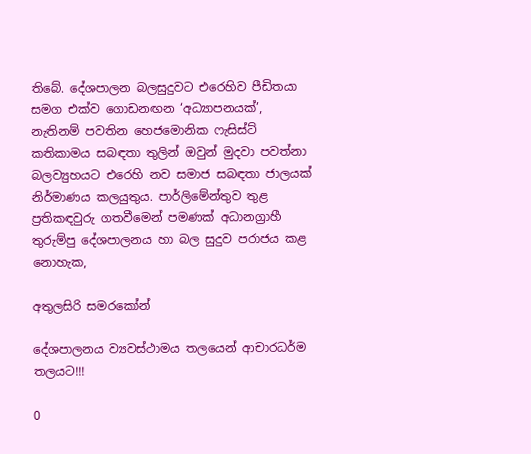තිබේ. දේශපාලන බලසුදුවට එරෙහිව පීඩිතයා සමග එක්ව ගොඩනඟන ‘අධ්‍යාපනයක්’, නැතිනම් පවතින හෙජමොනික ෆැසිස්ට් කතිකාමය සබඳතා තුලින් ඔවුන් මුදවා පවත්නා බලව්‍යුහයට එරෙහි නව සමාජ සබඳතා ජාලයක් නිර්මාණය කලයුතුය. පාර්ලිමේන්තුව තුළ ප්‍රතිකඳවුරු ගතවීමෙන් පමණක් අධානග්‍රාහී තුරුම්පු දේශපාලනය හා බල සුදුව පරාජය කළ නොහැක,

අතුලසිරි සමරකෝන්

දේශපාලනය ව්‍යවස්ථාමය තලයෙන් ආචාරධර්ම තලයට!!!

0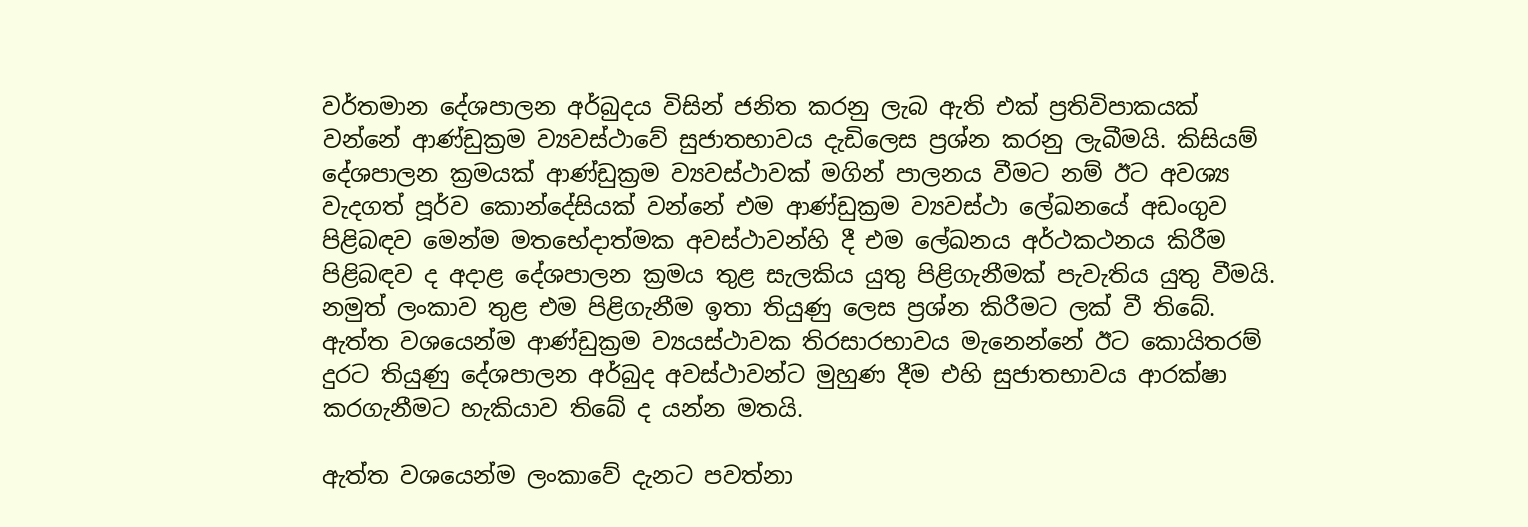වර්තමාන දේශපාලන අර්බුදය විසින් ජනිත කරනු ලැබ ඇති එක් ප්‍රතිවිපාකයක් වන්නේ ආණ්ඩුක්‍රම ව්‍යවස්ථාවේ සුජාතභාවය දැඩිලෙස ප්‍රශ්න කරනු ලැබීමයි. කිසියම් දේශපාලන ක්‍රමයක් ආණ්ඩුක්‍රම ව්‍යවස්ථාවක් මගින් පාලනය වීමට නම් ඊට අවශ්‍ය වැදගත් පූර්ව කොන්දේසියක් වන්නේ එම ආණ්ඩුක්‍රම ව්‍යවස්ථා ලේඛනයේ අඩංගුව පිළිබඳව මෙන්ම මතභේදාත්මක අවස්ථාවන්හි දී එම ලේඛනය අර්ථකථනය කිරීම පිළිබඳව ද අදාළ දේශපාලන ක්‍රමය තුළ සැලකිය යුතු පිළිගැනීමක් පැවැතිය යුතු වීමයි. නමුත් ලංකාව තුළ එම පිළිගැනීම ඉතා තියුණු ලෙස ප්‍රශ්න කිරීමට ලක් වී තිබේ. ඇත්ත වශයෙන්ම ආණ්ඩුක්‍රම ව්‍යයස්ථාවක තිරසාරභාවය මැනෙන්නේ ඊට කොයිතරම් දුරට තියුණු දේශපාලන අර්බුද අවස්ථාවන්ට මුහුණ දීම එහි සුජාතභාවය ආරක්ෂා කරගැනීමට හැකියාව තිබේ ද යන්න මතයි.

ඇත්ත වශයෙන්ම ලංකාවේ දැනට පවත්නා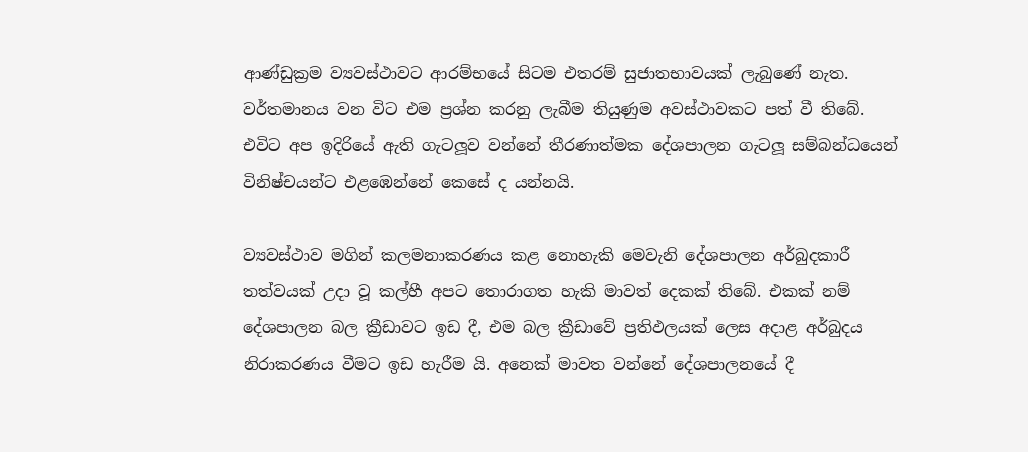ආණ්ඩුක්‍රම ව්‍යවස්ථාවට ආරම්භයේ සිටම එතරම් සුජාතභාවයක් ලැබුණේ නැත. වර්තමානය වන විට එම ප්‍රශ්න කරනු ලැබීම තියුණුම අවස්ථාවකට පත් වී තිබේ. එවිට අප ඉදිරියේ ඇති ගැටලූ‍ව වන්නේ තීරණාත්මක දේශපාලන ගැටලූ‍ සම්බන්ධයෙන් විනිෂ්චයන්ට එළඹෙන්නේ කෙසේ ද යන්නයි.

ව්‍යවස්ථාව මගින් කලමනාකරණය කළ නොහැකි මෙවැනි දේශපාලන අර්බුදකාරී තත්වයක් උදා වූ කල්හී අපට තොරාගත හැකි මාවත් දෙකක් තිබේ. එකක් නම් දේශපාලන බල ක්‍රීඩාවට ඉඩ දී, එම බල ක්‍රීඩාවේ ප්‍රතිඵලයක් ලෙස අදාළ අර්බුදය නිරාකරණය වීමට ඉඩ හැරීම යි. අනෙක් මාවත වන්නේ දේශපාලනයේ දී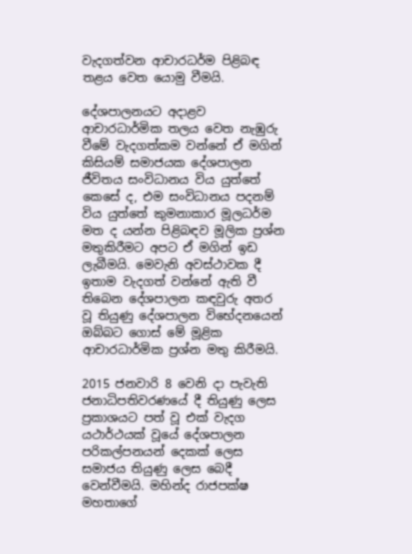වැදගත්වන ආචාරධර්ම පිළිබඳ තළය වෙත යොමු වීමයි.

දේශපාලනයට අදාළව ආචාරධාර්මික තලය වෙත නැඹුරු වීමේ වැදගත්කම වන්නේ ඒ මගින් කිසියම් සමාජයක දේශපාලන ජීවිතය සංවිධානය විය යුත්තේ කෙසේ ද, එම සංවිධානය පදනම් විය යුත්තේ කුමනාකාර මූලධර්ම මත ද යන්න පිළිබඳව මූලික ප්‍රශ්න මතුකිරීමට අපට ඒ මගින් ඉඩ ලැබීමයි. මෙවැනි අවස්ථාවක දී ඉතාම වැදගත් වන්නේ ඇති වී තිබෙන දේශපාලන කඳවුරු අතර වූ තියුණු දේශපාලන විභේදනයෙන් ඔබ්බට ගොස් මේ මූළික ආචාරධාර්මික ප්‍රශ්න මතු කිරීමයි.

2015 ජනවාරි 8 වෙනි දා පැවැති ජනාධිපතිවරණයේ දී තියුණු ලෙස ප්‍රකාශයට පත් වූ එක් වැදග යථාර්ථයක් වූයේ දේශපාලන පරිකල්පනයන් දෙකක් ලෙස සමාජය තියුණු ලෙස බෙදී වෙන්වීමයි. මහින්ද රාජපක්ෂ මහතාගේ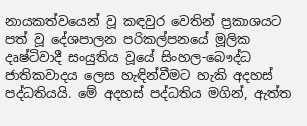නායකත්වයෙන් වූ කඳවුර වෙතින් ප්‍රකාශයට පත් වූ දේශපාලන පරිකල්පනයේ මූලික දෘෂ්ටිවාදී සංයුතිය වූයේ සිංහල-බෞද්ධ ජාතිකවාදය ලෙස හැඳින්වීමට හැකි අදහස් පද්ධතියයි. මේ අදහස් පද්ධතිය මගින්, ඇත්ත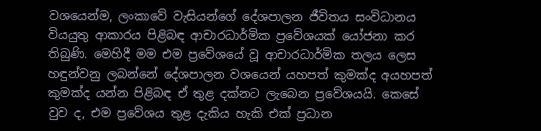වශයෙන්ම, ලංකාවේ වැසියන්ගේ දේශපාලන ජීවිතය සංවිධානය වියයුතු ආකාරය පිළිබඳ ආචාරධාර්මික ප්‍රවේශයක් යෝජනා කර තිබුණි. මෙහිදී මම එම ප්‍රවේශයේ වූ ආචාරධාර්මික තලය ලෙස හඳුන්වනු ලබන්නේ දේශපාලන වශයෙන් යහපත් කුමක්ද අයහපත් කුමක්ද යන්න පිළිබඳ ඒ තුළ දක්නට ලැබෙන ප්‍රවේශයයි. කෙසේ වුව ද, එම ප්‍රවේශය තුළ දැකිය හැකි එක් ප්‍රධාන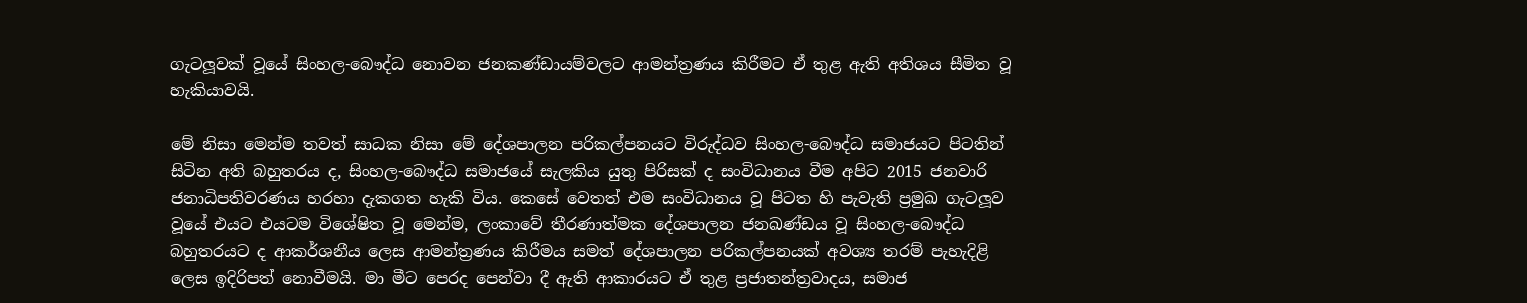ගැටලූ‍වක් වූයේ සිංහල-බෞද්ධ නොවන ජනකණ්ඩායම්වලට ආමන්ත්‍රණය කිරීමට ඒ තුළ ඇති අතිශය සීමිත වූ හැකියාවයි.

මේ නිසා මෙන්ම තවත් සාධක නිසා මේ දේශපාලන පරිකල්පනයට විරුද්ධව සිංහල-බෞද්ධ සමාජයට පිටතින් සිටින අති බහුතරය ද, සිංහල-බෞද්ධ සමාජයේ සැලකිය යුතු පිරිසක් ද සංවිධානය වීම අපිට 2015 ජනවාරි ජනාධිපතිවරණය හරහා දැකගත හැකි විය. කෙසේ වෙතත් එම සංවිධානය වූ පිටත හි පැවැති ප්‍රමුඛ ගැටලූ‍ව වූයේ එයට එයටම විශේෂිත වූ මෙන්ම, ලංකාවේ තීරණාත්මක දේශපාලන ජනඛණ්ඩය වූ සිංහල-බෞද්ධ බහුතරයට ද ආකර්ශනීය ලෙස ආමන්ත්‍රණය කිරීමය සමත් දේශපාලන පරිකල්පනයක් අවශ්‍ය තරම් පැහැදිළි ලෙස ඉදිරිපත් නොවීමයි. මා මීට පෙරද පෙන්වා දී ඇති ආකාරයට ඒ තුළ ප්‍රජාතන්ත්‍රවාදය, සමාජ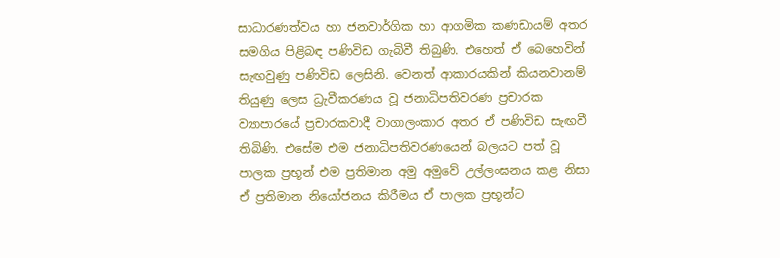සාධාරණත්වය හා ජනවාර්ගික හා ආගමික කණඩායම් අතර සමගිය පිළිබඳ පණිවිඩ ගැබිවී තිබුණි. එහෙත් ඒ බෙහෙවින් සැඟවුණු පණිවිඩ ලෙසිනි. වෙනත් ආකාරයකින් කියනවානම් තියුණු ලෙස ධ්‍රැවීකරණය වූ ජනාධිපතිවරණ ප්‍රචාරක ව්‍යාපාරයේ ප්‍රචාරකවාදී වාගාලංකාර අතර ඒ පණිවිඩ සැඟවී තිබිණි. එසේම එම ජනාධිපතිවරණයෙන් බලයට පත් වූ පාලක ප්‍රභූන් එම ප්‍රතිමාන අමු අමුවේ උල්ලංඝනය කළ නිසා ඒ ප්‍රතිමාන නියෝජනය කිරීමය ඒ පාලක ප්‍රභූන්ට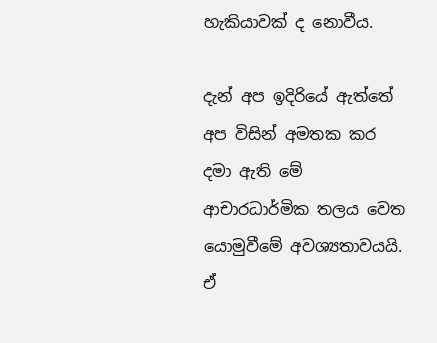හැකියාවක් ද නොවීය.

දැන් අප ඉදිරියේ ඇත්තේ අප විසින් අමතක කර දමා ඇති මේ ආචාරධාර්මික තලය වෙත යොමුවීමේ අවශ්‍යතාවයයි. ඒ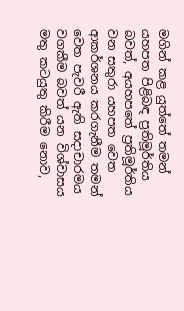මගින් කළ යුත්තේ තමන් යහපත පිළිබඳ ප්‍රතිමූර්තිය බවත්, අයහපතේ ප්‍රතිමූර්තිය වන සතුරා යහපත වෙත ආකර්ශනය කරගැනීම තමන් වෙත පැවරී ඇති සදාචාරමය වගකීම බවත් යන විශ්වාසය මතු කටයුතු කිරීම නොව,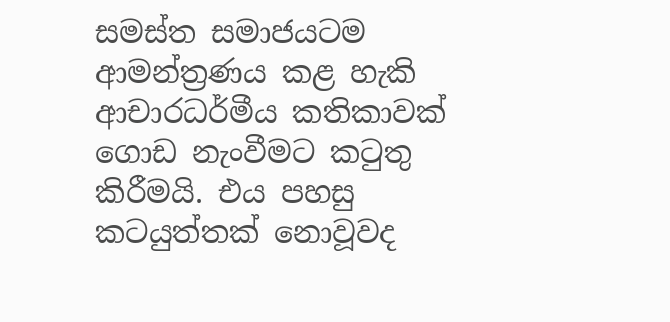සමස්ත සමාජයටම ආමන්ත්‍රණය කළ හැකි ආචාරධර්මීය කතිකාවක් ගොඩ නැංවීමට කටුතු කිරීමයි. එය පහසු කටයුත්තක් නොවූවද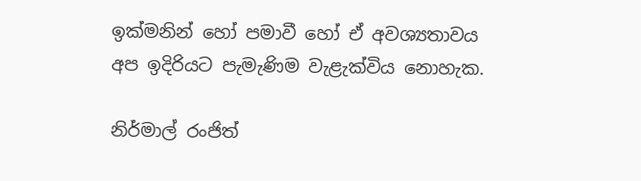ඉක්මනින් හෝ පමාවී හෝ ඒ අවශ්‍යතාවය අප ඉදිරියට පැමැණිම වැළැක්විය නොහැක.

නිර්මාල් රංජිත්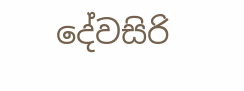දේවසිරි